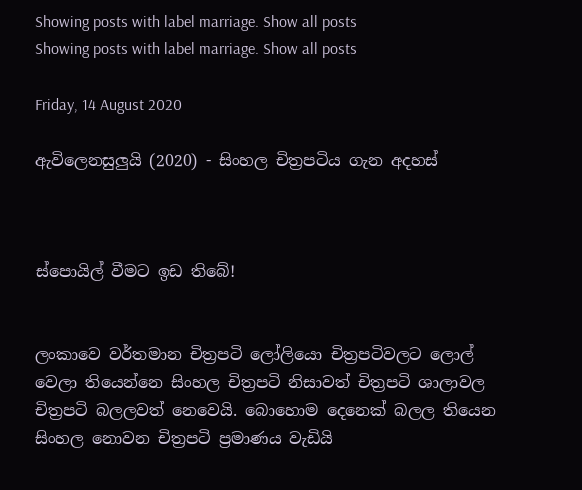Showing posts with label marriage. Show all posts
Showing posts with label marriage. Show all posts

Friday, 14 August 2020

ඇවිලෙනසුලුයි (2020) - සිංහල චිත්‍රපටිය ගැන අදහස්



ස්පොයිල් වීමට ඉඩ තිබේ!


ලංකාවෙ වර්තමාන චිත්‍රපටි ලෝලියො චිත්‍රපටිවලට ලොල් වෙලා තියෙන්නෙ සිංහල චිත්‍රපටි නිසාවත් චිත්‍රපටි ශාලාවල චිත්‍රපටි බලලවත් නෙවෙයි. බොහොම දෙනෙක් බලල තියෙන සිංහල නොවන චිත්‍රපටි ප්‍රමාණය වැඩියි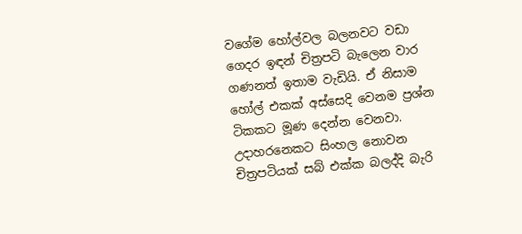වගේම හෝල්වල බලනවට වඩා ගෙදර ඉඳන් චිත්‍රපටි බැලෙන වාර ගණනත් ඉතාම වැඩියි. ඒ නිසාම හෝල් එකක් අස්සෙදි වෙනම ප්‍රශ්න ටිකකට මූණ දෙන්න වෙනවා. උදාහරනෙකට සිංහල නොවන චිත්‍රපටියක් සබ් එක්ක බලද්දි බැරි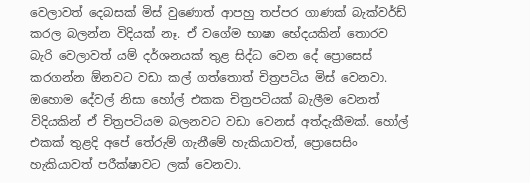වෙලාවත් දෙබසක් මිස් වුණොත් ආපහු තප්පර ගාණක් බැක්වර්ඩ් කරල බලන්න විදියක් නෑ. ඒ වගේම භාෂා භේදයකින් තොරව බැරි වෙලාවත් යම් දර්ශනයක් තුළ සිද්ධ වෙන දේ ප්‍රොසෙස් කරගන්න ඕනවට වඩා කල් ගත්තොත් චිත්‍රපටිය මිස් වෙනවා. ඔහොම දේවල් නිසා හෝල් එකක චිත්‍රපටියක් බැලීම වෙනත් විදියකින් ඒ චිත්‍රපටියම බලනවට වඩා වෙනස් අත්දැකීමක්. හෝල් එකක් තුළදි අපේ තේරුම් ගැනීමේ හැකියාවත්, ප්‍රොසෙසිං හැකියාවත් පරීක්ෂාවට ලක් වෙනවා.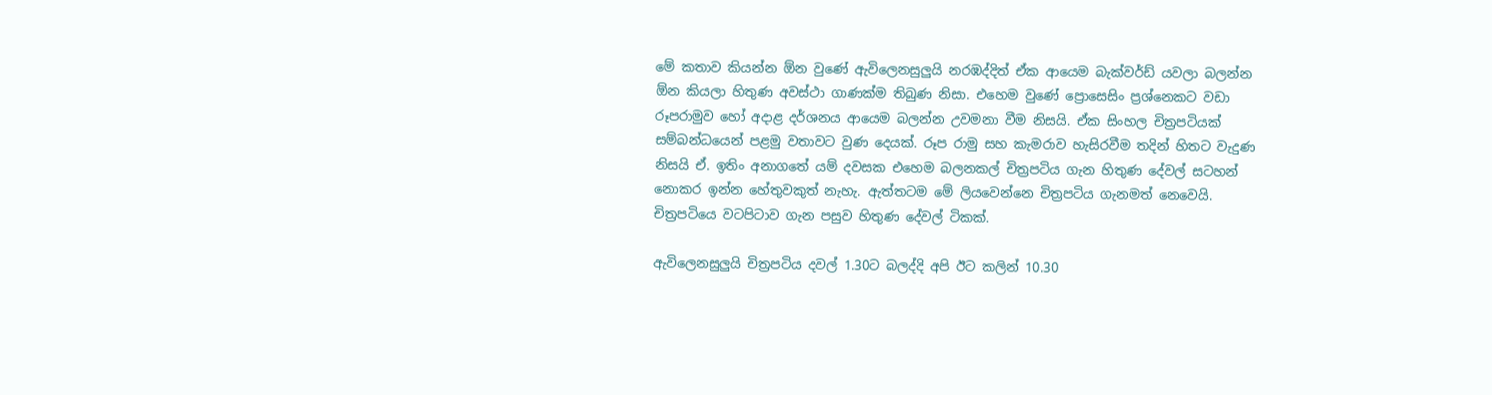මේ කතාව කියන්න ඕන වුණේ ඇවිලෙනසුලුයි නරඹද්දිත් ඒක ආයෙම බැක්වර්ඩ් යවලා බලන්න ඕන කියලා හිතුණ අවස්ථා ගාණක්ම තිබුණ නිසා. එහෙම වුණේ ප්‍රොසෙසිං ප්‍රශ්නෙකට වඩා රූපරාමුව හෝ අදාළ දර්ශනය ආයෙම බලන්න උවමනා වීම නිසයි. ඒක සිංහල චිත්‍රපටියක් සම්බන්ධයෙන් පළමු වතාවට වුණ දෙයක්. රූප රාමු සහ කැමරාව හැසිරවීම තදින් හිතට වැදුණ නිසයි ඒ. ඉතිං අනාගතේ යම් දවසක එහෙම බලනකල් චිත්‍රපටිය ගැන හිතුණ දේවල් සටහන් නොකර ඉන්න හේතුවකුත් නැහැ. ඇත්තටම මේ ලියවෙන්නෙ චිත්‍රපටිය ගැනමත් නෙවෙයි. චිත්‍රපටියෙ වටපිටාව ගැන පසුව හිතුණ දේවල් ටිකක්.

ඇවිලෙනසුලුයි චිත්‍රපටිය දවල් 1.30ට බලද්දි අපි ඊට කලින් 10.30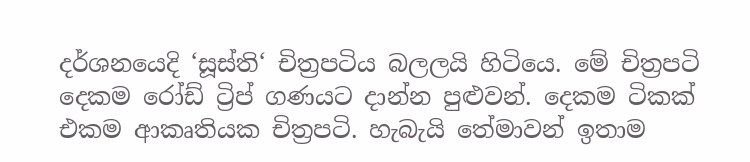දර්ශනයෙදි ‘සූස්ති‘ චිත්‍රපටිය බලලයි හිටියෙ. මේ චිත්‍රපටි දෙකම රෝඩ් ට්‍රිප් ගණයට දාන්න පුළුවන්. දෙකම ටිකක් එකම ආකෘතියක චිත්‍රපටි. හැබැයි තේමාවන් ඉතාම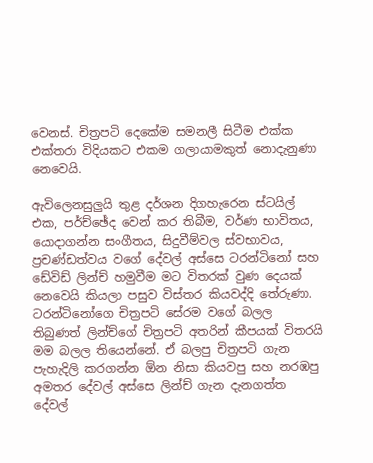වෙනස්. චිත්‍රපටි දෙකේම සමනලී සිටීම එක්ක එක්තරා විදියකට එකම ගලායාමකුත් නොදැනුණා නෙවෙයි.

ඇවිලෙනසුලුයි තුළ දර්ශන දිගහැරෙන ස්ටයිල් එක, පර්ච්ඡේද වෙන් කර තිබීම, වර්ණ භාවිතය, යොදාගන්න සංගීතය, සිදුවීම්වල ස්වභාවය, ප්‍රචණ්ඩත්වය වගේ දේවල් අස්සෙ ටරන්ටිනෝ සහ ඩේවිඩ් ලින්ච් හමුවීම මට විතරක් වුණ දෙයක් නෙවෙයි කියලා පසුව විස්තර කියවද්දි තේරුණා. ටරන්ටිනෝගෙ චිත්‍රපටි සේරම වගේ බලල තිබුණත් ලින්ච්ගේ චිත්‍රපටි අතරින් කීපයක් විතරයි මම බලල තියෙන්නේ. ඒ බලපු චිත්‍රපටි ගැන පැහැදිලි කරගන්න ඕන නිසා කියවපු සහ නරඹපු අමතර දේවල් අස්සෙ ලින්ච් ගැන දැනගත්ත දේවල්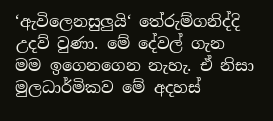‘ඇවිලෙනසුලුයි‘ තේරුම්ගනිද්දි උදව් වුණා. මේ දේවල් ගැන මම ඉගෙනගෙන නැහැ. ඒ නිසා මුලධාර්මිකව මේ අදහස්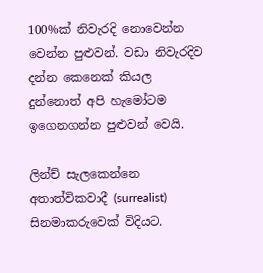100%ක් නිවැරදි නොවෙන්න වෙන්න පුළුවන්. වඩා නිවැරදිව දන්න කෙනෙක් කියල දුන්නොත් අපි හැමෝටම ඉගෙනගන්න පුළුවන් වෙයි.

ලින්ච් සැලකෙන්නෙ අතාත්විකවාදී (surrealist) සිනමාකරුවෙක් විදියට.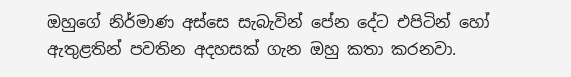ඔහුගේ නිර්මාණ අස්සෙ සැබැවින් පේන දේට එපිටින් හෝ ඇතුළතින් පවතින අදහසක් ගැන ඔහු කතා කරනවා.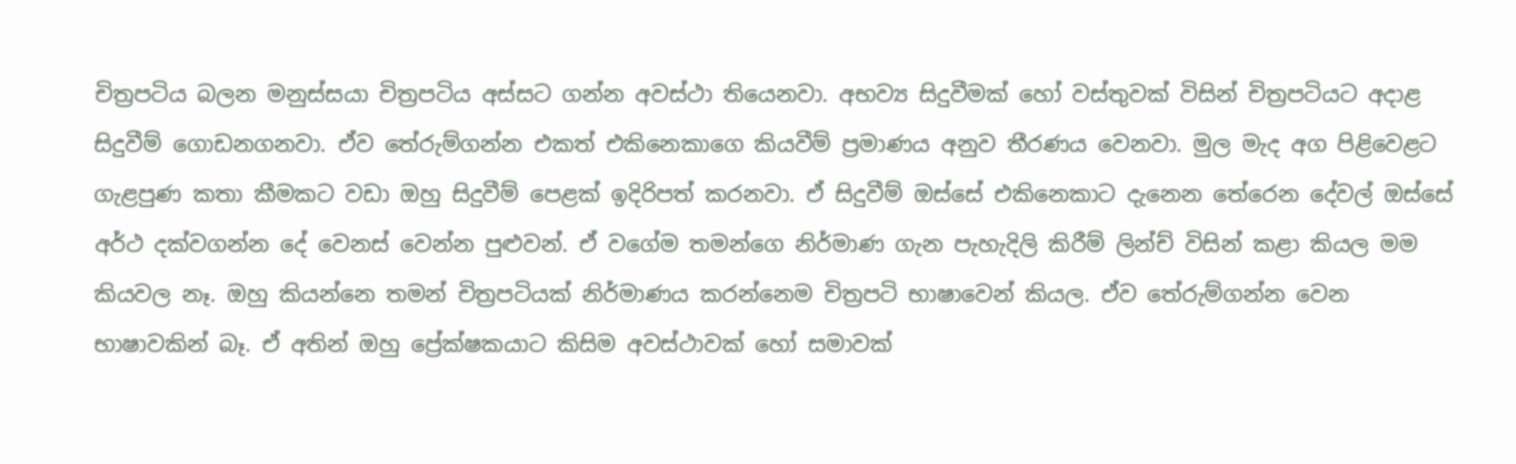චිත්‍රපටිය බලන මනුස්සයා චිත්‍රපටිය අස්සට ගන්න අවස්ථා තියෙනවා. අභව්‍ය සිදුවීමක් හෝ වස්තුවක් විසින් චිත්‍රපටියට අදාළ සිදුවීම් ගොඩනගනවා. ඒව තේරුම්ගන්න එකත් එකිනෙකාගෙ කියවීම් ප්‍රමාණය අනුව තීරණය වෙනවා. මුල මැද අග පිළිවෙළට ගැළපුණ කතා කීමකට වඩා ඔහු සිදුවීම් පෙළක් ඉදිරිපත් කරනවා. ඒ සිදුවීම් ඔස්සේ එකිනෙකාට දැනෙන තේරෙන දේවල් ඔස්සේ අර්ථ දක්වගන්න දේ වෙනස් වෙන්න පුළුවන්. ඒ වගේම තමන්ගෙ නිර්මාණ ගැන පැහැදිලි කිරීම් ලින්ච් විසින් කළා කියල මම කියවල නෑ. ඔහු කියන්නෙ තමන් චිත්‍රපටියක් නිර්මාණය කරන්නෙම චිත්‍රපටි භාෂාවෙන් කියල. ඒව තේරුම්ගන්න වෙන භාෂාවකින් බෑ. ඒ අතින් ඔහු ප්‍රේක්ෂකයාට කිසිම අවස්ථාවක් හෝ සමාවක්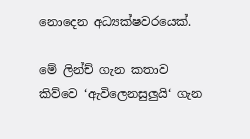නොදෙන අධ්‍යක්ෂවරයෙක්.

මේ ලින්ච් ගැන කතාව කිව්වෙ ‘ඇවිලෙනසුලුයි‘ ගැන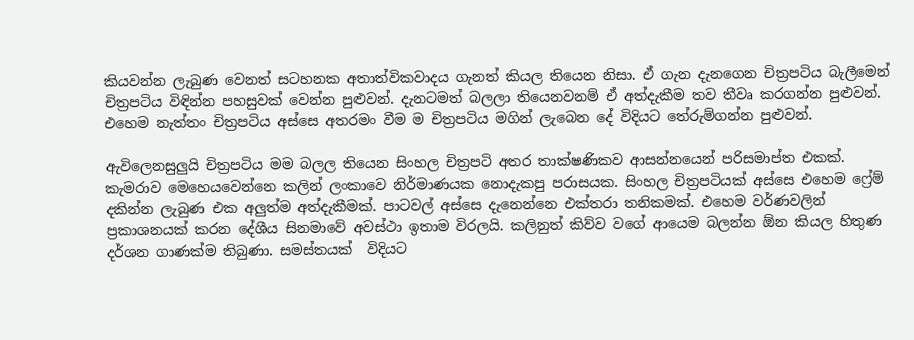කියවන්න ලැබුණ වෙනත් සටහනක අතාත්විකවාදය ගැනත් කියල තියෙන නිසා. ඒ ගැන දැනගෙන චිත්‍රපටිය බැලීමෙන් චිත්‍රපටිය විඳින්න පහසුවක් වෙන්න පුළුවන්. දැනටමත් බලලා තියෙනවනම් ඒ අත්දැකීම තව තීවෘ කරගන්න පුළුවන්. එහෙම නැත්තං චිත්‍රපටිය අස්සෙ අතරමං වීම ම චිත්‍රපටිය මගින් ලැබෙන දේ විදියට තේරුම්ගන්න පුළුවන්.

ඇවිලෙනසුලුයි චිත්‍රපටිය මම බලල තියෙන සිංහල චිත්‍රපටි අතර තාක්ෂණිකව ආසන්නයෙන් පරිසමාප්ත එකක්. කැමරාව මෙහෙයවෙන්නෙ කලින් ලංකාවෙ නිර්මාණයක නොදැකපු පරාසයක. සිංහල චිත්‍රපටියක් අස්සෙ එහෙම ෆ්‍රේම් දකින්න ලැබුණ එක අලුත්ම අත්දැකීමක්. පාටවල් අස්සෙ දැනෙන්නෙ එක්තරා තනිකමක්. එහෙම වර්ණවලින් ප්‍රකාශනයක් කරන දේශීය සිනමාවේ අවස්ථා ඉතාම විරලයි. කලිනුත් කිව්ව වගේ ආයෙම බලන්න ඕන කියල හිතුණ දර්ශන ගාණක්ම තිබුණා. සමස්තයක්  විදියට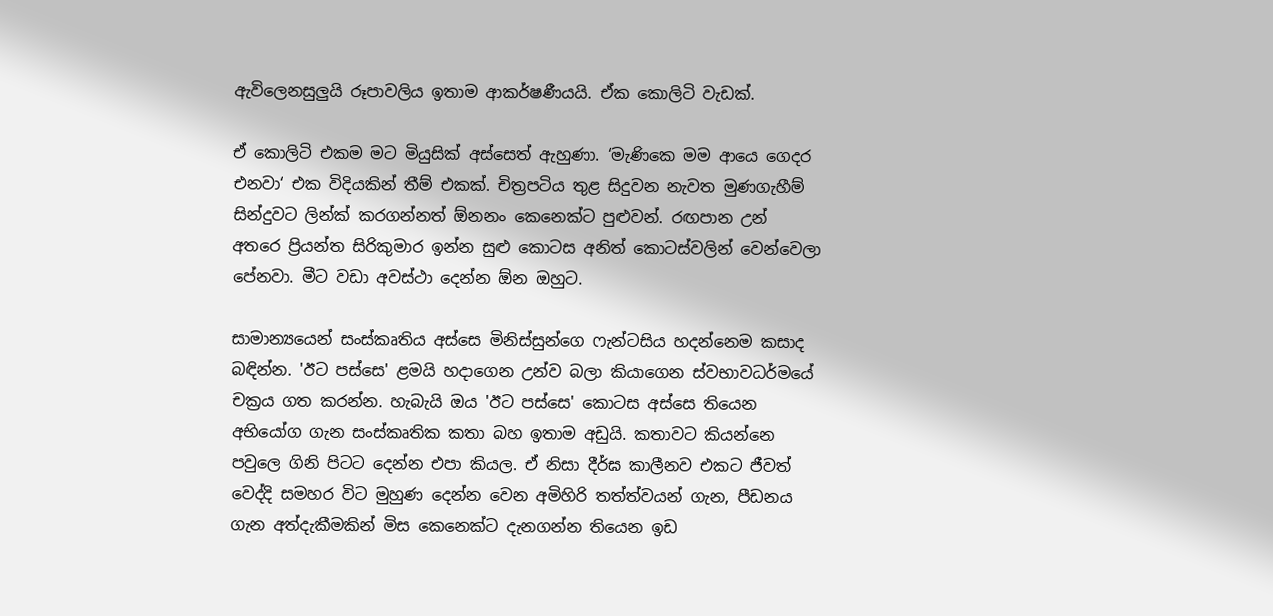ඇවිලෙනසුලුයි රූපාවලිය ඉතාම ආකර්ෂණීයයි. ඒක කොලිටි වැඩක්.

ඒ කොලිටි එකම මට මියුසික් අස්සෙත් ඇහුණා. ‘මැණිකෙ මම ආයෙ ගෙදර එනවා‘ එක විදියකින් තීම් එකක්. චිත්‍රපටිය තුළ සිදුවන නැවත මුණගැහීම් සින්දුවට ලින්ක් කරගන්නත් ඕනනං කෙනෙක්ට පුළුවන්. රඟපාන උන් අතරෙ ප්‍රියන්ත සිරිකුමාර ඉන්න සුළු කොටස අනිත් කොටස්වලින් වෙන්වෙලා පේනවා. මීට වඩා අවස්ථා දෙන්න ඕන ඔහුට.

සාමාන්‍යයෙන් සංස්කෘතිය අස්සෙ මිනිස්සුන්ගෙ ෆැන්ටසිය හදන්නෙම කසාද බඳින්න. 'ඊට පස්සෙ' ළමයි හදාගෙන උන්ව බලා කියාගෙන ස්වභාවධර්මයේ චක්‍රය ගත කරන්න. හැබැයි ඔය 'ඊට පස්සෙ' කොටස අස්සෙ තියෙන අභියෝග ගැන සංස්කෘතික කතා බහ ඉතාම අඩුයි. කතාවට කියන්නෙ පවුලෙ ගිනි පිටට දෙන්න එපා කියල. ඒ නිසා දීර්ඝ කාලීනව එකට ජීවත් වෙද්දි සමහර විට මුහුණ දෙන්න වෙන අමිහිරි තත්ත්වයන් ගැන, පීඩනය ගැන අත්දැකීමකින් මිස කෙනෙක්ට දැනගන්න තියෙන ඉඩ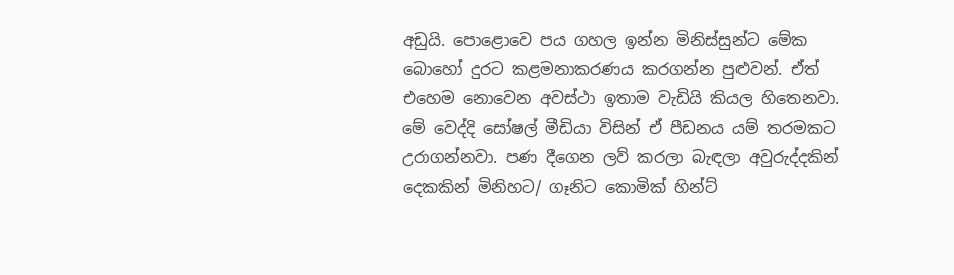අඩුයි. පොළොවෙ පය ගහල ඉන්න මිනිස්සුන්ට මේක බොහෝ දුරට කළමනාකරණය කරගන්න පුළුවන්. ඒත් එහෙම නොවෙන අවස්ථා ඉතාම වැඩියි කියල හිතෙනවා. මේ වෙද්දි සෝෂල් මීඩියා විසින් ඒ පීඩනය යම් තරමකට උරාගන්නවා. පණ දීගෙන ලව් කරලා බැඳලා අවුරුද්දකින් දෙකකින් මිනිහට/ ගෑනිට කොමික් හින්ට්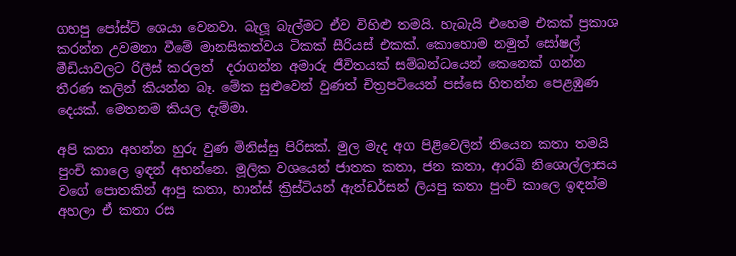ගහපු පෝස්ට් ශෙයා වෙනවා. බැලූ බැල්මට ඒව විහිළු තමයි. හැබැයි එහෙම එකක් ප්‍රකාශ කරන්න උවමනා වීමේ මානසිකත්වය ටිකක් සීරියස් එකක්. කොහොම නමුත් සෝෂල් මීඩියාවලට රිලීස් කරලත්  දරාගන්න අමාරු ජීවිතයක් සම්බන්ධයෙන් කෙනෙක් ගන්න තීරණ කලින් කියන්න බෑ. මේක සුළුවෙන් වුණත් චිත්‍රපටියෙන් පස්සෙ හිතන්න පෙළඹුණ දෙයක්. මෙතනම කියල දැම්මා.

අපි කතා අහන්න හුරු වුණ මිනිස්සු පිරිසක්. මුල මැද අග පිළිවෙලින් තියෙන කතා තමයි පුංචි කාලෙ ඉඳන් අහන්නෙ. මූලික වශයෙන් ජාතක කතා, ජන කතා, ආරබි නිශොල්ලාසය වගේ පොතකින් ආපු කතා, හාන්ස් ක්‍රිස්ටියන් ඇන්ඩර්සන් ලියපු කතා පුංචි කාලෙ ඉඳන්ම අහලා ඒ කතා රස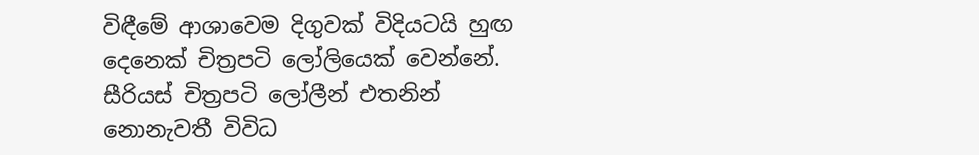විඳීමේ ආශාවෙම දිගුවක් විදියටයි හුඟ දෙනෙක් චිත්‍රපටි ලෝලියෙක් වෙන්නේ. සීරියස් චිත්‍රපටි ලෝලීන් එතනින් නොනැවතී විවිධ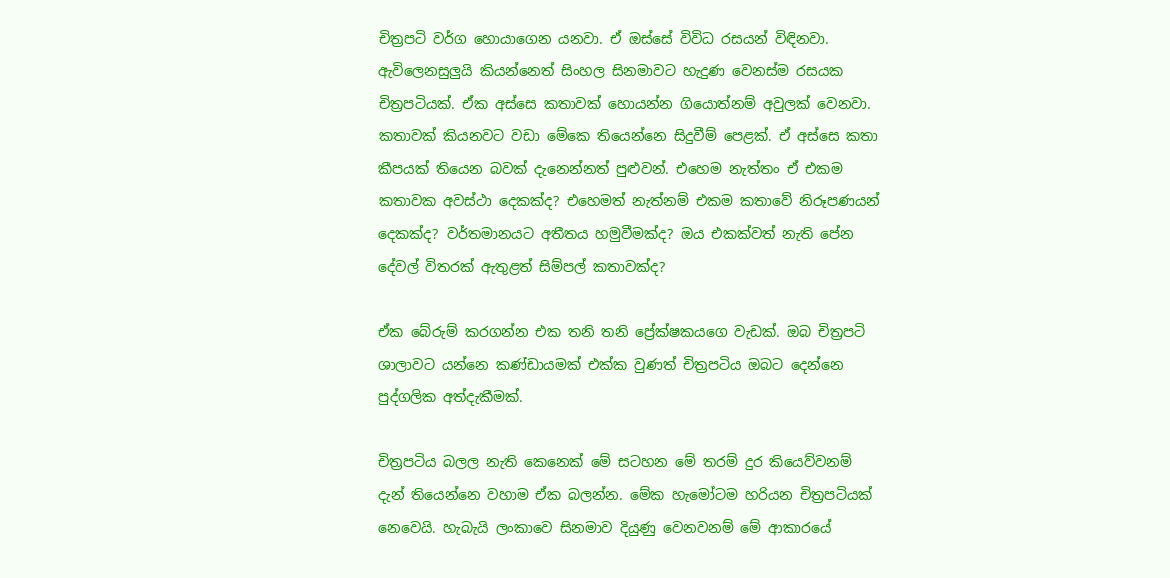චිත්‍රපටි වර්ග හොයාගෙන යනවා. ඒ ඔස්සේ විවිධ රසයන් විඳිනවා. ඇවිලෙනසුලුයි කියන්නෙත් සිංහල සිනමාවට හැදුණ වෙනස්ම රසයක චිත්‍රපටියක්. ඒක අස්සෙ කතාවක් හොයන්න ගියොත්නම් අවුලක් වෙනවා. කතාවක් කියනවට වඩා මේකෙ තියෙන්නෙ සිදුවීම් පෙළක්. ඒ අස්සෙ කතා කීපයක් තියෙන බවක් දැනෙන්නත් පුළුවන්. එහෙම නැත්තං ඒ එකම කතාවක අවස්ථා දෙකක්ද? එහෙමත් නැත්නම් එකම කතාවේ නිරූපණයන් දෙකක්ද? වර්තමානයට අතීතය හමුවීමක්ද? ඔය එකක්වත් නැති පේන දේවල් විතරක් ඇතුළත් සිම්පල් කතාවක්ද?

ඒක බේරුම් කරගන්න එක තනි තනි ප්‍රේක්ෂකයගෙ වැඩක්. ඔබ චිත්‍රපටි ශාලාවට යන්නෙ කණ්ඩායමක් එක්ක වුණත් චිත්‍රපටිය ඔබට දෙන්නෙ පුද්ගලික අත්දැකීමක්.

චිත්‍රපටිය බලල නැති කෙනෙක් මේ සටහන මේ තරම් දුර කියෙව්වනම් දැන් තියෙන්නෙ වහාම ඒක බලන්න. මේක හැමෝටම හරියන චිත්‍රපටියක් නෙවෙයි. හැබැයි ලංකාවෙ සිනමාව දියුණු වෙනවනම් මේ ආකාරයේ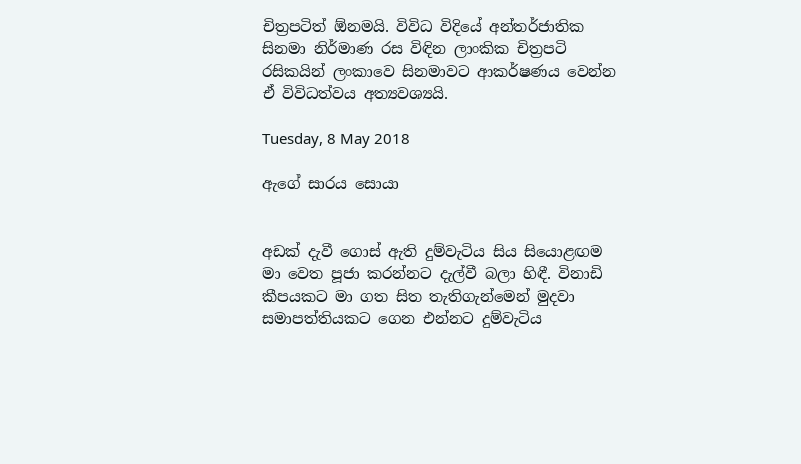චිත්‍රපටිත් ඕනමයි. විවිධ විදියේ අන්තර්ජාතික සිනමා නිර්මාණ රස විඳින ලාංකික චිත්‍රපටි රසිකයින් ලංකාවෙ සිනමාවට ආකර්ෂණය වෙන්න ඒ විවිධත්වය අත්‍යවශ්‍යයි.

Tuesday, 8 May 2018

ඇගේ සාරය සොයා


අඩක් දැවී ගොස් ඇති දුම්වැටිය සිය සියොළඟම මා වෙත පූජා කරන්නට දැල්වී බලා හිඳී. විනාඩි කීපයකට මා ගත සිත තැතිගැන්මෙන් මුදවා සමාපත්තියකට ගෙන එන්නට දුම්වැටිය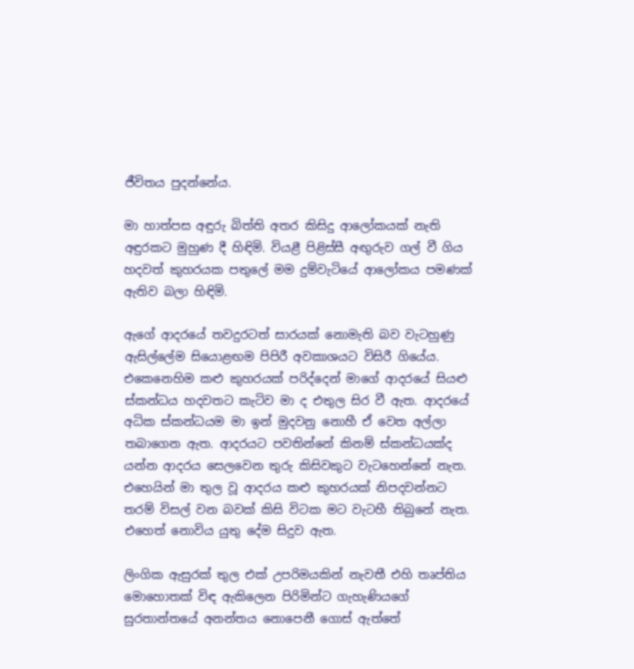ජීවිතය පුදන්නේය.

මා හාත්පස අඳුරු බිත්ති අතර කිසිදු ආලෝකයක් නැති අඳුරකට මුහුණ දී හිඳිමි. වියළී පිළිස්සී අඟුරුව ගල් වී ගිය හදවත් කුහරයක පතුලේ මම දුම්වැටියේ ආලෝකය පමණක් ඇතිව බලා හිඳිමි.

ඇගේ ආදරයේ තවදුරටත් සාරයක් නොමැති බව වැටහුණු ඇසිල්ලේම සියොළඟම පිපිරී අවකාශයට විසිරී ගියේය. එකෙනෙහිම කළු කුහරයක් පරිද්දෙන් මාගේ ආදරයේ සියළු ස්කන්ධය හදවතට කැටිව මා ද එතුල සිර වී ඇත. ආදරයේ අධික ස්කන්ධයම මා ඉන් මුදවනු නොහී ඒ වෙත අල්ලා තබාගෙන ඇත. ආදරයට පවතින්නේ කිනම් ස්කන්ධයක්ද යන්න ආදරය සෙලවෙන තුරු කිසිවකුට වැටහෙන්නේ නැත. එහෙයින් මා තුල වූ ආදරය කළු කුහරයක් නිපදවන්නට තරම් විසල් වන බවක් කිසි විටක මට වැටහී තිබුනේ නැත. එහෙත් නොවිය යුතු දේම සිදුව ඇත.

ලිංගික ඇසුරක් තුල එක් උපරිමයකින් නැවතී එහි තෘප්තිය මොහොතක් විඳ ඇකිලෙන පිරිමින්ට ගැහැණියගේ සුරතාන්තයේ අනන්තය නොපෙනී ගොස් ඇත්තේ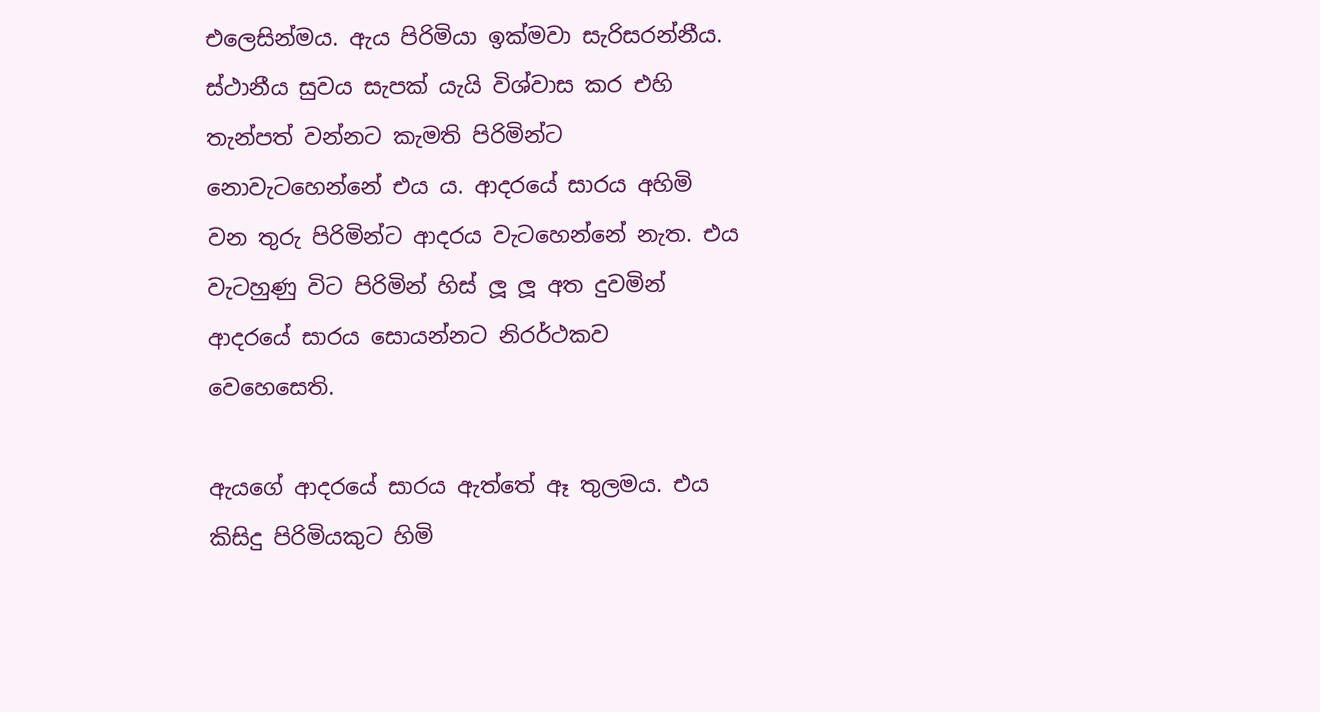එලෙසින්මය. ඇය පිරිමියා ඉක්මවා සැරිසරන්නීය. ස්ථානීය සුවය සැපක් යැයි විශ්වාස කර එහි තැන්පත් වන්නට කැමති පිරිමින්ට නොවැටහෙන්නේ එය ය. ආදරයේ සාරය අහිමි වන තුරු පිරිමින්ට ආදරය වැටහෙන්නේ නැත. එය වැටහුණු විට පිරිමින් හිස් ලූ ලූ අත දුවමින් ආදරයේ සාරය සොයන්නට නිරර්ථකව වෙහෙසෙති.

ඇයගේ ආදරයේ සාරය ඇත්තේ ඈ තුලමය. එය කිසිදු පිරිමියකුට හිමි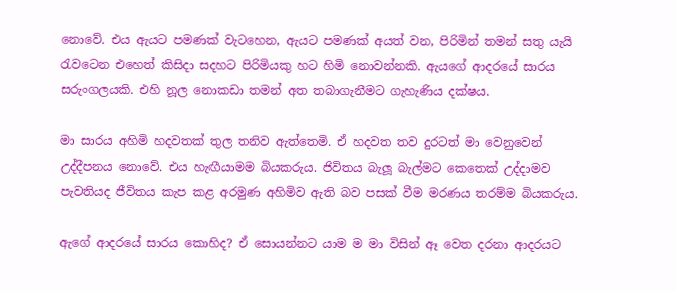නොවේ. එය ඇයට පමණක් වැටහෙන, ඇයට පමණක් අයත් වන, පිරිමින් තමන් සතු යැයි රැවටෙන එහෙත් කිසිදා සදහට පිරිමියකු හට හිමි නොවන්නකි. ඇයගේ ආදරයේ සාරය සරුංගලයකි. එහි නූල නොකඩා තමන් අත තබාගැනීමට ගැහැණිය දක්ෂය.

මා සාරය අහිමි හදවතක් තුල තනිව ඇත්තෙමි. ඒ හදවත තව දුරටත් මා වෙනුවෙන් උද්දීපනය නොවේ. එය හැඟීයාමම බියකරුය. ජිවිතය බැලූ බැල්මට කෙතෙක් උද්දාමව පැවතියද ජීවිතය කැප කළ අරමුණ අහිමිව ඇති බව පසක් වීම මරණය තරම්ම බියකරුය.

ඇගේ ආදරයේ සාරය කොහිද? ඒ සොයන්නට යාම ම මා විසින් ඈ වෙත දරනා ආදරයට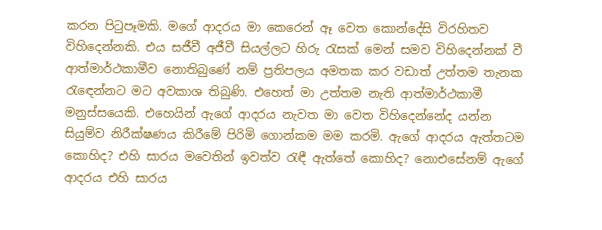කරන පිටුපෑමකි. මගේ ආදරය මා කෙරෙන් ඈ වෙත කොන්දේසි විරහිතව විහිදෙන්නකි. එය සජීවී අජීවී සියල්ලට හිරු රැසක් මෙන් සමව විහිදෙන්නක් වී ආත්මාර්ථකාමීව නොතිබුණේ නම් ප්‍රතිපලය අමතක කර වඩාත් උත්තම තැනක රැඳෙන්නට මට අවකාශ තිබුණි. එහෙත් මා උත්තම නැති ආත්මාර්ථකාමී මනුස්සයෙකි. එහෙයින් ඇගේ ආදරය නැවත මා වෙත විහිදෙන්නේද යන්න සියුම්ව නිරීක්ෂණය කිරීමේ පිරිමි ගොන්කම මම කරමි. ඇගේ ආදරය ඇත්තටම කොහිද? එහි සාරය මවෙතින් ඉවත්ව රැඳී ඇත්තේ කොහිද? නොඑසේනම් ඇගේ ආදරය එහි සාරය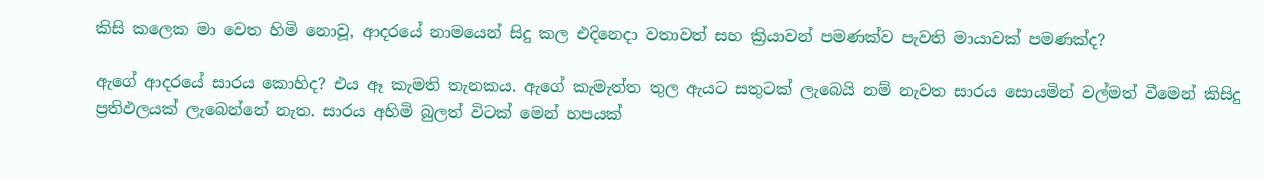කිසි කලෙක මා වෙත හිමි නොවූ, ආදරයේ නාමයෙන් සිදු කල එදිනෙදා වතාවත් සහ ක්‍රියාවන් පමණක්ව පැවති මායාවක් පමණක්ද?

ඇගේ ආදරයේ සාරය කොහිද? එය ඈ කැමති තැනකය. ඇගේ කැමැත්ත තුල ඇයට සතුටක් ලැබෙයි නම් නැවත සාරය සොයමින් වල්මත් වීමෙන් කිසිදු ප්‍රතිඵලයක් ලැබෙන්නේ නැත. සාරය අහිමි බුලත් විටක් මෙන් හපයක්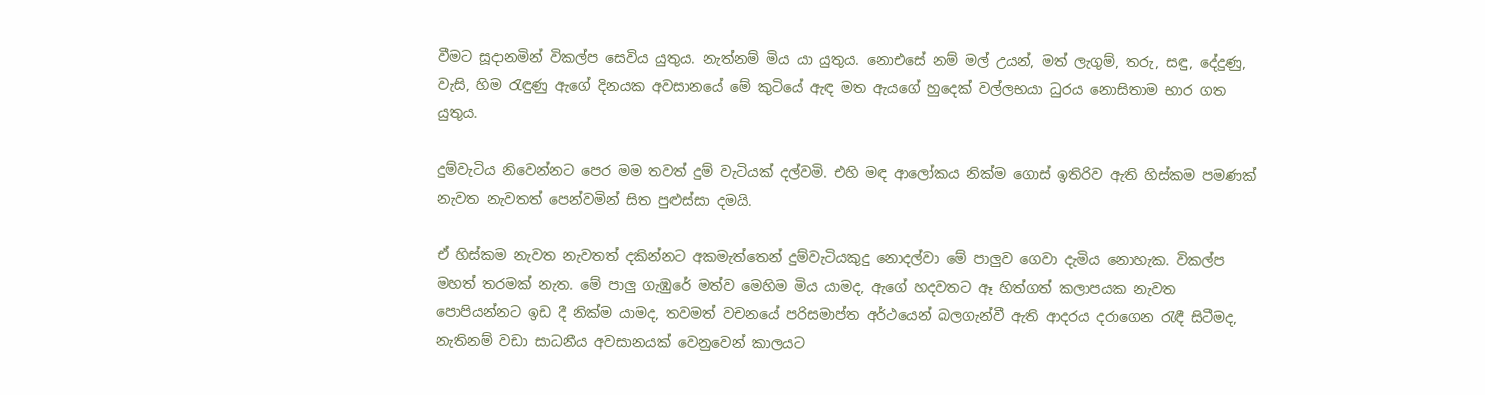වීමට සූදානමින් විකල්ප සෙවිය යුතුය. නැත්නම් මිය යා යුතුය. නොඑසේ නම් මල් උයන්, මත් ලැගුම්, තරු, සඳු, දේදුණු, වැසි, හිම රැඳුණු ඇගේ දිනයක අවසානයේ මේ කුටියේ ඇඳ මත ඇයගේ හුදෙක් වල්ලභයා ධුරය නොසිතාම භාර ගත යුතුය.

දුම්වැටිය නිවෙන්නට පෙර මම තවත් දුම් වැටියක් දල්වමි. එහි මඳ ආලෝකය නික්ම ගොස් ඉතිරිව ඇති හිස්කම පමණක් නැවත නැවතත් පෙන්වමින් සිත පුළුස්සා දමයි.

ඒ හිස්කම නැවත නැවතත් දකින්නට අකමැත්තෙන් දුම්වැටියකුදු නොදල්වා මේ පාලුව ගෙවා දැමිය නොහැක. විකල්ප මහත් තරමක් නැත. මේ පාලු ගැඹුරේ මත්ව මෙහිම මිය යාමද, ඇගේ හදවතට ඈ හිත්ගත් කලාපයක නැවත පොපියන්නට ඉඩ දී නික්ම යාමද, තවමත් වචනයේ පරිසමාප්ත අර්ථයෙන් බලගැන්වී ඇති ආදරය දරාගෙන රැඳී සිටීමද, නැතිනම් වඩා සාධනීය අවසානයක් වෙනුවෙන් කාලයට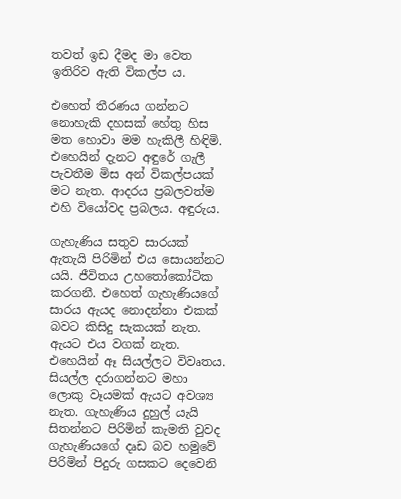තවත් ඉඩ දීමද මා වෙත ඉතිරිව ඇති විකල්ප ය.

එහෙත් තීරණය ගන්නට නොහැකි දහසක් හේතු හිස මත හොවා මම හැකිලී හිඳිමි. එහෙයින් දැනට අඳුරේ ගැලී පැවතීම මිස අන් විකල්පයක් මට නැත. ආදරය ප්‍රබලවත්ම එහි වියෝවද ප්‍රබලය. අඳුරුය.

ගැහැණිය සතුව සාරයක් ඇතැයි පිරිමින් එය සොයන්නට යයි. ජීවිතය උහතෝකෝටික කරගනී. එහෙත් ගැහැණියගේ සාරය ඇයද නොදන්නා එකක් බවට කිසිදු සැකයක් නැත. ඇයට එය වගක් නැත. එහෙයින් ඈ සියල්ලට විවෘතය. සියල්ල දරාගන්නට මහා ලොකු වෑයමක් ඇයට අවශ්‍ය නැත. ගැහැණිය දුහුල් යැයි සිතන්නට පිරිමින් කැමති වුවද ගැහැණියගේ දෘඩ බව හමුවේ පිරිමින් පිදුරු ගසකට දෙවෙනි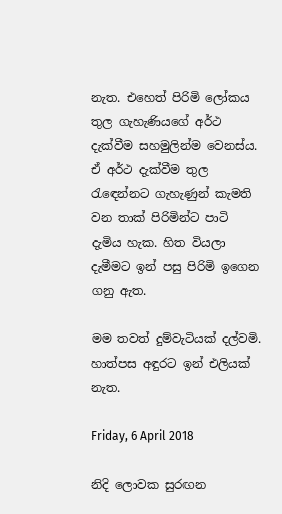නැත. එහෙත් පිරිමි ලෝකය තුල ගැහැණියගේ අර්ථ දැක්වීම සහමුලින්ම වෙනස්ය. ඒ අර්ථ දැක්වීම තුල රැඳෙන්නට ගැහැණුන් කැමති වන තාක් පිරිමින්ට පාටි දැමිය හැක. හිත වියලා දැමීමට ඉන් පසු පිරිමි ඉගෙන ගනු ඇත.

මම තවත් දුම්වැටියක් දල්වමි. හාත්පස අඳුරට ඉන් එලියක් නැත.

Friday, 6 April 2018

නිදි ලොවක සුරඟන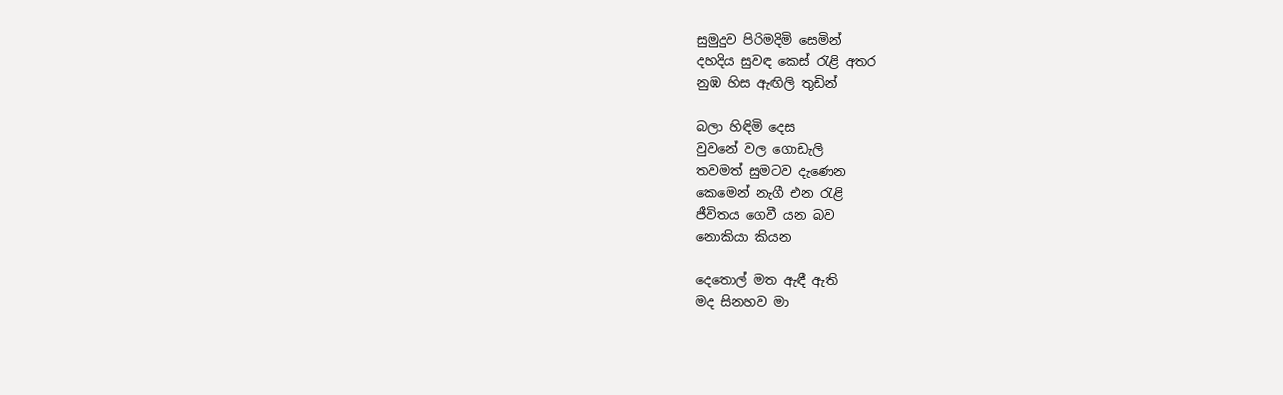සුමුදුව පිරිමදිමි සෙමින්
දහදිය සුවඳ කෙස් රැළි අතර
නුඹ හිස ඇඟිලි තුඩින්

බලා හිඳිමි දෙස
වුවනේ වල ගොඩැලි
තවමත් සුමටව දැණෙන
කෙමෙන් නැගී එන රැළි
ජීවිතය ගෙවී යන බව
නොකියා කියන

දෙතොල් මත ඇඳී ඇති
මද සිනහව මා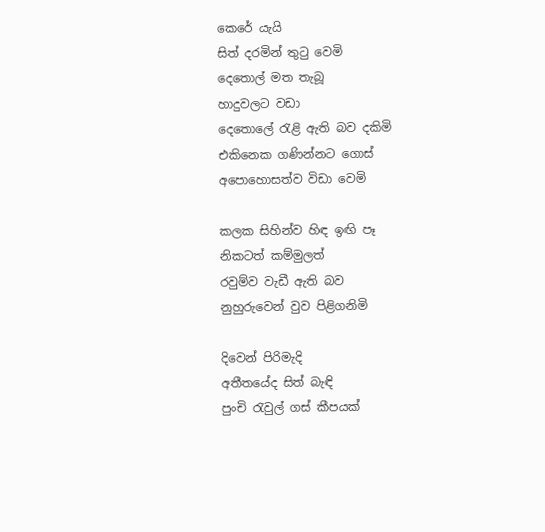කෙරේ යැයි
සිත් දරමින් තුටු වෙමි
දෙතොල් මත තැබූ
හාදුවලට වඩා
දෙතොලේ රැළි ඇති බව දකිමි
එකිනෙක ගණින්නට ගොස්
අපොහොසත්ව විඩා වෙමි

කලක සිහින්ව හිඳ ඉඟි පෑ
නිකටත් කම්මුලත්
රවුම්ව වැඩී ඇති බව
නුහුරුවෙන් වුව පිළිගනිමි

දිවෙන් පිරිමැදි
අතීතයේද සිත් බැඳි
පුංචි රැවුල් ගස් කීපයක්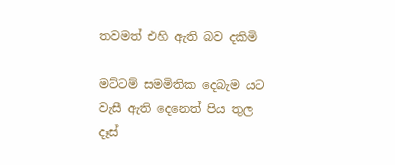තවමත් එහි ඇති බව දකිමි

මට්ටම් සමමිතික දෙබැම යට
වැසී ඇති දෙනෙත් පිය තුල
දෑස්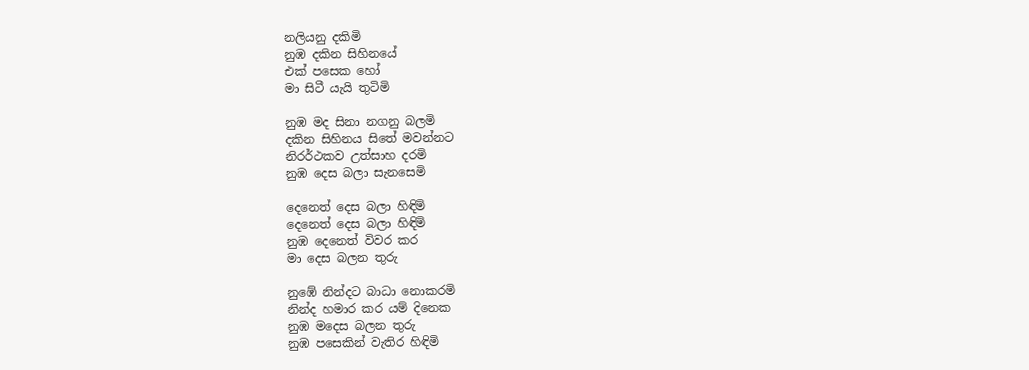නලියනු දකිමි
නුඹ දකින සිහිනයේ
එක් පසෙක හෝ
මා සිටී යැයි තුටිමි

නුඹ මද සිනා නගනු බලමි
දකින සිහිනය සිතේ මවන්නට
නිරර්ථකව උත්සාහ දරමි
නුඹ දෙස බලා සැනසෙමි

දෙනෙත් දෙස බලා හිඳිමි
දෙනෙත් දෙස බලා හිඳිමි
නුඹ දෙනෙත් විවර කර
මා දෙස බලන තුරු

නුඹේ නින්දට බාධා නොකරමි
නින්ද හමාර කර යම් දිනෙක
නුඹ මදෙස බලන තුරු
නුඹ පසෙකින් වැතිර හිඳිමි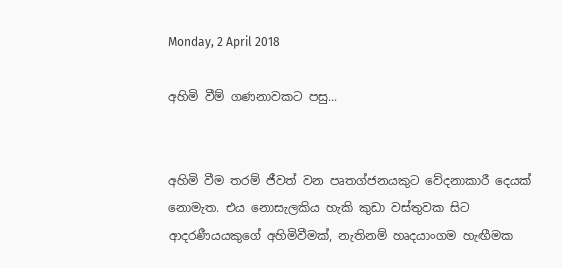Monday, 2 April 2018

අහිමි වීම් ගණනාවකට පසු...


අහිමි වීම තරම් ජීවත් වන පෘතග්ජනයකුට වේදනාකාරී දෙයක් නොමැත. එය නොසැලකිය හැකි කුඩා වස්තුවක සිට ආදරණීයයකුගේ අහිමිවීමක්, නැතිනම් හෘදයාංගම හැඟීමක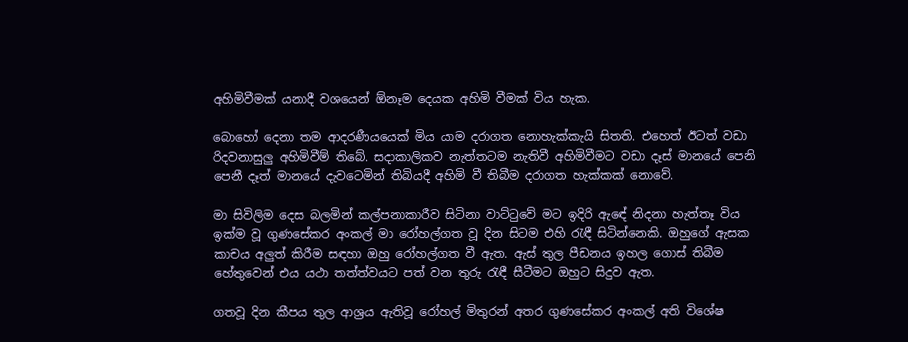අහිමිවීමක් යනාදී වශයෙන් ඕනෑම දෙයක අහිමි වීමක් විය හැක.

බොහෝ දෙනා තම ආදරණීයයෙක් මිය යාම දරාගත නොහැක්කැයි සිතති. එහෙත් ඊටත් වඩා රිදවනාසුලු අහිමිවීම් තිබේ. සදාකාලිකව නැත්තටම නැතිවී අහිමිවීමට වඩා දෑස් මානයේ පෙනි පෙනී දෑත් මානයේ දැවටෙමින් තිබියදී අහිමි වී තිබීම දරාගත හැක්කක් නොවේ.

මා සිවිලිම දෙස බලමින් කල්පනාකාරීව සිටිනා වාට්ටුවේ මට ඉදිරි ඇඳේ නිදනා හැත්තෑ විය ඉක්ම වූ ගුණසේකර අංකල් මා රෝහල්ගත වූ දින සිටම එහි රැඳී සිටින්නෙකි. ඔහුගේ ඇසක කාචය අලුත් කිරීම සඳහා ඔහු රෝහල්ගත වී ඇත. ඇස් තුල පීඩනය ඉහල ගොස් තිබීම හේතුවෙන් එය යථා තත්ත්වයට පත් වන තුරු රැඳී සීටීමට ඔහුට සිදුව ඇත.

ගතවූ දින කීපය තුල ආශ්‍රය ඇතිවූ රෝහල් මිතුරන් අතර ගුණසේකර අංකල් අති විශේෂ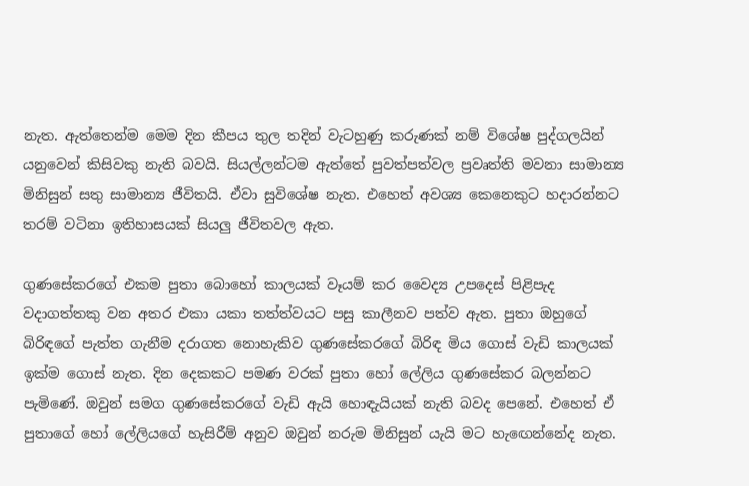නැත. ඇත්තෙන්ම මෙම දින කීපය තුල තදින් වැටහුණු කරුණක් නම් විශේෂ පුද්ගලයින් යනුවෙන් කිසිවකු නැති බවයි. සියල්ලන්ටම ඇත්තේ පුවත්පත්වල ප්‍රවෘත්ති මවනා සාමාන්‍ය මිනිසුන් සතු සාමාන්‍ය ජීවිතයි. ඒවා සුවිශේෂ නැත. එහෙත් අවශ්‍ය කෙනෙකුට හදාරන්නට තරම් වටිනා ඉතිහාසයක් සියලු ජීවිතවල ඇත.

ගුණසේකරගේ එකම පුතා බොහෝ කාලයක් වෑයම් කර වෛද්‍ය උපදෙස් පිළිපැද වදාගත්තකු වන අතර එකා යකා තත්ත්වයට පසු කාලීනව පත්ව ඇත. පුතා ඔහුගේ බිරිඳගේ පැත්ත ගැනීම දරාගත නොහැකිව ගුණසේකරගේ බිරිඳ මිය ගොස් වැඩි කාලයක් ඉක්ම ගොස් නැත. දින දෙකකට පමණ වරක් පුතා හෝ ලේලිය ගුණසේකර බලන්නට පැමිණේ. ඔවුන් සමග ගුණසේකරගේ වැඩි ඇයි හොඳැයියක් නැති බවද පෙනේ. එහෙත් ඒ පුතාගේ හෝ ලේලියගේ හැසිරීම් අනුව ඔවුන් නරුම මිනිසුන් යැයි මට හැඟෙන්නේද නැත.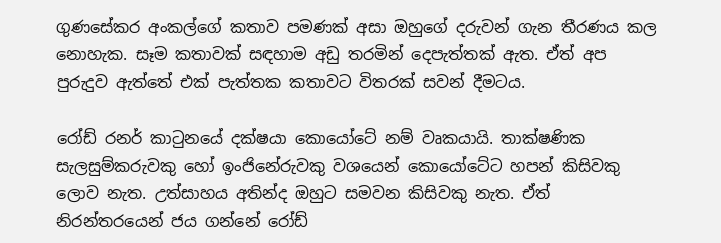ගුණසේකර අංකල්ගේ කතාව පමණක් අසා ඔහුගේ දරුවන් ගැන තීරණය කල නොහැක. සෑම කතාවක් සඳහාම අඩු තරමින් දෙපැත්තක් ඇත. ඒත් අප පුරුදුව ඇත්තේ එක් පැත්තක කතාවට විතරක් සවන් දීමටය.

රෝඩ් රනර් කාටුනයේ දක්ෂයා කොයෝටේ නම් වෘකයායි. තාක්ෂණික සැලසුම්කරුවකු හෝ ඉංජිනේරුවකු වශයෙන් කොයෝටේට හපන් කිසිවකු ලොව නැත. උත්සාහය අතින්ද ඔහුට සමවන කිසිවකු නැත. ඒත් නිරන්තරයෙන් ජය ගන්නේ රෝඩ්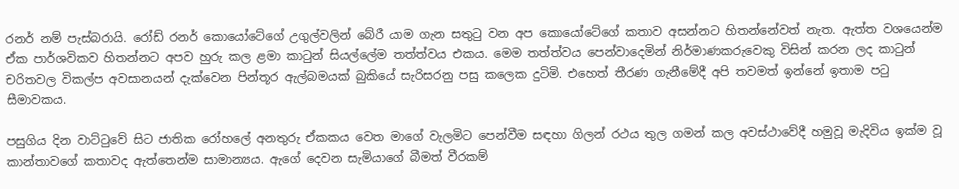රනර් නම් පැස්බරායි. රෝඩ් රනර් කොයෝටේගේ උගුල්වලින් බේරී යාම ගැන සතුටු වන අප කොයෝටේගේ කතාව අසන්නට හිතන්නේවත් නැත. ඇත්ත වශයෙන්ම ඒක පාර්ශවිකව හිතන්නට අපව හුරු කල ළමා කාටුන් සියල්ලේම තත්ත්වය එකය. මෙම තත්ත්වය පෙන්වාදෙමින් නිර්මාණකරුවෙකු විසින් කරන ලද කාටුන් චරිතවල විකල්ප අවසානයන් දැක්වෙන පින්තූර ඇල්බමයක් බුකියේ සැරිසරනු පසු කලෙක දුටිමි. එහෙත් තීරණ ගැනීමේදී අපි තවමත් ඉන්නේ ඉතාම පටු සීමාවකය.

පසුගිය දින වාට්ටුවේ සිට ජාතික රෝහලේ අනතුරු ඒකකය වෙත මාගේ වැලමිට පෙන්වීම සඳහා ගිලන් රථය තුල ගමන් කල අවස්ථාවේදී හමුවූ මැදිවිය ඉක්ම වූ කාන්තාවගේ කතාවද ඇත්තෙන්ම සාමාන්‍යය. ඇගේ දෙවන සැමියාගේ බීමත් වීරකම්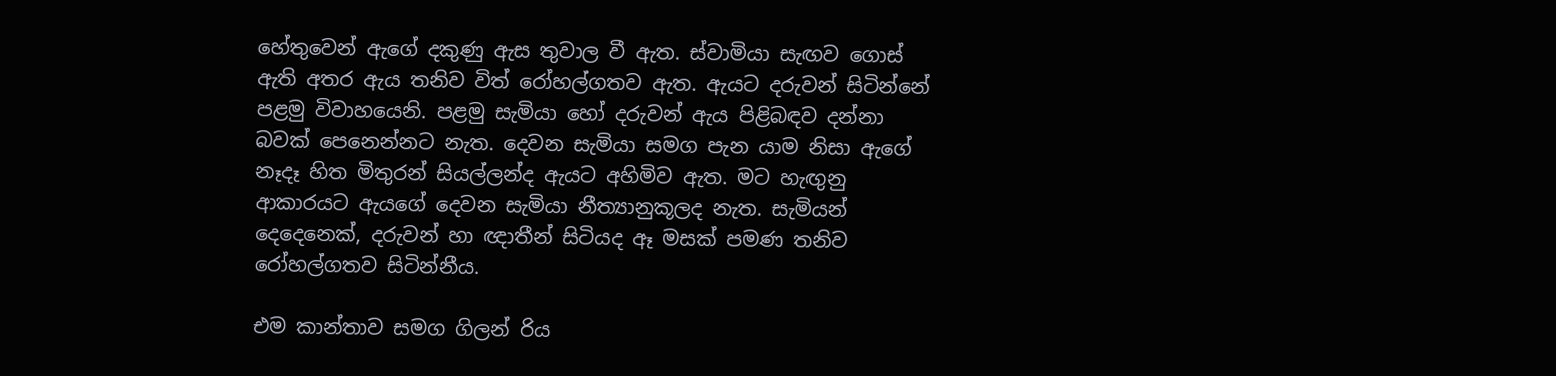හේතුවෙන් ඇගේ දකුණු ඇස තුවාල වී ඇත. ස්වාමියා සැඟව ගොස් ඇති අතර ඇය තනිව විත් රෝහල්ගතව ඇත. ඇයට දරුවන් සිටින්නේ පළමු විවාහයෙනි. පළමු සැමියා හෝ දරුවන් ඇය පිළිබඳව දන්නා බවක් පෙනෙන්නට නැත. දෙවන සැමියා සමග පැන යාම නිසා ඇගේ නෑදෑ හිත මිතුරන් සියල්ලන්ද ඇයට අහිමිව ඇත. මට හැඟුනු ආකාරයට ඇයගේ දෙවන සැමියා නීත්‍යානුකූලද නැත. සැමියන් දෙදෙනෙක්, දරුවන් හා ඥාතීන් සිටියද ඈ මසක් පමණ තනිව රෝහල්ගතව සිටින්නීය.

එම කාන්තාව සමග ගිලන් රිය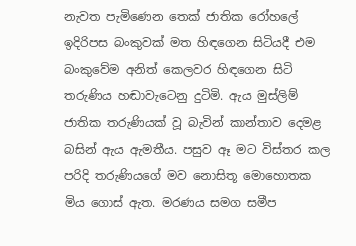නැවත පැමිණෙන තෙක් ජාතික රෝහලේ ඉදිරිපස බංකුවක් මත හිඳගෙන සිටියදී එම බංකුවේම අනිත් කෙලවර හිඳගෙන සිටි තරුණිය හඬාවැටෙනු දුටිමි. ඇය මුස්ලිම් ජාතික තරුණියක් වූ බැවින් කාන්තාව දෙමළ බසින් ඇය ඇමතීය. පසුව ඈ මට විස්තර කල පරිදි තරුණියගේ මව නොසිතූ මොහොතක මිය ගොස් ඇත. මරණය සමග සමීප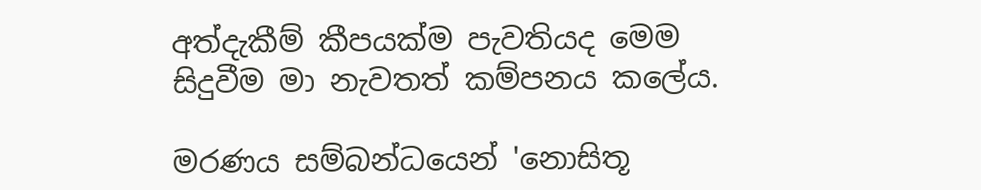අත්දැකීම් කීපයක්ම පැවතියද මෙම සිදුවීම මා නැවතත් කම්පනය කලේය.

මරණය සම්බන්ධයෙන් 'නොසිතූ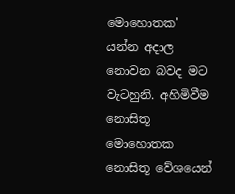මොහොතක' යන්න අදාල නොවන බවද මට වැටහුනි. අහිමිවීම නොසිතූ මොහොතක නොසිතූ වේශයෙන්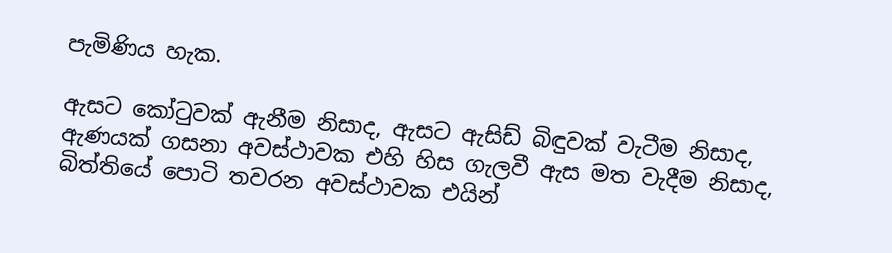පැමිණිය හැක.

ඇසට කෝටුවක් ඇනීම නිසාද, ඇසට ඇසිඩ් බිඳුවක් වැටීම නිසාද, ඇණයක් ගසනා අවස්ථාවක එහි හිස ගැලවී ඇස මත වැදීම නිසාද, බිත්තියේ පොටි තවරන අවස්ථාවක එයින්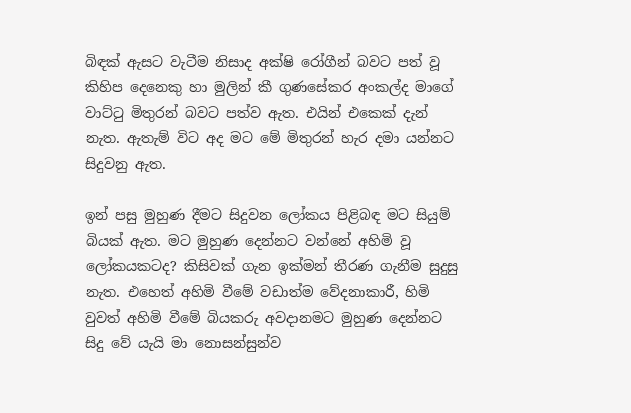බිඳක් ඇසට වැටීම නිසාද අක්ෂි රෝගීන් බවට පත් වූ කිහිප දෙනෙකු හා මුලින් කී ගුණසේකර අංකල්ද මාගේ වාට්ටු මිතුරන් බවට පත්ව ඇත. එයින් එකෙක් දැන් නැත. ඇතැම් විට අද මට මේ මිතුරන් හැර දමා යන්නට සිදුවනු ඇත.

ඉන් පසු මුහුණ දීමට සිදුවන ලෝකය පිළිබඳ මට සියුම් බියක් ඇත. මට මුහුණ දෙන්නට වන්නේ අහිමි වූ ලෝකයකටද? කිසිවක් ගැන ඉක්මන් තීරණ ගැනීම සුදුසු නැත. එහෙත් අහිමි වීමේ වඩාත්ම වේදනාකාරී, හිමි වුවත් අහිමි වීමේ බියකරු අවදානමට මුහුණ දෙන්නට සිදු වේ යැයි මා නොසන්සුන්ව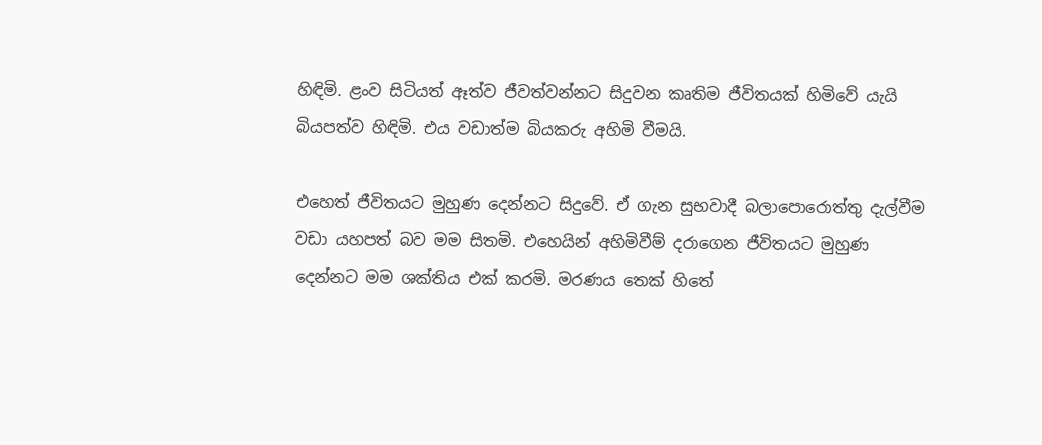හිඳිමි. ළංව සිටියත් ඈත්ව ජීවත්වන්නට සිදුවන කෘතිම ජීවිතයක් හිමිවේ යැයි බියපත්ව හිඳිමි. එය වඩාත්ම බියකරු අහිමි වීමයි.

එහෙත් ජීවිතයට මුහුණ දෙන්නට සිදුවේ. ඒ ගැන සුභවාදී බලාපොරොත්තු දැල්වීම වඩා යහපත් බව මම සිතමි. එහෙයින් අහිමිවීම් දරාගෙන ජීවිතයට මුහුණ දෙන්නට මම ශක්තිය එක් කරමි. මරණය තෙක් හිතේ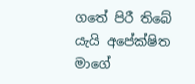ගතේ පිරී තිබේ යැයි අපේක්ෂිත මාගේ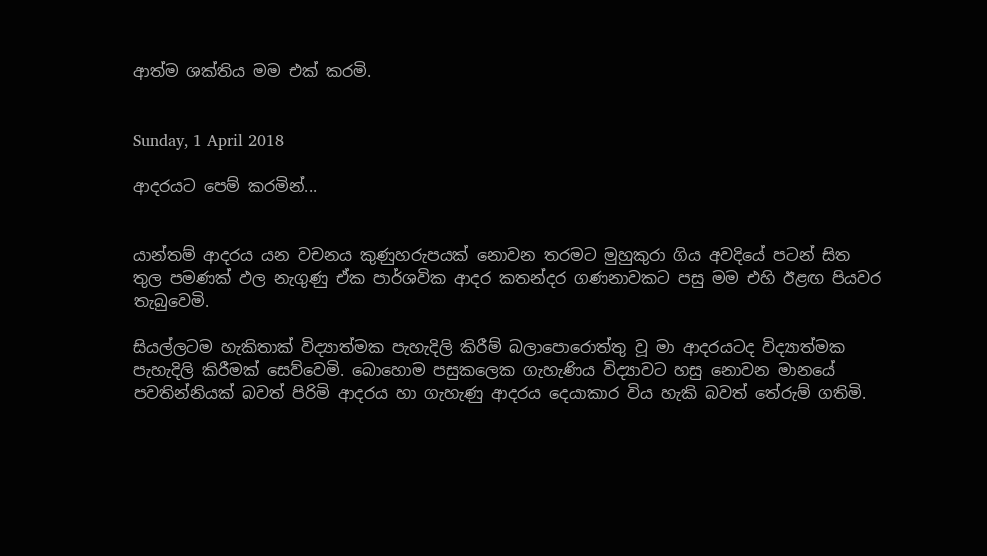ආත්ම ශක්තිය මම එක් කරමි.


Sunday, 1 April 2018

ආදරයට පෙම් කරමින්...


යාන්තම් ආදරය යන වචනය කුණුහරුපයක් නොවන තරමට මුහුකුරා ගිය අවදියේ පටන් සිත තුල පමණක් ඵල නැගුණු ඒක පාර්ශවික ආදර කතන්දර ගණනාවකට පසු මම එහි ඊළඟ පියවර තැබුවෙමි.

සියල්ලටම හැකිතාක් විද්‍යාත්මක පැහැදිලි කිරීම් බලාපොරොත්තු වූ මා ආදරයටද විද්‍යාත්මක පැහැදිලි කිරීමක් සෙව්වෙමි. බොහොම පසුකලෙක ගැහැණිය විද්‍යාවට හසු නොවන මානයේ පවතින්නියක් බවත් පිරිමි ආදරය හා ගැහැණු ආදරය දෙයාකාර විය හැකි බවත් තේරුම් ගතිමි.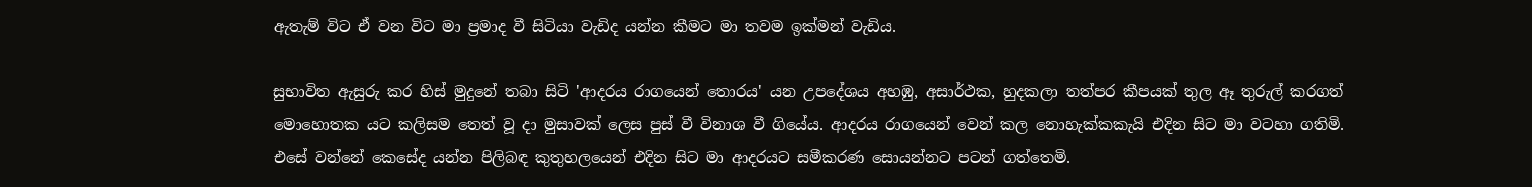ඇතැම් විට ඒ වන විට මා ප්‍රමාද වී සිටියා වැඩිද යන්න කීමට මා තවම ඉක්මන් වැඩිය.

සුභාවිත ඇසුරු කර හිස් මුදුනේ තබා සිටි 'ආදරය රාගයෙන් තොරය' යන උපදේශය අහඹු, අසාර්ථක, හුදකලා තත්පර කීපයක් තුල ඈ තුරුල් කරගත් මොහොතක යට කලිසම තෙත් වූ දා මුසාවක් ලෙස පුස් වී විනාශ වී ගියේය. ආදරය රාගයෙන් වෙන් කල නොහැක්කකැයි එදින සිට මා වටහා ගතිමි. එසේ වන්නේ කෙසේද යන්න පිලිබඳ කුතුහලයෙන් එදින සිට මා ආදරයට සමීකරණ සොයන්නට පටන් ගත්තෙමි.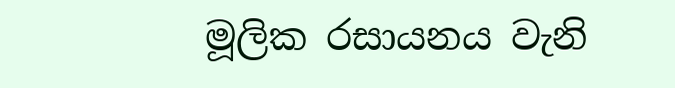මූලික රසායනය වැනි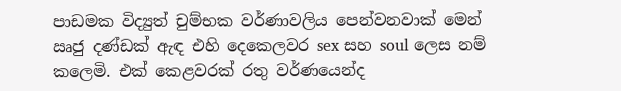පාඩමක විද්‍යුත් චුම්භක වර්ණාවලිය පෙන්වනවාක් මෙන් ඍජු දණ්ඩක් ඇඳ එහි දෙකෙලවර sex සහ soul ලෙස නම් කලෙමි. එක් කෙළවරක් රතු වර්ණයෙන්ද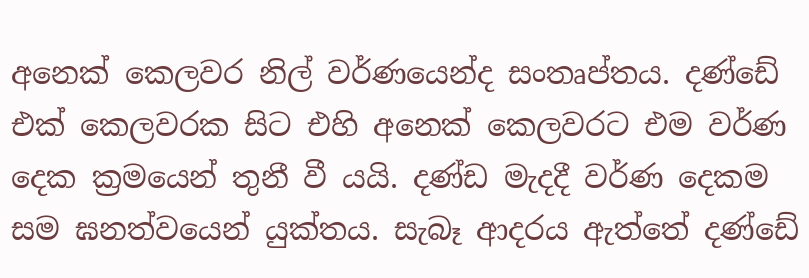අනෙක් කෙලවර නිල් වර්ණයෙන්ද සංතෘප්තය. දණ්ඩේ එක් කෙලවරක සිට එහි අනෙක් කෙලවරට එම වර්ණ දෙක ක්‍රමයෙන් තුනී වී යයි. දණ්ඩ මැදදී වර්ණ දෙකම සම ඝනත්වයෙන් යුක්තය. සැබෑ ආදරය ඇත්තේ දණ්ඩේ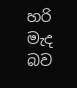හරි මැද බව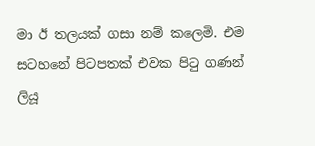මා ඊ තලයක් ගසා නම් කලෙමි. එම සටහනේ පිටපතක් එවක පිටු ගණන් ලියූ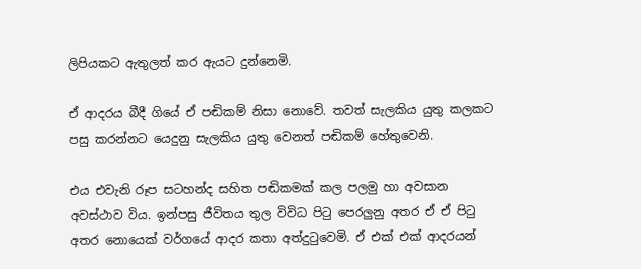ලිපියකට ඇතුලත් කර ඇයට දුන්නෙමි.

ඒ ආදරය බීදී ගියේ ඒ පඬිකම් නිසා නොවේ. තවත් සැලකිය යුතු කලකට පසු කරන්නට යෙදුනු සැලකිය යුතු වෙනත් පඬිකම් හේතුවෙනි.

එය එවැනි රූප සටහන්ද සහිත පඬිකමක් කල පලමු හා අවසාන අවස්ථාව විය. ඉන්පසු ජීවිතය තුල විවිධ පිටු පෙරලුනු අතර ඒ ඒ පිටු අතර නොයෙක් වර්ගයේ ආදර කතා අත්දුටුවෙමි. ඒ එක් එක් ආදරයන්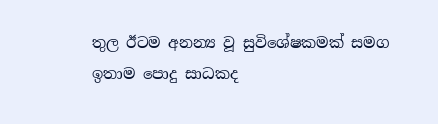තුල ඊටම අනන්‍ය වූ සුවිශේෂකමක් සමග ඉතාම පොදු සාධකද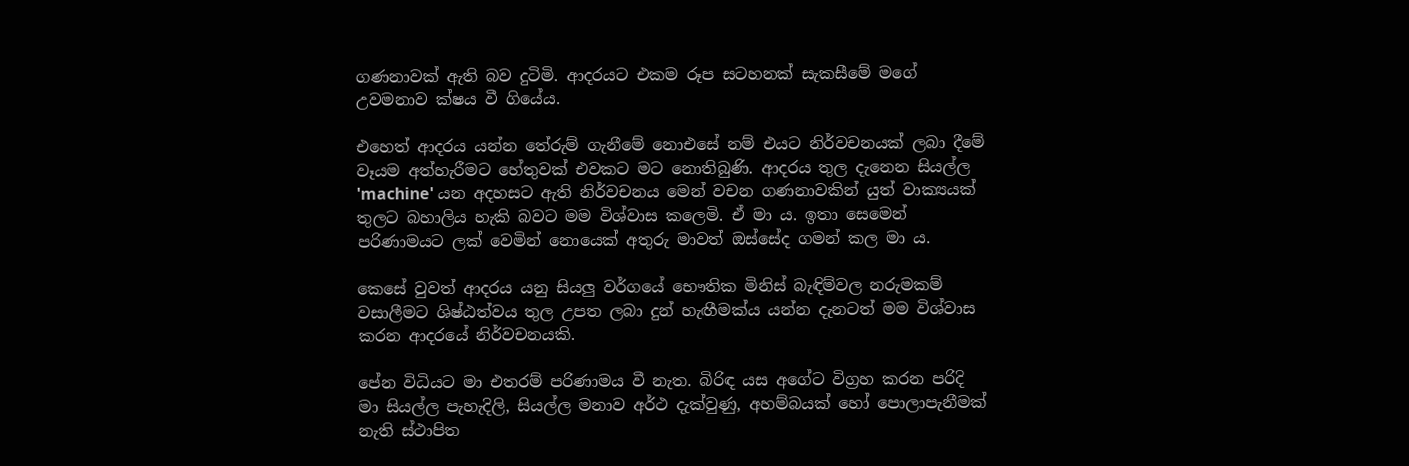ගණනාවක් ඇති බව දුටිමි. ආදරයට එකම රූප සටහනක් සැකසීමේ මගේ උවමනාව ක්ෂය වී ගියේය.

එහෙත් ආදරය යන්න තේරුම් ගැනීමේ නොඑසේ නම් එයට නිර්වචනයක් ලබා දීමේ වෑයම අත්හැරීමට හේතුවක් එවකට මට නොතිබුණි. ආදරය තුල දැනෙන සියල්ල 'machine' යන අදහසට ඇති නිර්වචනය මෙන් වචන ගණනාවකින් යුත් වාක්‍යයක් තුලට බහාලිය හැකි බවට මම විශ්වාස කලෙමි. ඒ මා ය. ඉතා සෙමෙන් පරිණාමයට ලක් වෙමින් නොයෙක් අතුරු මාවත් ඔස්සේද ගමන් කල මා ය.

කෙසේ වුවත් ආදරය යනු සියලු වර්ගයේ භෞතික මිනිස් බැඳිම්වල නරුමකම් වසාලීමට ශිෂ්ඨත්වය තුල උපත ලබා දුන් හැඟීමක්ය යන්න දැනටත් මම විශ්වාස කරන ආදරයේ නිර්වචනයකි.

පේන විධියට මා එතරම් පරිණාමය වී නැත. බිරිඳ යස අගේට විග්‍රහ කරන පරිදි මා සියල්ල පැහැදිලි, සියල්ල මනාව අර්ථ දැක්වුණු, අහම්බයක් හෝ පොලාපැනීමක් නැති ස්ථාපිත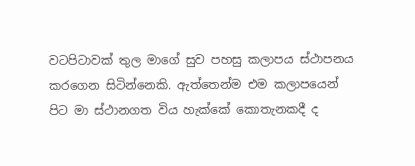වටපිටාවක් තුල මාගේ සුව පහසු කලාපය ස්ථාපනය කරගෙන සිටින්නෙකි. ඇත්තෙන්ම එම කලාපයෙන් පිට මා ස්ථානගත විය හැක්කේ කොතැනකදී ද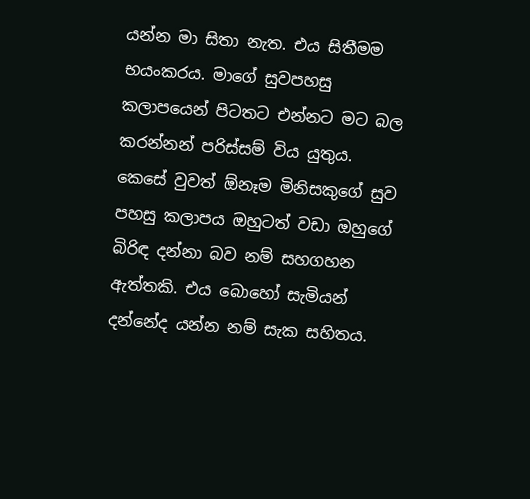යන්න මා සිතා නැත. එය සිතීමම භයංකරය. මාගේ සුවපහසු කලාපයෙන් පිටතට එන්නට මට බල කරන්නන් පරිස්සම් විය යුතුය. කෙසේ වුවත් ඕනෑම මිනිසකුගේ සුව පහසු කලාපය ඔහුටත් වඩා ඔහුගේ බිරිඳ දන්නා බව නම් සහගහන ඇත්තකි. එය බොහෝ සැමියන් දන්නේද යන්න නම් සැක සහිතය.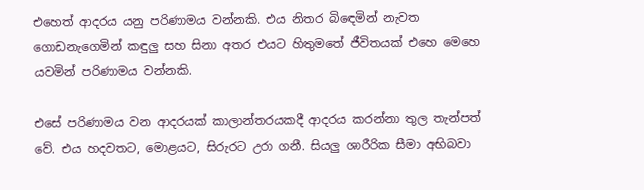එහෙත් ආදරය යනු පරිණාමය වන්නකි. එය නිතර බිඳෙමින් නැවත ගොඩනැගෙමින් කඳුලු සහ සිනා අතර එයට හිතුමතේ ජීවිතයක් එහෙ මෙහෙ යවමින් පරිණාමය වන්නකි.

එසේ පරිණාමය වන ආදරයක් කාලාන්තරයකදී ආදරය කරන්නා තුල තැන්පත් වේ. එය හදවතට, මොළයට, සිරුරට උරා ගනී. සියලු ශාරීරික සීමා අභිබවා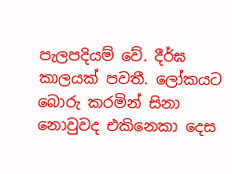පැලපදියම් වේ. දීර්ඝ කාලයක් පවතී. ලෝකයට බොරු කරමින් සිනා නොවුවද එකිනෙකා දෙස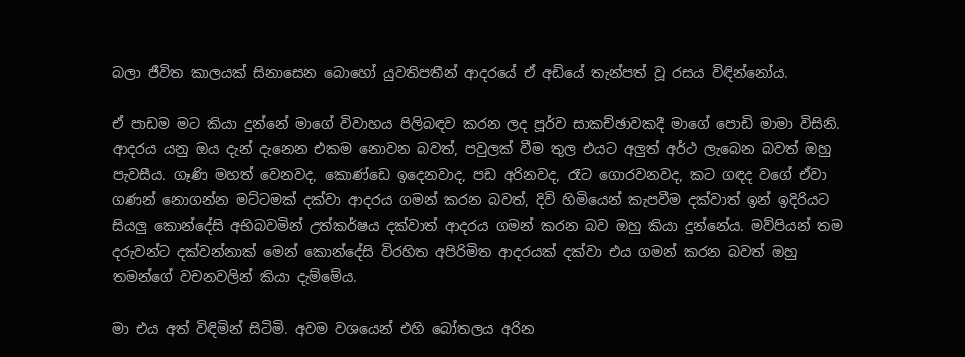බලා ජීවිත කාලයක් සිනාසෙන බොහෝ යුවතිපතීන් ආදරයේ ඒ අඩියේ තැන්පත් වූ රසය විඳින්නෝය.

ඒ පාඩම මට කියා දුන්නේ මාගේ විවාහය පිලිබඳව කරන ලද පූර්ව සාකච්ඡාවකදී මාගේ පොඩි මාමා විසිනි. ආදරය යනු ඔය දැන් දැනෙන එකම නොවන බවත්, පවුලක් වීම තුල එයට අලුත් අර්ථ ලැබෙන බවත් ඔහු පැවසීය. ගෑණි මහත් වෙනවද, කොණ්ඩෙ ඉදෙනවාද, පඩ අරිනවද, රෑට ගොරවනවද, කට ගඳද වගේ ඒවා ගණන් නොගන්න මට්ටමක් දක්වා ආදරය ගමන් කරන බවත්, දිවි හිමියෙන් කැපවීම දක්වාත් ඉන් ඉදිරියට සියලු කොන්දේසි අභිබවමින් උත්කර්ෂය දක්වාත් ආදරය ගමන් කරන බව ඔහු කියා දුන්නේය. මව්පියන් තම දරුවන්ට දක්වන්නාක් මෙන් කොන්දේසි විරහිත අපිරිමිත ආදරයක් දක්වා එය ගමන් කරන බවත් ඔහු තමන්ගේ වචනවලින් කියා දැම්මේය.

මා එය අත් විඳිමින් සිටිමි. අවම වශයෙන් එහි බෝතලය අරින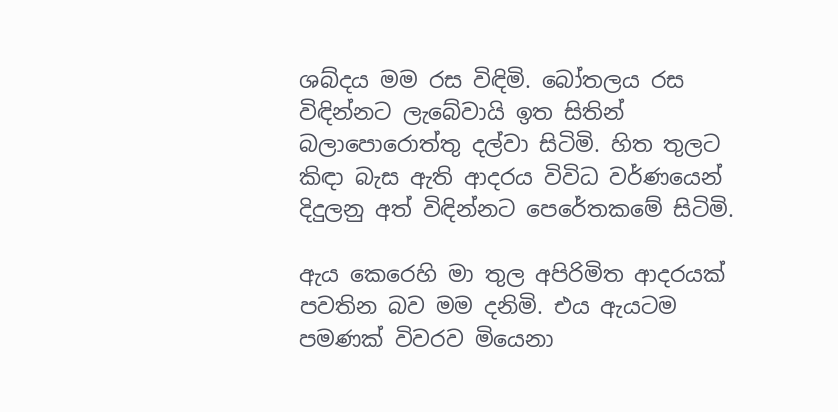ශබ්දය මම රස විඳිමි. බෝතලය රස විඳින්නට ලැබේවායි ඉත සිතින් බලාපොරොත්තු දල්වා සිටිමි. හිත තුලට කිඳා බැස ඇති ආදරය විවිධ වර්ණයෙන් දිදුලනු අත් විඳින්නට පෙරේතකමේ සිටිමි.

ඇය කෙරෙහි මා තුල අපිරිමිත ආදරයක් පවතින බව මම දනිමි. එය ඇයටම පමණක් විවරව මියෙනා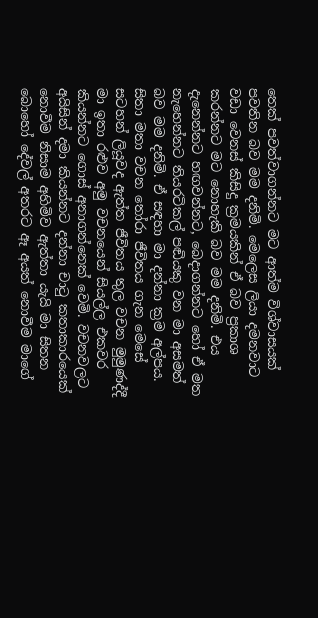තෙක් පවත්වාගන්නට මට ආත්ම විශ්වාසයක් පවතින බව මම දනිමි. මෙලෙස ලියා දමනවාට වඩා වෙනස් කිසිදු ක්‍රමයකින් ඒ බව ප්‍රකාශ කරන්නට මට නොහැකි බව මම දනිමි. එය දැනෙන්නට හඟවන්නට, බෙදාගන්නට හෝ ඒ මත නැහෙන්නට තියරටිකල් පඬියකු වන මා අසමත් බව මම දනිමි. ඒ සඳහා මා දන්නා ක්‍රම අල්පය. සිතා මතා වචන තෝරා ජීවිතය ගැන මෙසේ සටහන් ලියූවද ඇත්ත ජීවිතය තුල වචන මුමුණද්දී මා ඉතා රළුව අමු වචනයෙන් සියල්ල එකවර කියන්නට ගොස් අනාගන්නෙක් වෙමි. වචනවලට අයිසින් දමා කියන්නට දන්නා චාටු කතාකාරයෙක් නොවීම නිසාම අහිමිව ඇත්තා යැයි මා සිතන බොහෝ දේවල් අතරට ඈ අයත් නොවීම මාගේ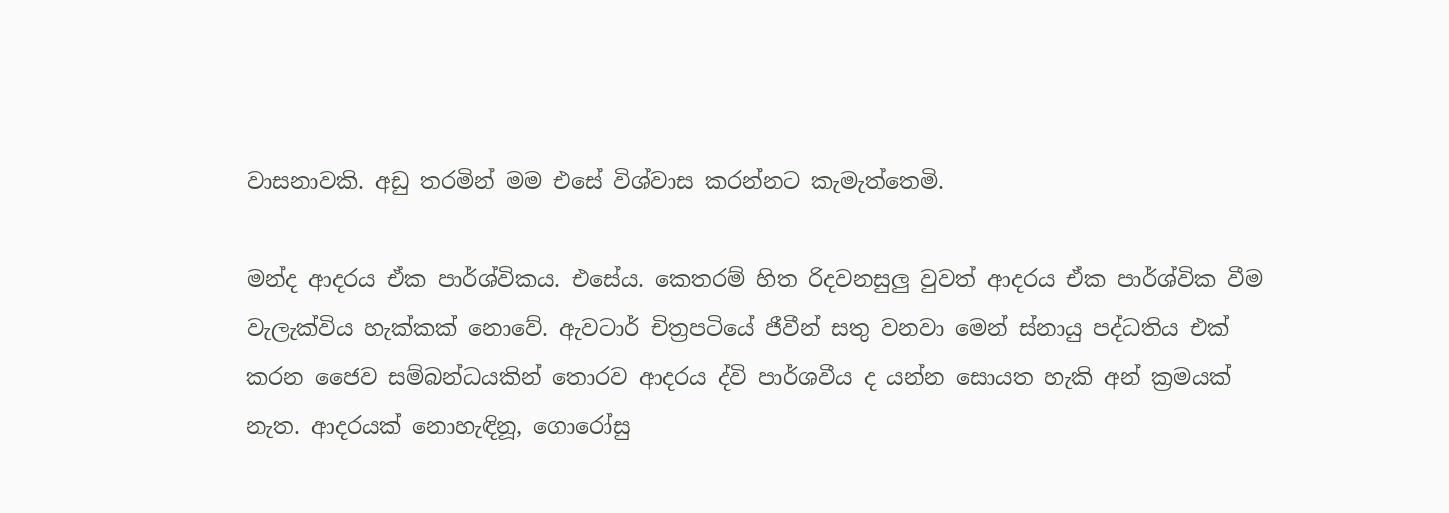වාසනාවකි. අඩු තරමින් මම එසේ විශ්වාස කරන්නට කැමැත්තෙමි.

මන්ද ආදරය ඒක පාර්ශ්විකය. එසේය. කෙතරම් හිත රිදවනසුලු වුවත් ආදරය ඒක පාර්ශ්වික වීම වැලැක්විය හැක්කක් නොවේ. ඇවටාර් චිත්‍රපටියේ ජීවීන් සතු වනවා මෙන් ස්නායු පද්ධතිය එක් කරන ජෛව සම්බන්ධයකින් තොරව ආදරය ද්වි පාර්ශවීය ද යන්න සොයත හැකි අන් ක්‍රමයක් නැත. ආදරයක් නොහැඳිනූ, ගොරෝසු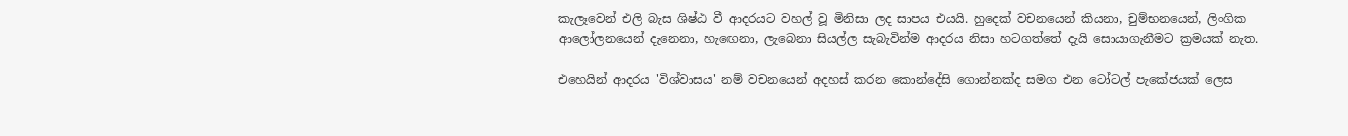කැලෑවෙන් එලි බැස ශිෂ්ඨ වී ආදරයට වහල් වූ මිනිසා ලද සාපය එයයි. හුදෙක් වචනයෙන් කියනා, චුම්භනයෙන්, ලිංගික ආලෝලනයෙන් දැනෙනා, හැඟෙනා, ලැබෙනා සියල්ල සැබැවින්ම ආදරය නිසා හටගත්තේ දැයි සොයාගැනීමට ක්‍රමයක් නැත.

එහෙයින් ආදරය 'විශ්වාසය' නම් වචනයෙන් අදහස් කරන කොන්දේසි ගොන්නක්ද සමග එන ටෝටල් පැකේජයක් ලෙස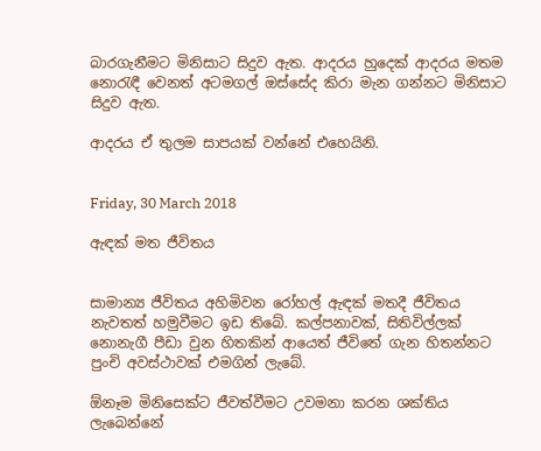බාරගැනීමට මිනිසාට සිදුව ඇත. ආදරය හුදෙක් ආදරය මතම නොරැඳී වෙනත් අටමගල් ඔස්සේද කිරා මැන ගන්නට මිනිසාට සිදුව ඇත.

ආදරය ඒ තුලම සාපයක් වන්නේ එහෙයිනි.


Friday, 30 March 2018

ඇඳක් මත ජීවිතය


සාමාන්‍ය ජීවිතය අහිමිවන රෝහල් ඇඳක් මතදී ජීවිතය නැවතත් හමුවීමට ඉඩ තිබේ. කල්පනාවක්, සිතිවිල්ලක් නොනැගී පීඩා වුන හිතකින් ආයෙත් ජීවිතේ ගැන හිතන්නට පුංචි අවස්ථාවක් එමගින් ලැබේ.

ඕනෑම මිනිසෙක්ට ජීවත්වීමට උවමනා කරන ශක්තිය ලැබෙන්නේ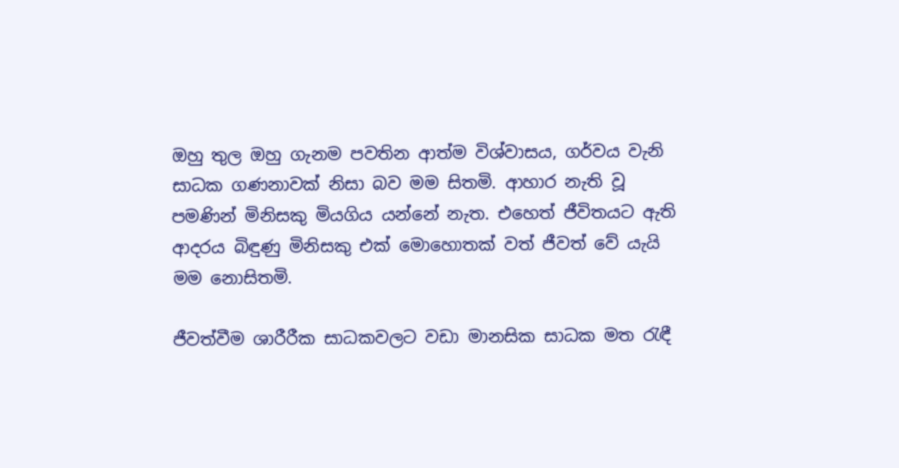ඔහු තුල ඔහු ගැනම පවතින ආත්ම විශ්වාසය, ගර්වය වැනි සාධක ගණනාවක් නිසා බව මම සිතමි. ආහාර නැති වූ පමණින් මිනිසකු මියගිය යන්නේ නැත. එහෙත් ජීවිතයට ඇති ආදරය බිඳුණු මිනිසකු එක් මොහොතක් වත් ජීවත් වේ යැයි මම නොසිතමි.

ජීවත්වීම ශාරීරීක සාධකවලට වඩා මානසික සාධක මත රැඳී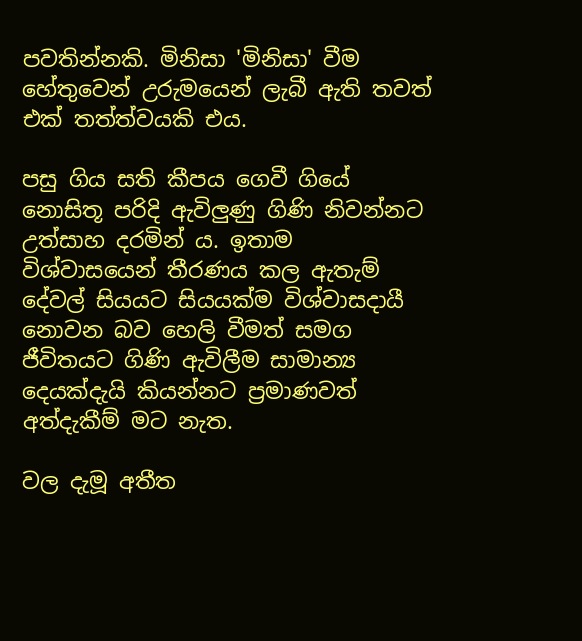පවතින්නකි. මිනිසා 'මිනිසා' වීම හේතුවෙන් උරුමයෙන් ලැබී ඇති තවත් එක් තත්ත්වයකි එය.

පසු ගිය සති කීපය ගෙවී ගියේ නොසිතූ පරිදි ඇවිලුණු ගිණි නිවන්නට උත්සාහ දරමින් ය. ඉතාම විශ්වාසයෙන් තීරණය කල ඇතැම් දේවල් සියයට සියයක්ම විශ්වාසදායී නොවන බව හෙලි වීමත් සමග ජීවිතයට ගිණි ඇවිලීම සාමාන්‍ය දෙයක්දැයි කියන්නට ප්‍රමාණවත් අත්දැකීම් මට නැත.

වල දැමූ අතීත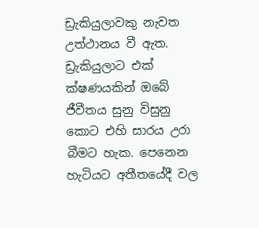ඩ්‍රැකියුලාවකු නැවත උත්ථානය වී ඇත. ඩ්‍රැකියුලාට එක් ක්ෂණයකින් ඔබේ ජීවීතය සුනු විසුනු කොට එහි සාරය උරා බීමට හැක. පෙනෙන හැටියට අතීතයේදී වල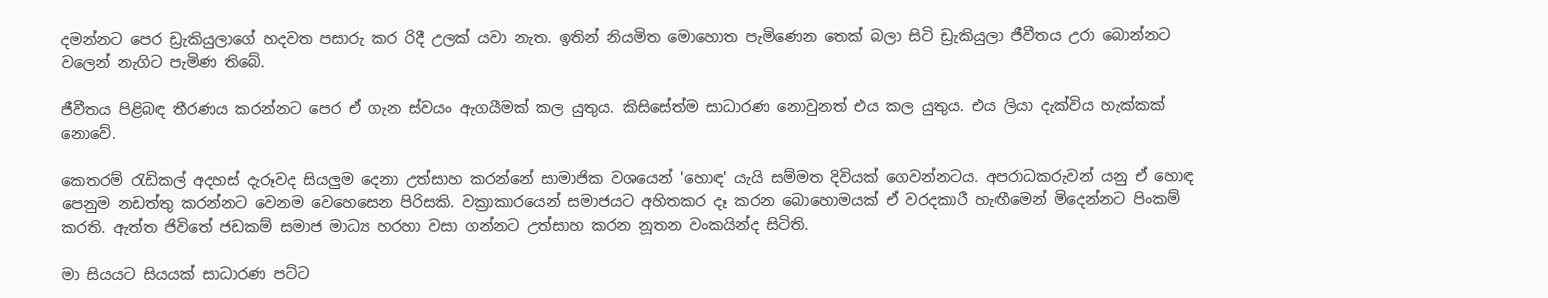දමන්නට පෙර ඩ්‍රැකියුලාගේ හදවත පසාරු කර රිදී උලක් යවා නැත. ඉතින් නියමිත මොහොත පැමිණෙන තෙක් බලා සිටි ඩ්‍රැකියුලා ජීවීතය උරා බොන්නට වලෙන් නැගිට පැමිණ තිබේ.

ජීවීතය පිළිබඳ තීරණය කරන්නට පෙර ඒ ගැන ස්වයං ඇගයීමක් කල යුතුය. කිසිසේත්ම සාධාරණ නොවුනත් එය කල යුතුය. එය ලියා දැක්විය හැක්කක් නොවේ.

කෙතරම් රැඩිකල් අදහස් දැරූවද සියලුම දෙනා උත්සාහ කරන්නේ සාමාජික වශයෙන් 'හොඳ' යැයි සම්මත දිවියක් ගෙවන්නටය. අපරාධකරුවන් යනු ඒ හොඳ පෙනුම නඩත්තු කරන්නට වෙනම වෙහෙසෙන පිරිසකි. වක්‍රාකාරයෙන් සමාජයට අහිතකර දෑ කරන බොහොමයක් ඒ වරදකාරී හැඟීමෙන් මිදෙන්නට පිංකම් කරති. ඇත්ත ජිවිතේ ජඩකම් සමාජ මාධ්‍ය හරහා වසා ගන්නට උත්සාහ කරන නූතන වංකයින්ද සිටිති.

මා සියයට සියයක් සාධාරණ පට්ට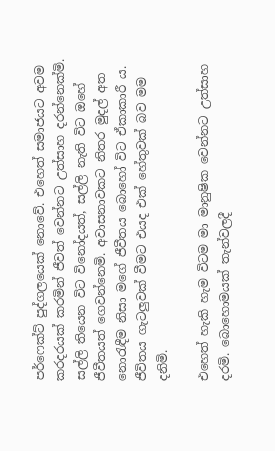පර්ෆෙක්ට් පුද්ගලයෙක් නොවේ. එහෙත් සමාජයට අවම කරදරයක් කරමින් ජීවත් වෙන්නට උත්සාහ දරන්නෙක්මි. සල්ලි තියෙන විට විනෝදයත්, සල්ලි නැති විට ඔහේ ජීවීතයත් ගෙවන්නෙමි. අවාසනාවකට නිතර මුදල් අත නොරැඳීම නිසා මගේ ජීවීතය බොහෝ විට ඒකාකාරී ය. ජීවිතය ගැටලුවක් වීමට එයද එක් හේතුවක් බව මම දනිමි.

එහෙත් හැකි හැම විටම මා මානුෂික වෙන්නට උත්සාහ දරමි. බොහොමයක් තැන්වලදී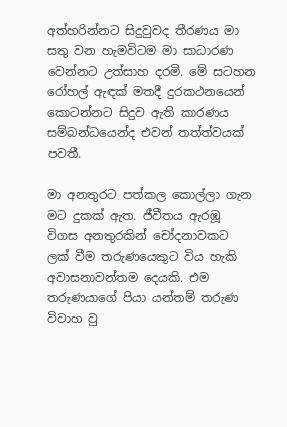අත්හරින්නට සිදුවුවද තීරණය මා සතු වන හැමවිටම මා සාධාරණ වෙන්නට උත්සාහ දරමි. මේ සටහන රෝහල් ඇඳක් මතදී දුරකථනයෙන් කොටන්නට සිදුව ඇති කාරණය සම්බන්ධයෙන්ද එවන් තත්ත්වයක් පවතී.

මා අනතුරට පත්කල කොල්ලා ගැන මට දුකක් ඇත. ජීවීතය ඇරඹූ විගස අනතුරකින් චෝදනාවකට ලක් වීම තරුණයෙකුට විය හැකි අවාසනාවන්තම දෙයකි. එම තරුණයාගේ පියා යන්තම් තරුණ විවාහ වු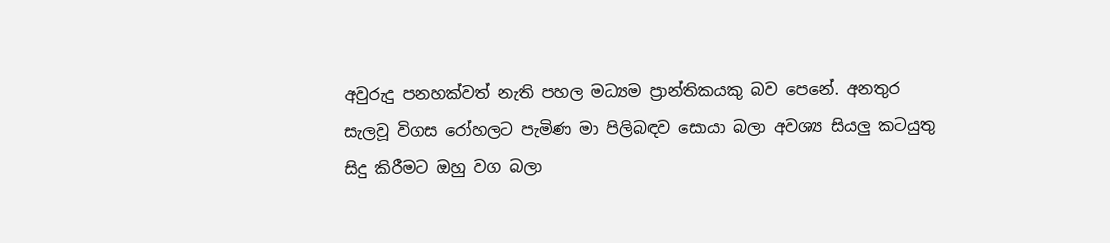අවුරුදු පනහක්වත් නැති පහල මධ්‍යම ප්‍රාන්තිකයකු බව පෙනේ. අනතුර සැලවූ විගස රෝහලට පැමිණ මා පිලිබඳව සොයා බලා අවශ්‍ය සියලු කටයුතු සිදු කිරීමට ඔහු වග බලා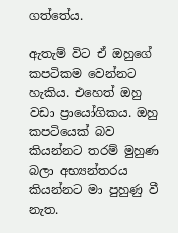ගත්තේය.

ඇතැම් විට ඒ ඔහුගේ කපටිකම වෙන්නට හැකිය. එහෙත් ඔහු වඩා ප්‍රායෝගිකය. ඔහු කපටියෙක් බව කියන්නට තරම් මුහුණ බලා අභ්‍යන්තරය කියන්නට මා පුහුණු වී නැත.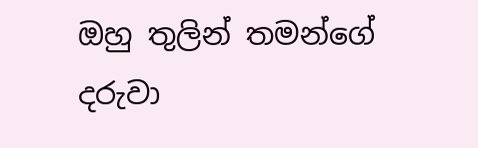ඔහු තුලින් තමන්ගේ දරුවා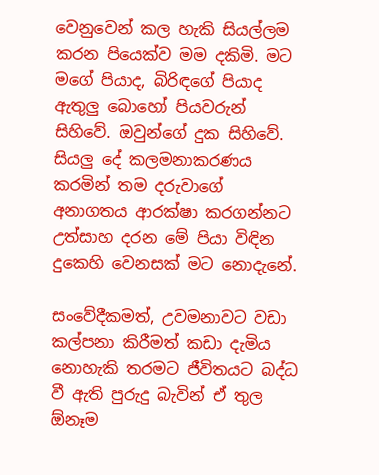වෙනුවෙන් කල හැකි සියල්ලම කරන පියෙක්ව මම දකිමි. මට මගේ පියාද, බිරිඳගේ පියාද ඇතුලු බොහෝ පියවරුන් සිහිවේ. ඔවුන්ගේ දුක සිහිවේ. සියලු දේ කලමනාකරණය කරමින් තම දරුවාගේ අනාගතය ආරක්ෂා කරගන්නට උත්සාහ දරන මේ පියා විඳින දුකෙහි වෙනසක් මට නොදැනේ.

සංවේදීකමත්, උවමනාවට වඩා කල්පනා කිරීමත් කඩා දැමිය නොහැකි තරමට ජීවිතයට බද්ධ වී ඇති පුරුදු බැවින් ඒ තුල ඕනෑම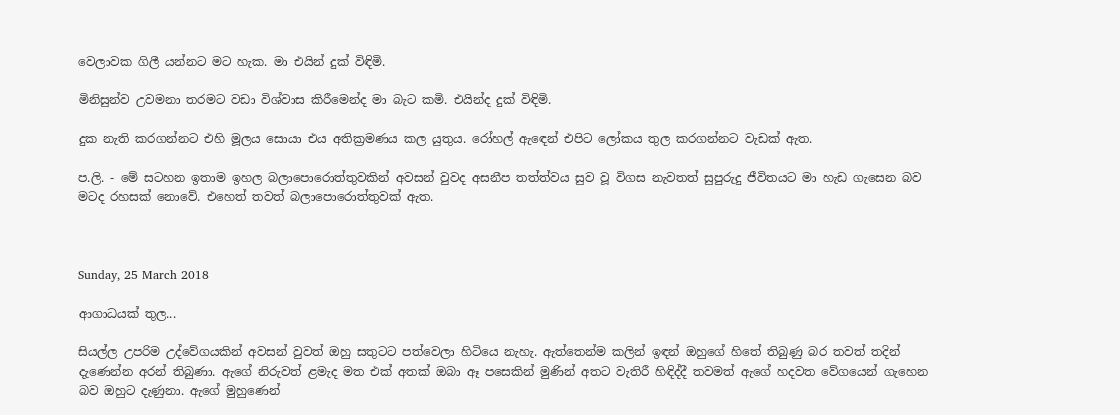වෙලාවක ගිලී යන්නට මට හැක. මා එයින් දුක් විඳිමි.

මිනිසුන්ව උවමනා තරමට වඩා විශ්වාස කිරීමෙන්ද මා බැට කමි. එයින්ද දුක් විඳිමි.

දුක නැති කරගන්නට එහි මූලය සොයා එය අතික්‍රමණය කල යුතුය. රෝහල් ඇඳෙන් එපිට ලෝකය තුල කරගන්නට වැඩක් ඇත.

ප.ලි. - මේ සටහන ඉතාම ඉහල බලාපොරොත්තුවකින් අවසන් වුවද අසනීප තත්ත්වය සුව වූ විගස නැවතත් සුපුරුදු ජීවිතයට මා හැඩ ගැසෙන බව මටද රහසක් නොවේ. එහෙත් තවත් බලාපොරොත්තුවක් ඇත.



Sunday, 25 March 2018

ආගාධයක් තුල...

සියල්ල උපරිම උද්වේගයකින් අවසන් වුවත් ඔහු සතුටට පත්වෙලා හිටියෙ නැහැ. ඇත්තෙන්ම කලින් ඉඳන් ඔහුගේ හිතේ තිබුණු බර තවත් තදින් දැණෙන්න අරන් තිබුණා. ඇගේ නිරුවත් ළමැද මත එක් අතක් ඔබා ඈ පසෙකින් මුණින් අතට වැතිරී හිඳිද්දී තවමත් ඇගේ හදවත වේගයෙන් ගැහෙන බව ඔහුට දැණුනා. ඇගේ මුහුණෙන්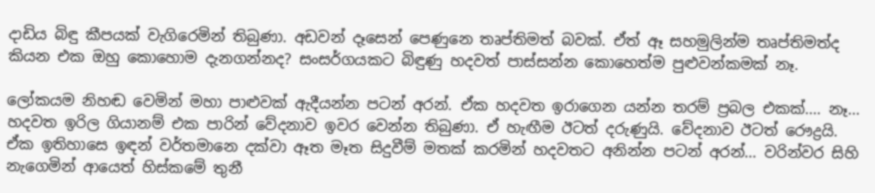දාඩිය බිඳු කීපයක් වැගිරෙමින් තිබුණා. අඩවන් දෑසෙන් පෙණුනෙ තෘප්තිමත් බවක්. ඒත් ඈ සහමුලින්ම තෘප්තිමත්ද කියන එක ඔහු කොහොම දැනගන්නද? සංසර්ගයකට බිඳුණු හදවත් පාස්සන්න කොහෙත්ම පුළුවන්කමක් නෑ.

ලෝකයම නිහඬ වෙමින් මහා පාළුවක් ඇදීයන්න පටන් අරන්. ඒක හදවත ඉරාගෙන යන්න තරම් ප්‍රබල එකක්.... නෑ... හදවත ඉරිල ගියානම් එක පාරින් වේදනාව ඉවර වෙන්න තිබුණා. ඒ හැඟීම ඊටත් දරුණුයි. වේදනාව ඊටත් රෞද්‍රයි. ඒක ඉතිහාසෙ ඉඳන් වර්තමානෙ දක්වා ඈත මෑත සිදුවීම් මතක් කරමින් හදවතට අනින්න පටන් අරන්... වරින්වර සිහි නැගෙමින් ආයෙත් හිස්කමේ තුනී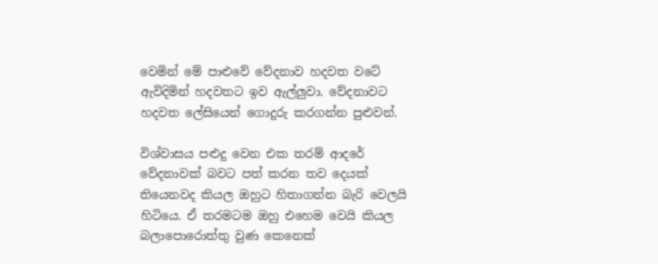වෙමින් මේ පාළුවේ වේදනාව හදවත වටේ ඇවිදිමින් හදවතට ඉව ඇල්ලුවා. වේදනාවට හදවත ලේසියෙන් ගොදුරු කරගන්න පුළුවන්.

විශ්වාසය පළුදු වෙන එක තරම් ආදරේ වේදනාවක් බවට පත් කරන තව දෙයක් තියෙනවද කියල ඔහුට හිතාගන්න බැරි වෙලයි හිටියෙ. ඒ තරමටම ඔහු එහෙම වෙයි කියල බලාපොරොත්තු වුණ කෙනෙක්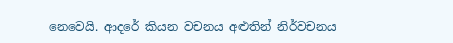නෙවෙයි. ආදරේ කියන වචනය අළුතින් නිර්වචනය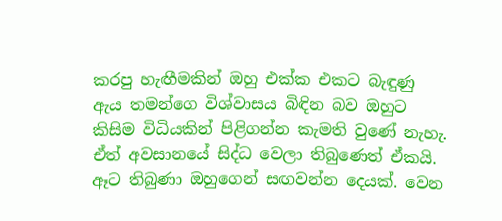කරපු හැඟීමකින් ඔහු එක්ක එකට බැඳුණු ඇය තමන්ගෙ විශ්වාසය බිඳින බව ඔහුට කිසිම විධියකින් පිළිගන්න කැමති වුණේ නැහැ. ඒත් අවසානයේ සිද්ධ වෙලා තිබුණෙත් ඒකයි. ඈට තිබුණා ඔහුගෙන් සඟවන්න දෙයක්. වෙන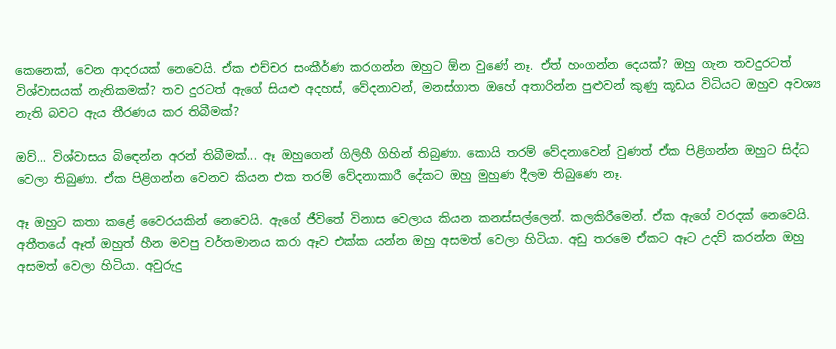කෙනෙක්, වෙන ආදරයක් නෙවෙයි. ඒක එච්චර සංකීර්ණ කරගන්න ඔහුට ඕන වුණේ නෑ. ඒත් හංගන්න දෙයක්? ඔහු ගැන තවදුරටත් විශ්වාසයක් නැතිකමක්? තව දුරටත් ඇගේ සියළු අදහස්, වේදනාවන්, මනස්ගාත ඔහේ අතාරින්න පුළුවන් කුණු කූඩය විධියට ඔහුව අවශ්‍ය නැති බවට ඇය තීරණය කර තිබීමක්?

ඔව්... විශ්වාසය බිඳෙන්න අරන් තිබීමක්... ඈ ඔහුගෙන් ගිලිහී ගිහින් තිබුණා. කොයි තරම් වේදනාවෙන් වුණත් ඒක පිළිගන්න ඔහුට සිද්ධ වෙලා තිබුණා. ඒක පිළිගන්න වෙනව කියන එක තරම් වේදනාකාරී දේකට ඔහු මුහුණ දීලම තිබුණෙ නෑ.

ඈ ඔහුට කතා කළේ වෛරයකින් නෙවෙයි. ඇගේ ජීවිතේ විනාස වෙලාය කියන කනස්සල්ලෙන්. කලකිරීමෙන්. ඒක ඇගේ වරදක් නෙවෙයි. අතීතයේ ඈත් ඔහුත් හීන මවපු වර්තමානය කරා ඈව එක්ක යන්න ඔහු අසමත් වෙලා හිටියා. අඩු තරමෙ ඒකට ඈට උදව් කරන්න ඔහු අසමත් වෙලා හිටියා. අවුරුදු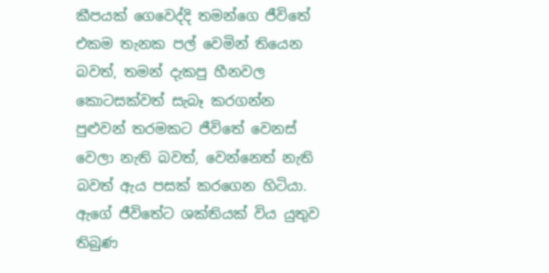කීපයක් ගෙවෙද්දි තමන්ගෙ ජීවිතේ එකම තැනක පල් වෙමින් තියෙන බවත්, තමන් දැකපු හීනවල කොටසක්වත් සැබෑ කරගන්න පුළුවන් තරමකට ජීවිතේ වෙනස් වෙලා නැති බවත්, වෙන්නෙත් නැති බවත් ඇය පසක් කරගෙන හිටියා. ඇගේ ජීවිතේට ශක්තියක් විය යුතුව තිබුණ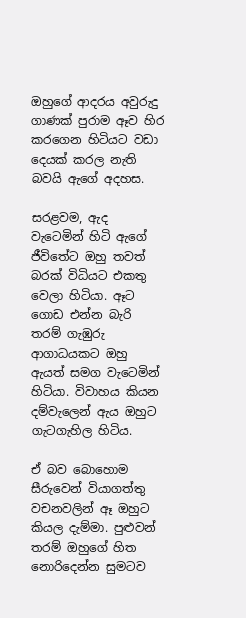ඔහුගේ ආදරය අවුරුදු ගාණක් පුරාම ඈව හිර කරගෙන හිටියට වඩා දෙයක් කරල නැති බවයි ඇගේ අදහස.

සරළවම, ඇද වැටෙමින් හිටි ඇගේ ජීවිතේට ඔහු තවත් බරක් විධියට එකතු වෙලා හිටියා. ඈට ගොඩ එන්න බැරි තරම් ගැඹුරු ආගාධයකට ඔහු ඇයත් සමග වැටෙමින් හිටියා. විවාහය කියන දම්වැලෙන් ඇය ඔහුට ගැටගැහිල හිටිය.

ඒ බව බොහොම සීරුවෙන් වියාගත්තු වචනවලින් ඈ ඔහුට කියල දැම්මා. පුළුවන් තරම් ඔහුගේ හිත නොරිදෙන්න සුමටව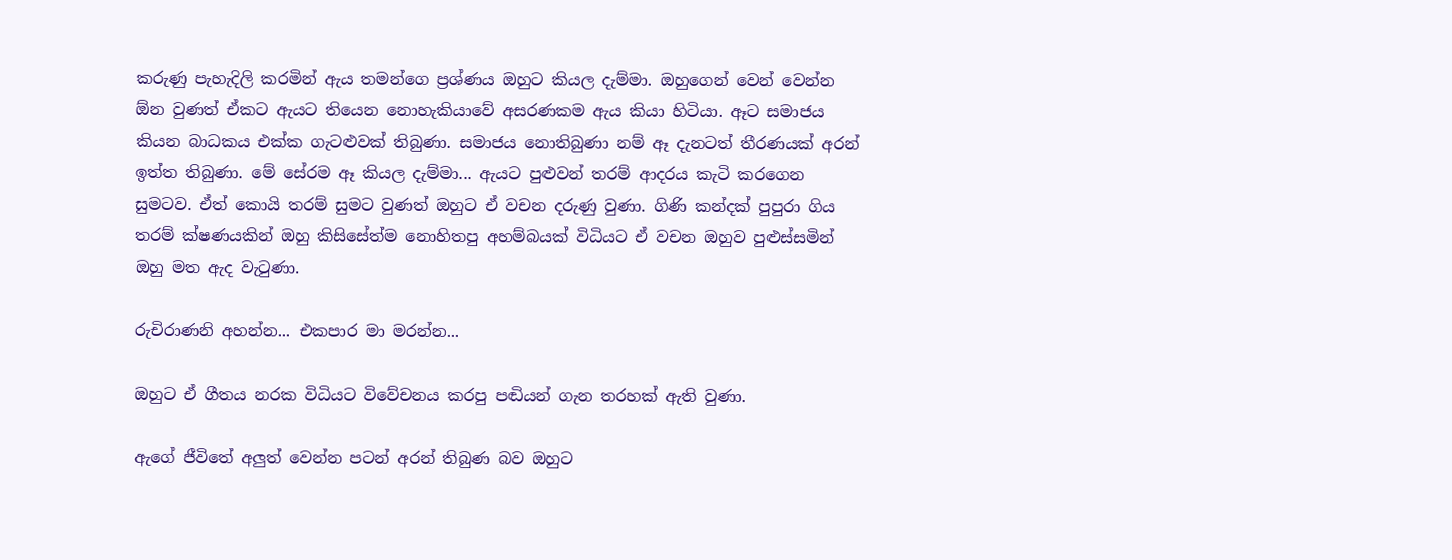කරුණු පැහැදිලි කරමින් ඇය තමන්ගෙ ප්‍රශ්ණය ඔහුට කියල දැම්මා. ඔහුගෙන් වෙන් වෙන්න ඕන වුණත් ඒකට ඇයට තියෙන නොහැකියාවේ අසරණකම ඇය කියා හිටියා. ඈට සමාජය කියන බාධකය එක්ක ගැටළුවක් තිබුණා. සමාජය නොතිබුණා නම් ඈ දැනටත් තීරණයක් අරන් ඉත්ත තිබුණා. මේ සේරම ඈ කියල දැම්මා... ඇයට පුළුවන් තරම් ආදරය කැටි කරගෙන සුමටව. ඒත් කොයි තරම් සුමට වුණත් ඔහුට ඒ වචන දරුණු වුණා. ගිණි කන්දක් පුපුරා ගිය තරම් ක්ෂණයකින් ඔහු කිසිසේත්ම නොහිතපු අහම්බයක් විධියට ඒ වචන ඔහුව පුළුස්සමින් ඔහු මත ඇද වැටුණා.

රුචිරාණනි අහන්න... එකපාර මා මරන්න...

ඔහුට ඒ ගීතය නරක විධියට විවේචනය කරපු පඬියන් ගැන තරහක් ඇති වුණා.

ඇගේ ජීවිතේ අලුත් වෙන්න පටන් අරන් තිබුණ බව ඔහුට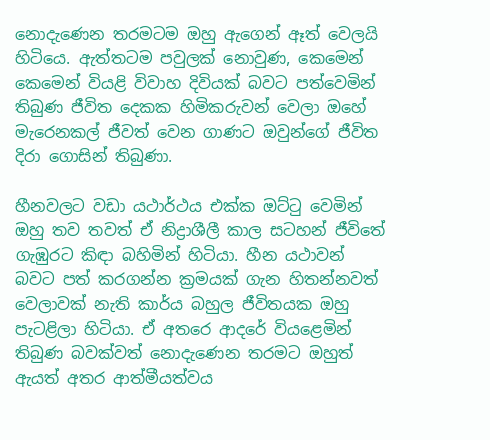නොදැණෙන තරමටම ඔහු ඇගෙන් ඈත් වෙලයි හිටියෙ. ඇත්තටම පවුලක් නොවුණ, කෙමෙන් කෙමෙන් වියළි විවාහ දිවියක් බවට පත්වෙමින් තිබුණ ජීවිත දෙකක හිමිකරුවන් වෙලා ඔහේ මැරෙනකල් ජීවත් වෙන ගාණට ඔවුන්ගේ ජීවිත දිරා ගොසින් තිබුණා.

හීනවලට වඩා යථාර්ථය එක්ක ඔට්ටු වෙමින් ඔහු තව තවත් ඒ නිද්‍රාශීලී කාල සටහන් ජීවිතේ ගැඹුරට කිඳා බහිමින් හිටියා. හීන යථාවන් බවට පත් කරගන්න ක්‍රමයක් ගැන හිතන්නවත් වෙලාවක් නැති කාර්ය බහුල ජීවිතයක ඔහු පැටළිලා හිටියා. ඒ අතරෙ ආදරේ වියළෙමින් තිබුණ බවක්වත් නොදැණෙන තරමට ඔහුත් ඇයත් අතර ආත්මීයත්වය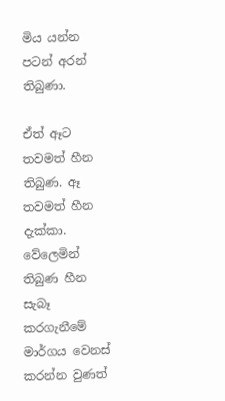මිය යන්න පටන් අරන් තිබුණා.

ඒත් ඈට තවමත් හීන තිබුණ. ඈ තවමත් හීන දැක්කා. වේලෙමින් තිබුණ හීන සැබෑ කරගැනීමේ මාර්ගය වෙනස් කරන්න වුණත්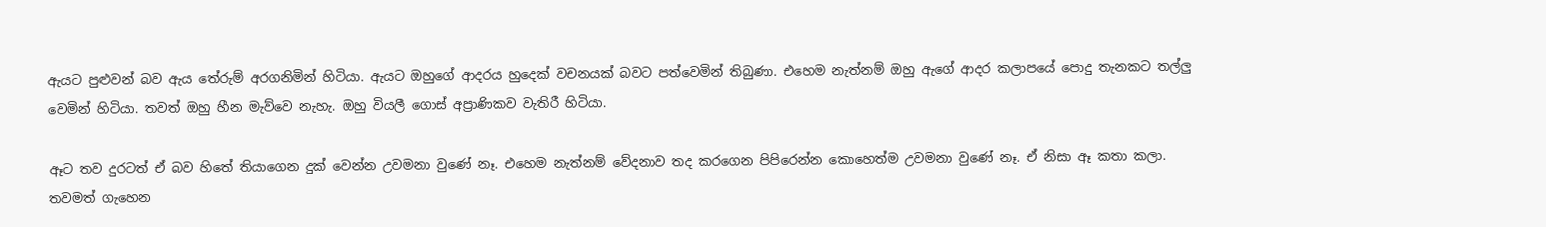ඇයට පුළුවන් බව ඇය තේරුම් අරගනිමින් හිටියා. ඇයට ඔහුගේ ආදරය හුදෙක් වචනයක් බවට පත්වෙමින් තිබුණා. එහෙම නැත්නම් ඔහු ඇගේ ආදර කලාපයේ පොදු තැනකට තල්ලු වෙමින් හිටියා. තවත් ඔහු හීන මැව්වෙ නැහැ. ඔහු වියලී ගොස් අප්‍රාණිකව වැතිරී හිටියා.

ඈට තව දුරටත් ඒ බව හිතේ තියාගෙන දුක් වෙන්න උවමනා වුණේ නෑ. එහෙම නැත්නම් වේදනාව තද කරගෙන පිපිරෙන්න කොහෙත්ම උවමනා වුණේ නෑ. ඒ නිසා ඈ කතා කලා. තවමත් ගැහෙන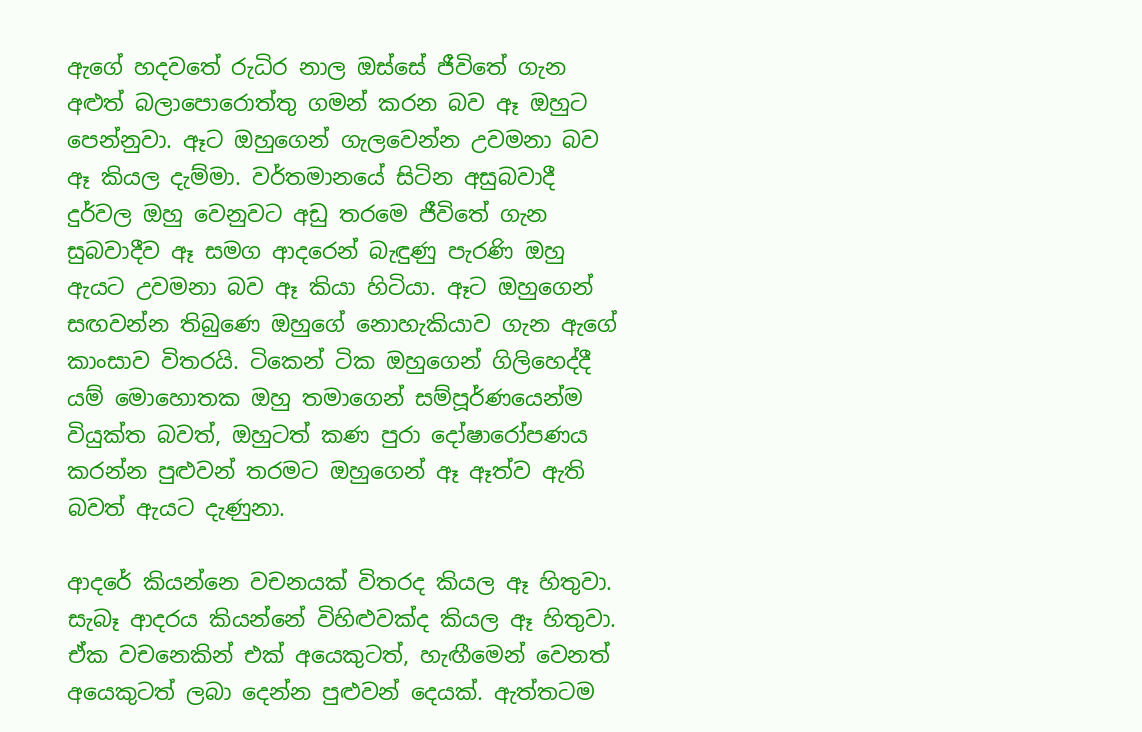ඇගේ හදවතේ රුධිර නාල ඔස්සේ ජීවිතේ ගැන අළුත් බලාපොරොත්තු ගමන් කරන බව ඈ ඔහුට පෙන්නුවා. ඈට ඔහුගෙන් ගැලවෙන්න උවමනා බව ඈ කියල දැම්මා. වර්තමානයේ සිටින අසුබවාදී දුර්වල ඔහු වෙනුවට අඩු තරමෙ ජීවිතේ ගැන සුබවාදීව ඈ සමග ආදරෙන් බැඳුණු පැරණි ඔහු ඇයට උවමනා බව ඈ කියා හිටියා. ඈට ඔහුගෙන් සඟවන්න තිබුණෙ ඔහුගේ නොහැකියාව ගැන ඇගේ කාංසාව විතරයි. ටිකෙන් ටික ඔහුගෙන් ගිලිහෙද්දී යම් මොහොතක ඔහු තමාගෙන් සම්පූර්ණයෙන්ම වියුක්ත බවත්, ඔහුටත් කණ පුරා දෝෂාරෝපණය කරන්න පුළුවන් තරමට ඔහුගෙන් ඈ ඈත්ව ඇති බවත් ඇයට දැණුනා.

ආදරේ කියන්නෙ වචනයක් විතරද කියල ඈ හිතුවා. සැබෑ ආදරය කියන්නේ විහිළුවක්ද කියල ඈ හිතුවා. ඒක වචනෙකින් එක් අයෙකුටත්, හැඟීමෙන් වෙනත් අයෙකුටත් ලබා දෙන්න පුළුවන් දෙයක්. ඇත්තටම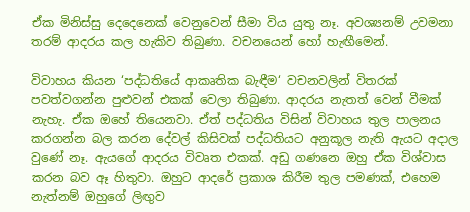ඒක මිනිස්සු දෙදෙනෙක් වෙනුවෙන් සීමා විය යුතු නෑ. අවශ්‍යනම් උවමනා තරම් ආදරය කල හැකිව තිබුණා. වචනයෙන් හෝ හැඟීමෙන්.

විවාහය කියන ‘පද්ධතියේ ආකෘතික බැඳීම‘ වචනවලින් විතරක් පවත්වගන්න පුළුවන් එකක් වෙලා තිබුණා. ආදරය නැතත් වෙන් වීමක් නැහැ. ඒක ඔහේ තියෙනවා. ඒත් පද්ධතිය විසින් විවාහය තුල පාලනය කරගන්න බල කරන දේවල් කිසිවක් පද්ධතියට අනුකූල නැති ඇයට අදාල වුණේ නෑ. ඇයගේ ආදරය විවෘත එකක්. අඩු ගණනෙ ඔහු ඒක විශ්වාස කරන බව ඈ හිතුවා. ඔහුට ආදරේ ප්‍රකාශ කිරීම තුල පමණක්, එහෙම නැත්නම් ඔහුගේ ලිඟුව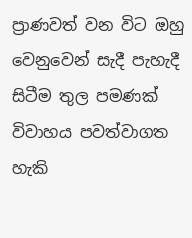ප්‍රාණවත් වන විට ඔහු වෙනුවෙන් සැදී පැහැදී සිටීම තුල පමණක් විවාහය පවත්වාගත හැකි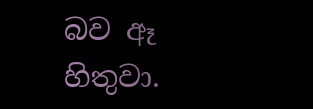බව ඈ හිතුවා.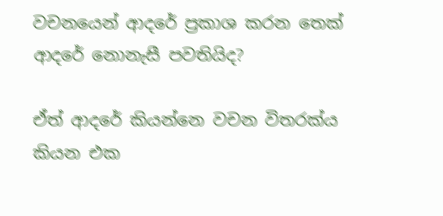වචනයෙන් ආදරේ ප්‍රකාශ කරන තෙක් ආදරේ නොනැසී පවතියිද?

ඒත් ආදරේ කියන්නෙ වචන විතරක්ය කියන එක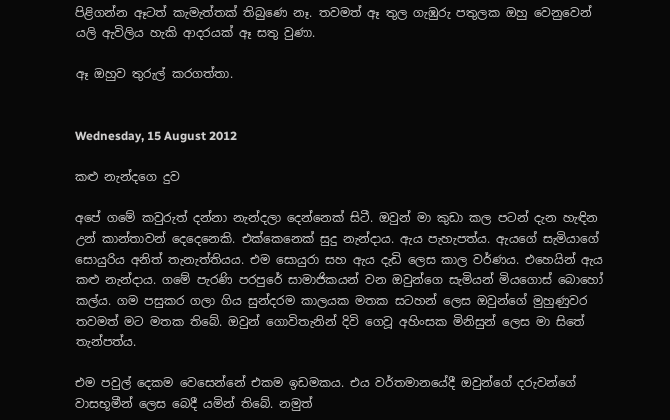පිළිගන්න ඈටත් කැමැත්තක් තිබුණෙ නෑ. තවමත් ඈ තුල ගැඹුරු පතුලක ඔහු වෙනුවෙන් යලි ඇවිලිය හැකි ආදරයක් ඈ සතු වුණා.

ඈ ඔහුව තුරුල් කරගත්තා.


Wednesday, 15 August 2012

කළු නැන්දගෙ දුව

අපේ ගමේ කවුරුත් දන්නා නැන්දලා දෙන්නෙක් සිටී. ඔවුන් මා කුඩා කල පටන් දැන හැඳින උන් කාන්තාවන් දෙදෙනෙකි. එක්කෙනෙක් සුදු නැන්දාය. ඇය පැහැපත්ය. ඇයගේ සැමියාගේ සොයුරිය අනිත් තැනැත්තියය. එම සොයුරා සහ ඇය දැඩි ලෙස කාල වර්ණය. එහෙයින් ඇය කළු නැන්දාය. ගමේ පැරණි පරපුරේ සාමාජිකයන් වන ඔවුන්ගෙ සැමියන් මියගොස් බොහෝ කල්ය. ගම පසුකර ගලා ගිය සුන්දරම කාලයක මතක සටහන් ලෙස ඔවුන්ගේ මුහුණුවර තවමත් මට මතක තිබේ. ඔවුන් ගොවිතැනින් දිවි ගෙවූ අහිංසක මිනිසුන් ලෙස මා සිතේ තැන්පත්ය.

එම පවුල් දෙකම වෙසෙන්නේ එකම ඉඩමකය. එය වර්තමානයේදී ඔවුන්ගේ දරුවන්ගේ වාසභූමීන් ලෙස බෙදී යමින් තිබේ. නමුත්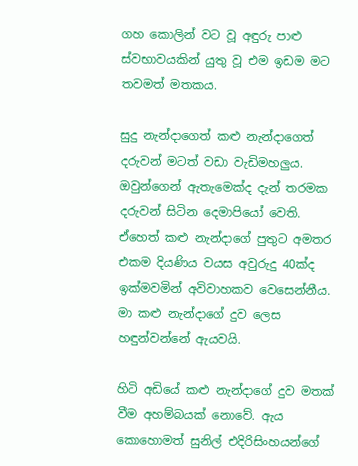ගහ කොලින් වට වූ අඳුරු පාළු ස්වභාවයකින් යුතු වූ එම ඉඩම මට තවමත් මතකය.

සුදු නැන්දාගෙත් කළු නැන්දාගෙත් දරුවන් මටත් වඩා වැඩිමහලුය. ඔවුන්ගෙන් ඇතැමෙක්ද දැන් තරමක දරුවන් සිටින දෙමාපියෝ වෙති. ඒහෙත් කළු නැන්දාගේ පුතුට අමතර එකම දියණිය වයස අවුරුදු 40ක්ද ඉක්මවමින් අවිවාහකව වෙසෙන්නීය. මා කළු නැන්දාගේ දුව ලෙස හඳුන්වන්නේ ඇයවයි.

හිටි අඩියේ කළු නැන්දාගේ දුව මතක් වීම අහම්බයක් නොවේ. ඇය කොහොමත් සුනිල් එදිරිසිංහයන්ගේ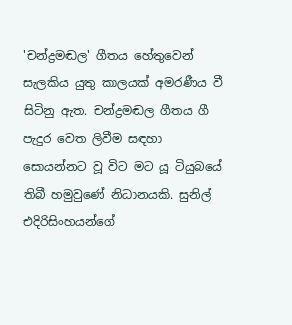'චන්ද්‍රමඬල' ගීතය හේතුවෙන් සැලකිය යුතු කාලයක් අමරණීය වී සිටිනු ඇත. චන්ද්‍රමඬල ගීතය ගී පැදුර වෙත ලිවීම සඳහා සොයන්නට වූ විට මට යූ ටියුබයේ තිබී හමුවුණේ නිධානයකි. සුනිල් එදිරිසිංහයන්ගේ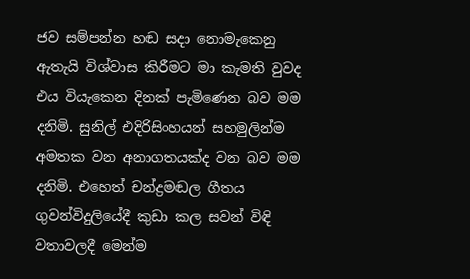ජව සම්පන්න හඬ සදා නොමැකෙනු ඇතැයි විශ්වාස කිරීමට මා කැමති වුවද එය වියැකෙන දිනක් පැමිණෙන බව මම දනිමි. සුනිල් එදිරිසිංහයන් සහමුලින්ම අමතක වන අනාගතයක්ද වන බව මම දනිමි. එහෙත් චන්ද්‍රමඬල ගීතය ගුවන්විදුලියේදී කුඩා කල සවන් විඳි වතාවලදී මෙන්ම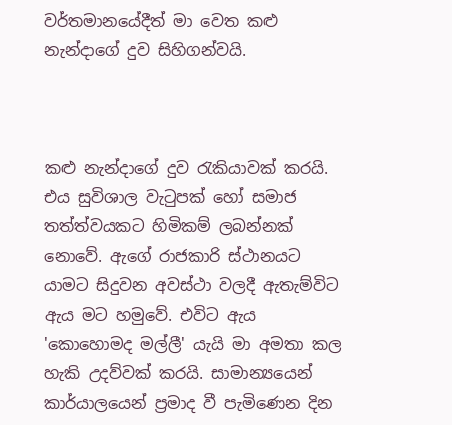වර්තමානයේදීත් මා වෙත කළු නැන්දාගේ දුව සිහිගන්වයි.



කළු නැන්දාගේ දුව රැකියාවක් කරයි. එය සුවිශාල වැටුපක් හෝ සමාජ තත්ත්වයකට හිමිකම් ලබන්නක් නොවේ. ඇගේ රාජකාරි ස්ථානයට යාමට සිදුවන අවස්ථා වලදී ඇතැම්විට ඇය මට හමුවේ. එවිට ඇය 'කොහොමද මල්ලී' යැයි මා අමතා කල හැකි උදව්වක් කරයි. සාමාන්‍යයෙන් කාර්යාලයෙන් ප්‍රමාද වී පැමිණෙන දින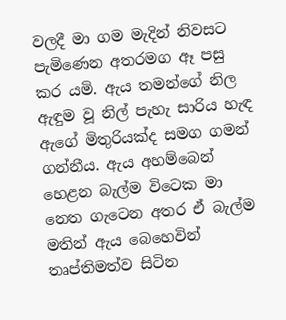වලදී මා ගම මැදින් නිවසට පැමිණෙන අතරමග ඈ පසු කර යමි. ඇය තමන්ගේ නිල ඇඳුම වූ නිල් පැහැ සාරිය හැඳ ඇගේ මිතුරියක්ද සමග ගමන් ගන්නීය. ඇය අහම්බෙන් හෙළන බැල්ම විටෙක මා නෙත ගැටෙන අතර ඒ බැල්ම මතින් ඇය බෙහෙවින් තෘප්තිමත්ව සිටින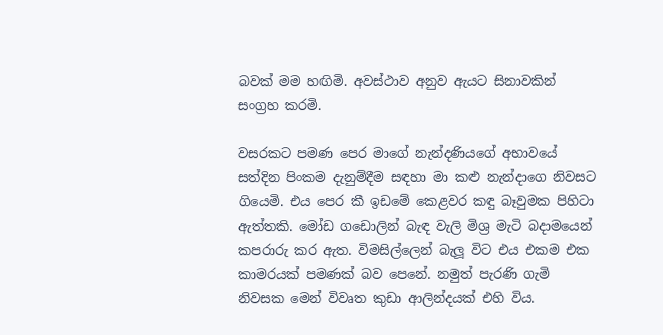බවක් මම හඟිමි. අවස්ථාව අනුව ඇයට සිනාවකින් සංග්‍රහ කරමි.

වසරකට පමණ පෙර මාගේ නැන්දණියගේ අභාවයේ සත්දින පිංකම දැනුම්දීම සඳහා මා කළු නැන්දාගෙ නිවසට ගියෙමි. එය පෙර කී ඉඩමේ කෙළවර කඳු බෑවුමක පිහිටා ඇත්තකි. මෝඩ ගඩොලින් බැඳ වැලි මිශ්‍ර මැටි බදාමයෙන් කපරාරු කර ඇත. විමසිල්ලෙන් බැලූ විට එය එකම එක කාමරයක් පමණක් බව පෙනේ. නමුත් පැරණි ගැමි නිවසක මෙන් විවෘත කුඩා ආලින්දයක් එහි විය.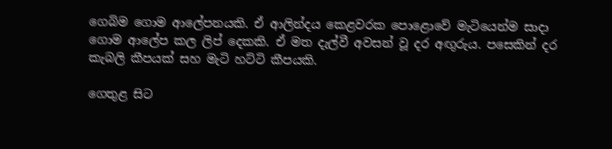ගෙබිම ගොම ආලේපනයකි. ඒ ආලින්දය කෙළවරක පොළොවේ මැටියෙන්ම සාදා ගොම ආලේප කල ලිප් දෙකකි. ඒ මත දැල්වී අවසන් වූ දර අඟුරුය. පසෙකින් දර කැබලි කීපයක් සහ මැටි හට්ටි කීපයකි.

ගෙතුළ සිට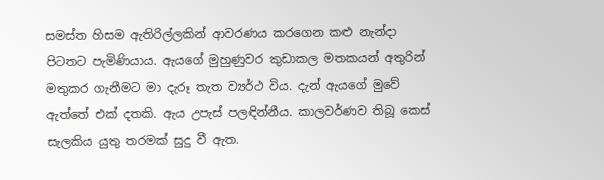සමස්ත හිසම ‍ඇතිරිල්ලකින් ආවරණය කරගෙන කළු නැන්දා පිටතට පැමිණියාය. ඇයගේ මුහුණුවර කුඩාකල මතකයන් අතුරින් මතුකර ගැනීමට මා දැරූ තැත ව්‍යර්ථ විය. දැන් ඇයගේ මුවේ ඇත්තේ එක් දතකි. ඇය උපැස් පලඳින්නීය. කාලවර්ණව තිබූ කෙස් සැලකිය යුතු තරමක් සුදු වී ඇත.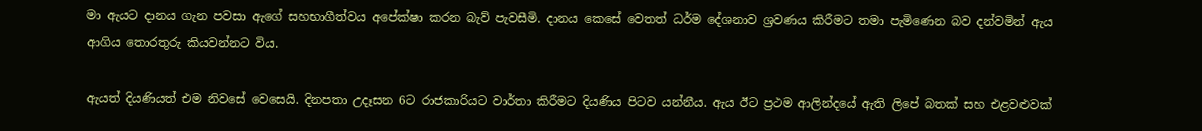මා ඇයට දානය ගැන පවසා ඇගේ සහභාගීත්වය අපේක්ෂා කරන බැව් පැවසීමි. දානය කෙසේ වෙතත් ධර්ම දේශනාව ශ්‍රවණය කිරීමට තමා පැමිණෙන බව දන්වමින් ඇය ආගිය තොරතුරු කියවන්නට විය.

ඇයත් දියණියත් එම නිවසේ වෙසෙයි. දිනපතා උදෑසන 6ට රාජකාරියට වාර්තා කිරීමට දියණිය පිටව යන්නීය. ඇය ඊට ප්‍රථම ආලින්දයේ ඇති ලිපේ බතක් සහ එළවළුවක්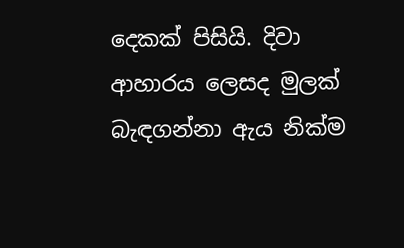දෙකක් පිසියි. දිවා ආහාරය ලෙසද මුලක් බැඳගන්නා ඇය නික්ම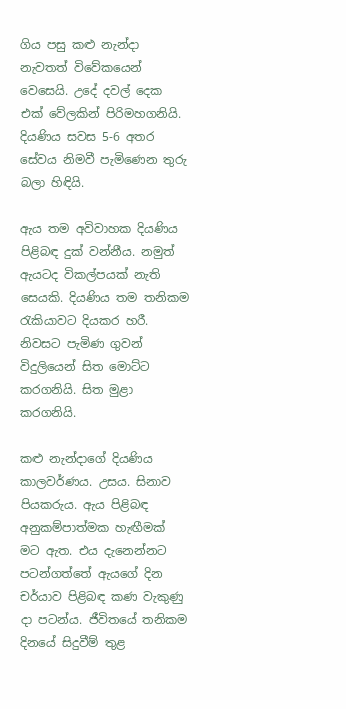ගිය පසු කළු නැන්දා නැවතත් විවේකයෙන් වෙසෙයි. උදේ දවල් දෙක එක් වේලකින් පිරිමහගනියි. දියණිය සවස 5-6 අතර සේවය නිමවී පැමිණෙන තුරු බලා හිඳියි.

ඇය තම අවිවාහක දියණිය පිළිබඳ දුක් වන්නීය. නමුත් ඇයටද විකල්පයක් නැති සෙයකි. දියණිය තම තනිකම රැකියාවට දියකර හරී. නිවසට පැමිණ ගුවන් විදුලියෙන් සිත මොට්ට කරගනියි. සිත මුළා කරගනියි.

කළු නැන්දාගේ දියණිය කාලවර්ණය. උසය. සිනාව පියකරුය. ඇය පිළිබඳ අනුකම්පාත්මක හැඟීමක් මට ඇත. එය දැනෙන්නට පටන්ගත්තේ ඇයගේ දින චර්යාව පිළිබඳ කණ වැකුණු දා පටන්ය. ජීවිතයේ තනිකම දිනයේ සිදුවීම් තුළ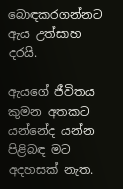බොඳකරගන්නට ඇය උත්සාහ දරයි.

ඇයගේ ජීවිතය කුමන අතකට යන්නේද යන්න පිළිබඳ මට අදහසක් නැත.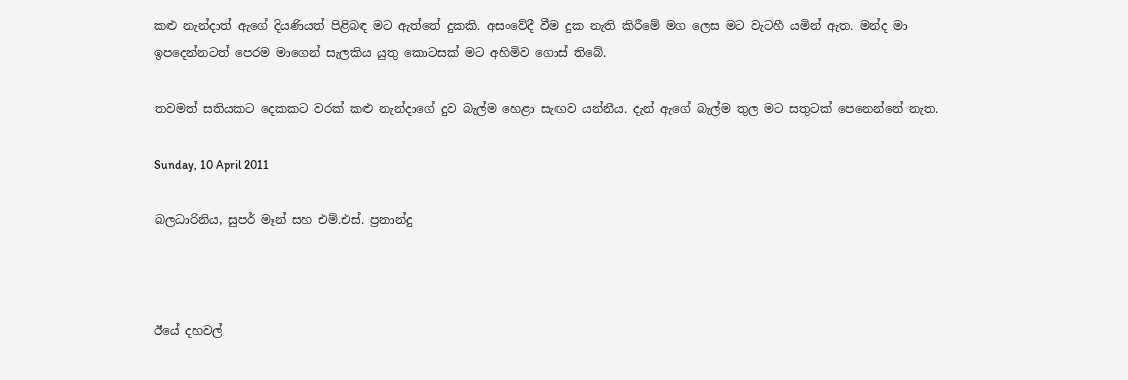කළු නැන්දාත් ඇගේ දියණියත් පිළිබඳ මට ඇත්තේ දුකකි. අසංවේදී වීම දුක නැති කිරීමේ මග ලෙස මට වැටහී යමින් ඇත. මන්ද මා ඉපදෙන්න‍ටත් පෙරම මාගෙන් සැලකිය යුතු කොටසක් මට අහිමිව ගොස් තිබේ.

තවමත් සතියකට දෙකකට වරක් කළු නැන්දාගේ දුව බැල්ම හෙළා සැඟව යන්නීය. දැන් ඇගේ බැල්ම තුල මට සතුටක් පෙනෙන්නේ නැත.

Sunday, 10 April 2011

බලධාරිනිය, සුපර් මෑන් සහ එම්.එස්. ප්‍රනාන්දු



ඊයේ දහවල්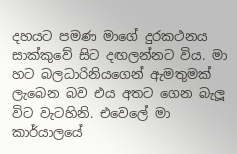දහයට පමණ මාගේ දුරකථනය සාක්කුවේ සිට දඟලන්නට විය. මා හට බලධාරිනියගෙන් ඇමතුමක් ලැබෙන බව එය අතට ගෙන බැලූ විට වැටහිනි. එවෙලේ මා කාර්යාලයේ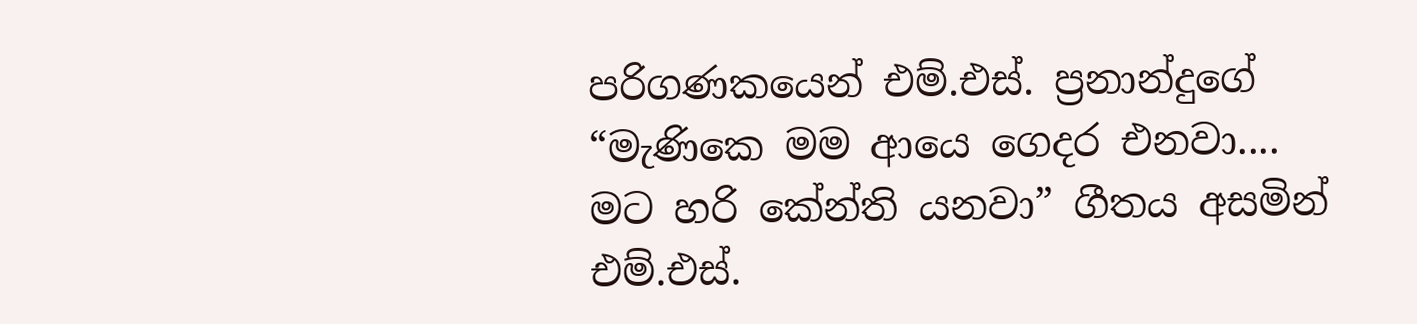පරිගණකයෙන් එම්.එස්. ප්‍රනාන්දුගේ “මැණිකෙ මම ආයෙ ගෙදර එනවා.... මට හරි කේන්ති යනවා” ගීතය අසමින් එම්.එස්.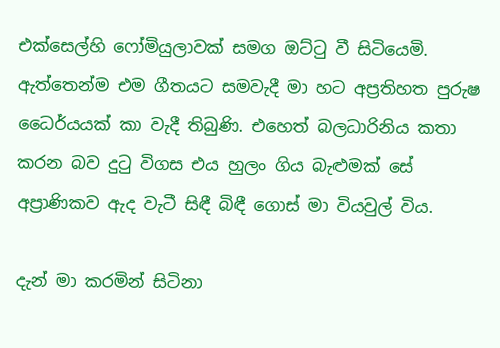එක්සෙල්හි ෆෝමියුලාවක් සමග ඔට්ටු වී සිටියෙමි. ඇත්තෙන්ම එම ගීතයට සමවැදී මා හට අප්‍රතිහත පුරුෂ ධෛර්යයක් කා වැදී තිබුණි. එහෙත් බලධාරිනිය කතා කරන බව දුටු විගස එය හුලං ගිය බැළුමක් සේ අප්‍රාණිකව ඇද වැටී සිඳී බිඳී ගොස් මා වියවුල් විය.

දැන් මා කරමින් සිටිනා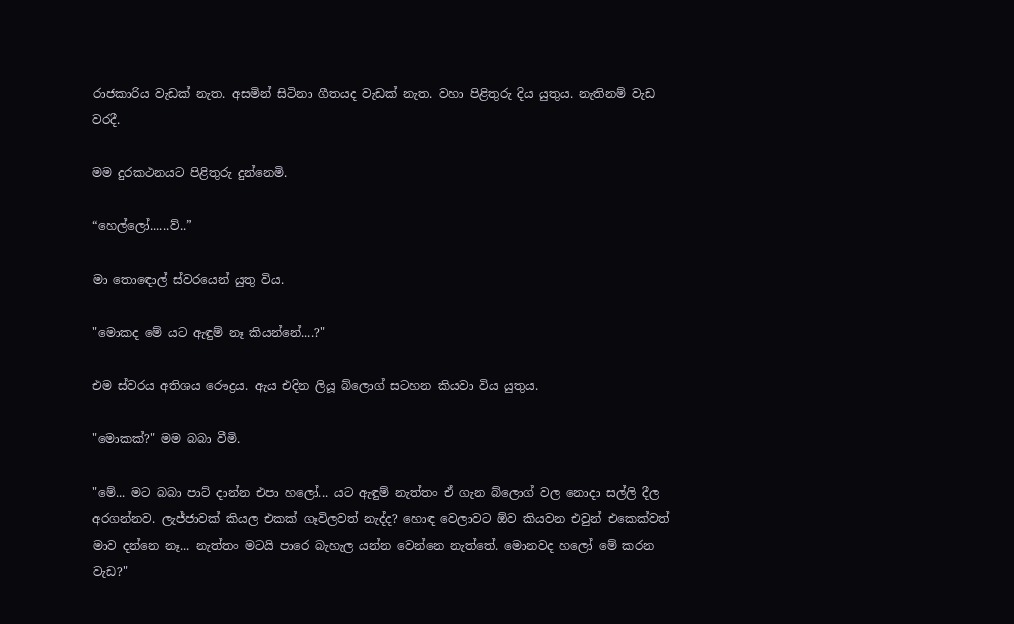රාජකාරිය වැඩක් නැත. අසමින් සිටිනා ගීතයද වැඩක් නැත. වහා පිළිතුරු දිය යුතුය. නැතිනම් වැඩ වරදී.

මම දුරකථනයට පිළිතුරු දුන්නෙමි.

“හෙල්ලෝ......ව්..”

මා තො‍ඳොල් ස්වරයෙන් යුතු විය.

"මොකද‍ මේ යට ඇඳුම් නෑ කියන්නේ....?"

එම ස්වරය අතිශය රෞද්‍රය. ඇය එදින ලියූ බ්ලොග් සටහන කියවා විය යුතුය.

"මොකක්?" මම බබා වීමි.

"මේ... මට බබා පාට් දාන්න එපා හලෝ... යට ඇඳුම් නැත්තං ඒ ගැන බ්ලොග් වල නොදා සල්ලි දීල අරගන්නව. ලැජ්ජාවක් කියල එකක් ගෑවිලවත් නැද්ද? හොඳ වෙලාවට ඕව කියවන එවුන් එකෙක්වත් මාව දන්නෙ නෑ... නැත්තං මටයි පාරෙ බැහැල යන්න වෙන්නෙ නැත්තේ. මොනවද හලෝ මේ කරන වැඩ?"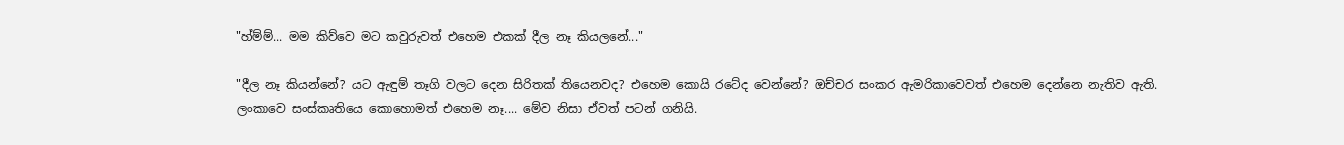"හ්ම්ම්... මම කිව්වෙ මට කවුරුවත් එහෙම එකක් දීල නෑ කියලනේ..."

"දීල නෑ කියන්නේ? යට ඇඳුම් තෑගි වලට දෙන සිරිතක් තියෙනවද? එහෙම කොයි රටේද වෙන්නේ? ඔච්චර සංකර ඇමරිකාවෙවත් එහෙම දෙන්නෙ නැතිව ඇති. ලංකාවෙ සංස්කෘතියෙ කොහොමත් එහෙම නෑ.... මේව නිසා ඒවත් පටන් ගනියි.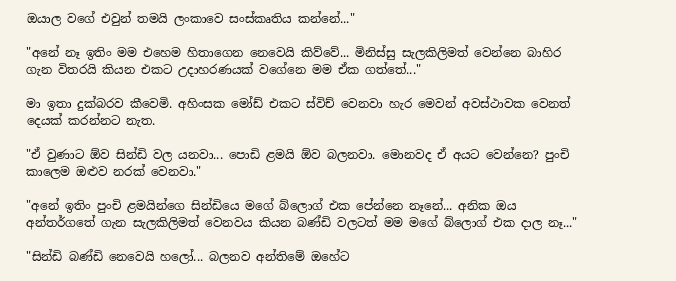ඔයාල වගේ එවුන් තමයි ලංකාවෙ සංස්කෘතිය කන්නේ..."

"අනේ නෑ ඉතිං මම එහෙම හිතාගෙන නෙවෙයි කිව්වේ... මිනිස්සු සැලකිලිමත් වෙන්නෙ බාහිර ගැන විතරයි කියන එකට උදාහරණයක් වගේනෙ මම ඒක ගත්තේ..."

මා ඉතා දුක්බරව කීවෙමි. අහිංසක මෝඩ් එකට ස්විච් වෙනවා හැර මෙවන් අවස්ථාවක වෙනත් දෙයක් කරන්නට නැත.

"ඒ වුණාට ඕව සින්ඩි වල යනවා... පොඩි ළමයි ඕව බලනවා. මොනවද ඒ අයට වෙන්නෙ? පුංචි කාලෙම ඔළුව නරක් වෙනවා."

"අනේ ඉතිං පුංචි ළමයින්ගෙ සින්ඩියෙ මගේ බ්ලොග් එක පේන්නෙ නෑනේ... අනික ඔය අන්තර්ගතේ ගැන සැලකිලිමත් වෙනවය කියන බණ්ඩි වලටත් මම මගේ බ්ලොග් එක දාල නෑ..."

"සින්ඩි බණ්ඩි නෙ‍වෙයි හලෝ... බලනව අන්තිමේ ඔහේට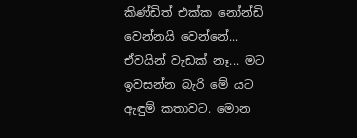කිණ්ඩිත් එක්ක නෝන්ඩි වෙන්නයි වෙන්නේ... ඒවයින් වැඩක් නෑ... මට ඉවසන්න බැරි මේ යට ඇඳුම් කතාවට. මොන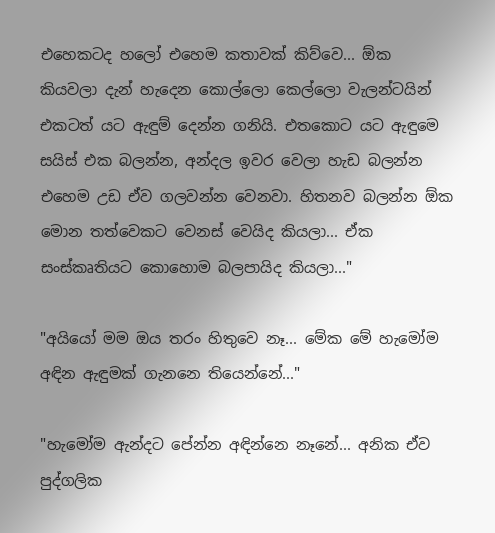එහෙකටද හලෝ එහෙම කතාවක් කිව්වෙ... ඕක කියවලා දැන් හැදෙන කොල්ලො කෙල්ලො වැලන්ටයින් එකටත් යට ඇඳුම් දෙන්න ගනියි. එතකොට යට ඇඳුමෙ සයිස් එක බලන්න, අන්දල ඉවර වෙලා හැඩ බලන්න එහෙම උඩ ඒව ගලවන්න වෙනවා. හිතනව බලන්න ඕක මොන තත්වෙකට වෙනස් වෙයිද කියලා... ඒක සංස්කෘතියට කොහොම බලපායිද කියලා..."

"අයියෝ මම ඔය තරං හිතුවෙ නෑ... මේක මේ හැමෝම අඳින ඇඳුමක් ගැනනෙ තියෙන්නේ..."

"හැමෝම ඇන්දට පේන්න අඳින්නෙ නෑනේ... අනික ඒව පුද්ගලික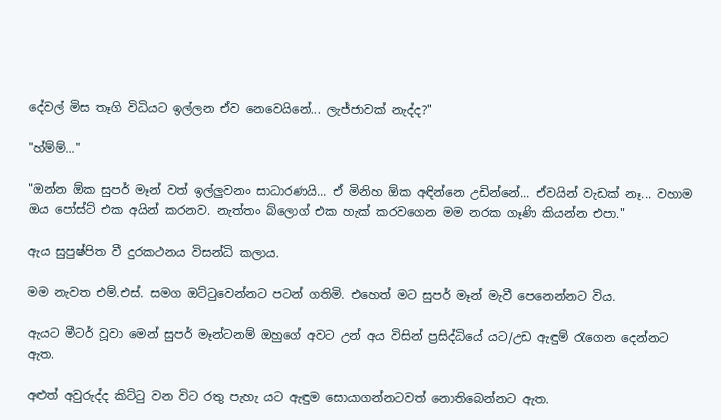දේවල් මිස තෑගි විධියට ඉල්ලන ඒව නෙවෙයිනේ... ලැජ්ජාවක් නැද්ද?"

"හ්ම්ම්..."

"ඔන්න ඕක සුපර් මෑන් වත් ඉල්ලුවනං සාධාරණයි... ඒ මිනිහ ඕක අඳින්නෙ උඩින්නේ... ඒවයින් වැඩක් නෑ... වහාම ඔය පෝස්ට් එක අයින් කරනව. නැත්තං බ්ලොග් එක හැක් කරවගෙන මම නරක ගෑණි කියන්න එපා."

ඇය සුපුෂ්පිත වී දුරකථනය විසන්ධි කලාය.

මම නැවත එම්.එස්. සමග ඔට්ටුවෙන්නට පටන් ගතිමි. එහෙත් මට සුපර් මෑන් මැවී පෙනෙන්නට විය.

ඇයට මීටර් වූවා මෙන් සුපර් මෑන්ටනම් ඔහුගේ අවට උන් අය විසින් ප්‍රසිද්ධියේ යට/උඩ ඇඳුම් රැගෙන දෙන්නට ඇත.

අළුත් අවුරුද්ද කිට්ටු වන විට රතු පැහැ යට ඇඳුම සොයාගන්නටවත් නොතිබෙන්නට ඇත.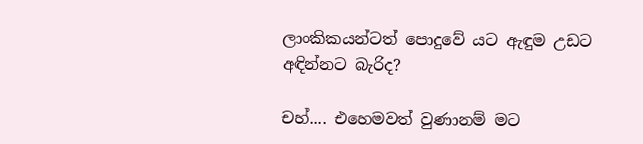ලාංකිකයන්ටත් පොදුවේ යට ඇඳුම උඩට අඳින්නට බැරිද?

චහ්.... එහෙමවත් වුණානම් මට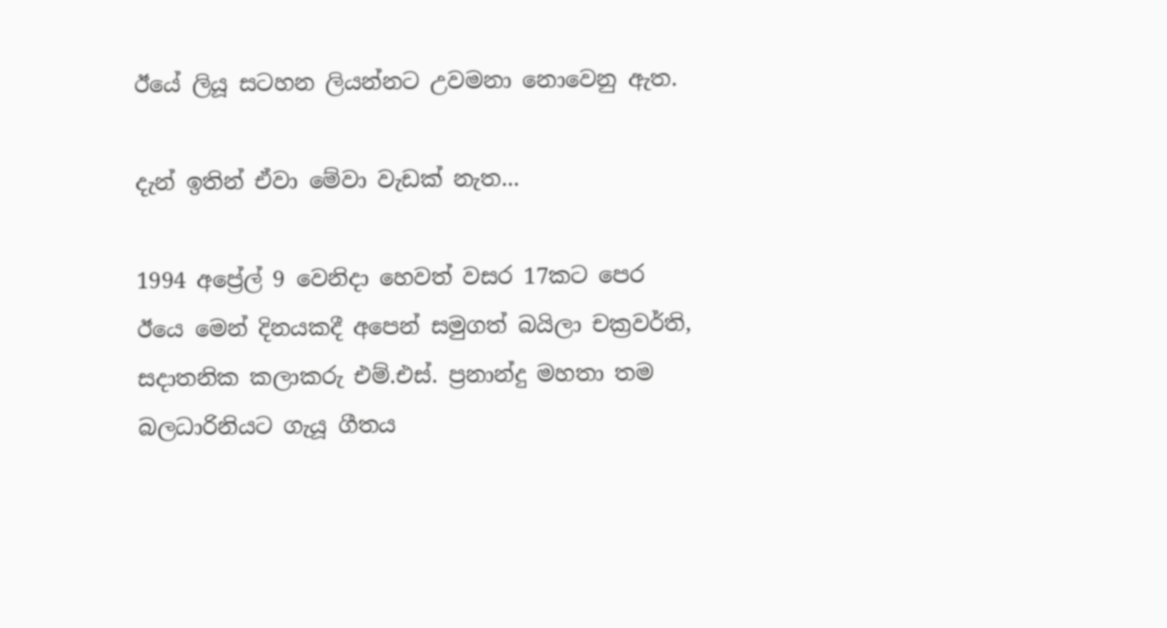ඊයේ ලියූ සටහන ලියන්නට උවමනා නොවෙනු ඇත.

දැන් ඉතින් ඒවා මේවා වැඩක් නැත...

1994 අප්‍රේල් 9 වෙනිදා හෙවත් වසර 17කට පෙර ඊයෙ මෙන් දිනයකදී අපෙන් සමුගත් බයිලා චක්‍රවර්ති, සදාතනික කලාකරු එම්.එස්. ප්‍රනාන්දු මහතා තම බලධාරිනියට ගැයූ ගීතය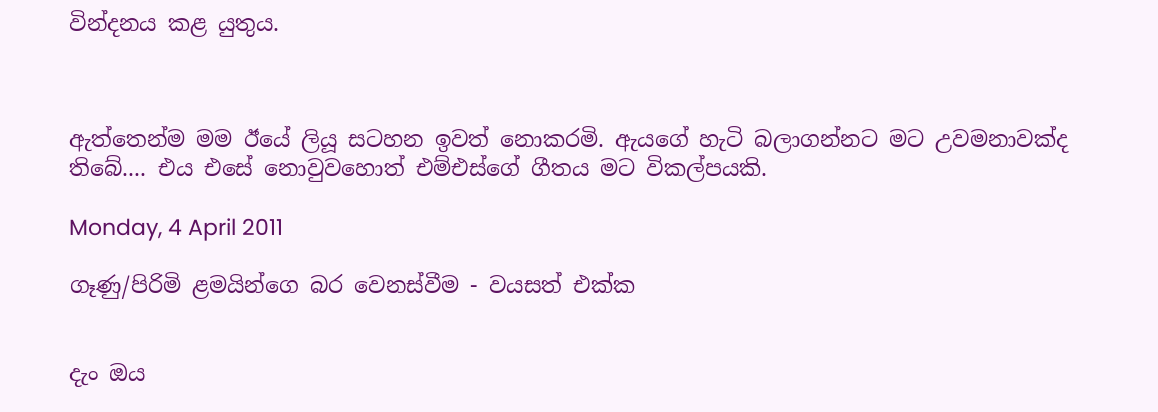වින්දනය කළ යුතුය.



ඇත්තෙන්ම මම ඊයේ ලියූ සටහන ඉවත් නොකරමි. ඇයගේ හැටි බලාගන්නට මට උවමනාවක්ද තිබේ.... එය එසේ නොවුවහොත් එම්එස්ගේ ගීතය මට විකල්පයකි.

Monday, 4 April 2011

ගෑණු/පිරිමි ළමයින්ගෙ බර වෙනස්වීම - වයසත් එක්ක


දැං ඔය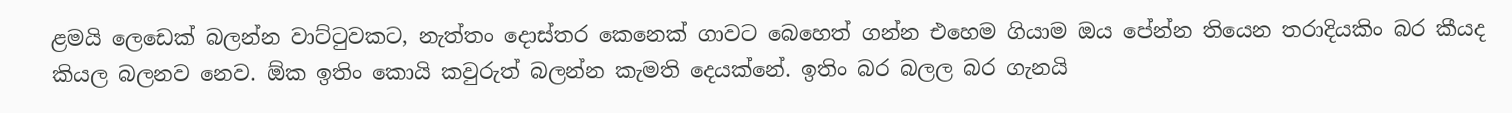ළමයි ලෙඩෙක් බලන්න වාට්ටුවකට, නැත්තං දොස්තර කෙනෙක් ගාවට බෙහෙත් ගන්න එහෙම ගියාම ඔය පේන්න තියෙන තරාදියකිං බර කීයද කියල බලනව නෙව. ඕක ඉතිං කොයි කවුරුත් බලන්න කැමති දෙයක්නේ. ඉතිං බර බලල බර ගැනයි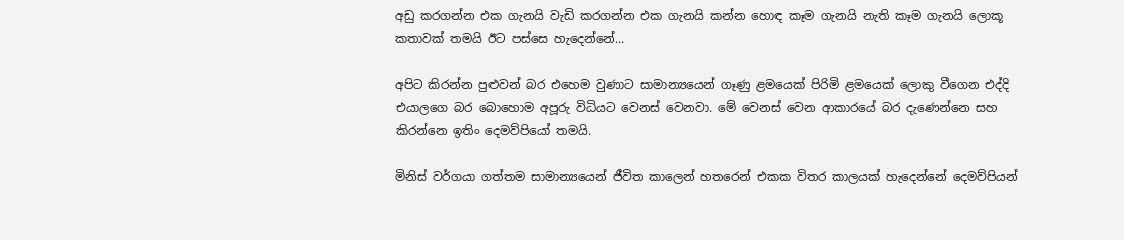අඩු කරගන්න එක ගැනයි වැඩි කරගන්න එක ගැනයි කන්න හොඳ කෑම ගැනයි නැති කෑම ගැනයි ලොකූ කතාවක් තමයි ඊට පස්සෙ හැදෙන්නේ...

අපිට කිරන්න පුළුවන් බර එහෙම වුණාට සාමාන්‍යයෙන් ගෑණු ළමයෙක් පිරිමි ළමයෙක් ලොකු වීගෙන එද්දි එයාලගෙ බර බොහොම අපූරු විධියට වෙනස් වෙනවා. මේ වෙනස් වෙන ආකාරයේ බර දැණෙන්නෙ සහ කිරන්නෙ ඉතිං දෙමව්පියෝ තමයි.

මිනිස් වර්ගයා ගත්තම සාමාන්‍යයෙන් ජීවිත කාලෙන් හතරෙන් එකක විතර කාලයක් හැදෙන්නේ දෙමව්පියන්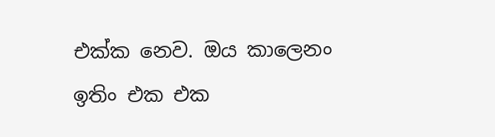එක්ක නෙව. ඔය කාලෙනං ඉතිං එක එක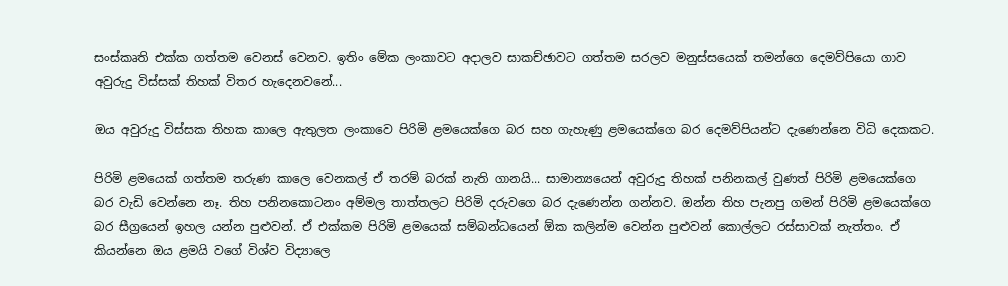සංස්කෘති එක්ක ගත්තම වෙනස් වෙනව. ඉතිං මේක ලංකාවට අදාලව සාකච්ඡාවට ගත්තම සරලව මනුස්සයෙක් තමන්ගෙ දෙමව්පියො ගාව අවුරුදු විස්සක් තිහක් විතර හැදෙනවනේ...

ඔය අවුරුදු විස්සක තිහක කාලෙ ඇතුලත ලංකාවෙ පිරිමි ළමයෙක්ගෙ බර සහ ගැහැණු ළමයෙක්ගෙ බර දෙමව්පියන්ට දැණෙන්නෙ විධි දෙකකට.

පිරිමි ළමයෙක් ගත්තම තරුණ කාලෙ වෙනකල් ඒ තරම් බරක් නැති ගානයි... සාමාන්‍යයෙන් අවුරුදු තිහක් පනිනකල් වුණත් පිරිමි ළමයෙක්ගෙ බර වැඩි වෙන්නෙ නෑ. තිහ පනිනකොටනං අම්මල තාත්තලට පිරිමි දරුව‍ගෙ බර දැණෙන්න ගන්නව. ඔන්න තිහ පැනපු ගමන් පිරිමි ළමයෙක්ගෙ බර සීග්‍රයෙන් ඉහල යන්න පුළුවන්. ඒ එක්කම පිරිමි ළමයෙක් සම්බන්ධයෙන් ඕක කලින්ම වෙන්න පුළුවන් කොල්ලට රස්සාවක් නැත්තං. ඒ කියන්නෙ ඔය ළමයි වගේ විශ්ව විද්‍යාලෙ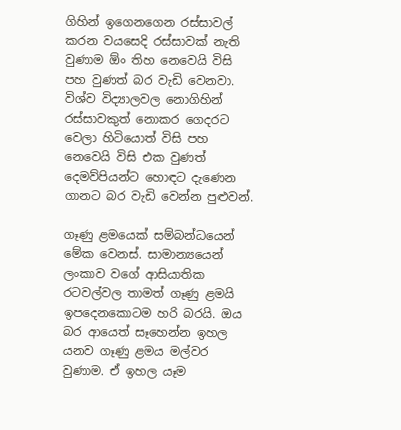ගිහින් ඉගෙනගෙන රස්සාවල් කරන වයසෙදි රස්සාවක් නැති වුණාම ඕං තිහ නෙවෙයි විසි පහ වුණත් බර වැඩි වෙනවා. විශ්ව විද්‍යාලවල නොගිහින් රස්සාවකුත් නොකර ගෙදරට වෙලා හිටියොත් විසි පහ නෙවෙයි විසි එක වුණත් දෙමව්පියන්ට හොඳට දැණෙන ගානට බර වැඩි වෙන්න පුළුවන්.

ගෑණු ළමයෙක් සම්බන්ධයෙන් මේක වෙනස්. සාමාන්‍යයෙන් ලංකාව වගේ ආසියාතික රටවල්වල තාමත් ගෑණු ළමයි ඉපදෙනකොටම හරි බරයි. ඔය බර ආයෙත් සෑහෙන්න ඉහල යනව ගෑණු ළමය මල්වර වුණාම. ඒ ඉහල යෑම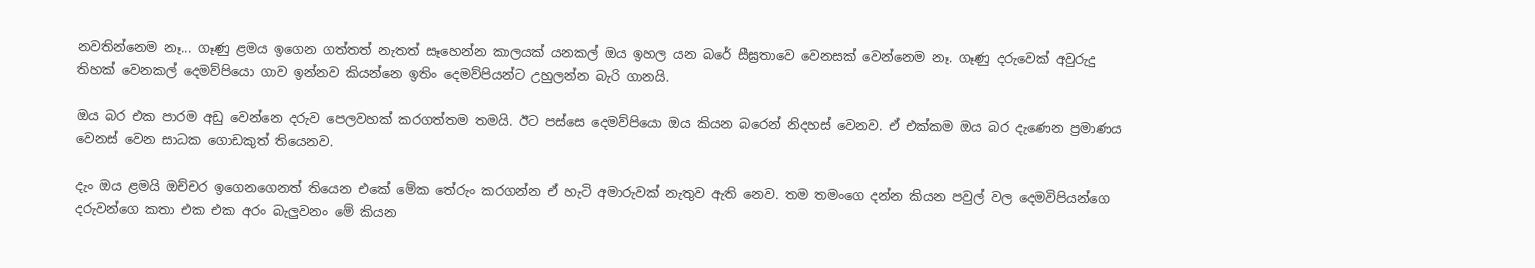නවතින්නෙම නෑ... ගෑණු ළමය ඉගෙන ගත්තත් නැතත් සෑහෙන්න කාලයක් යනකල් ඔය ඉහල යන බරේ සීඝ්‍රතාවෙ වෙනසක් වෙන්නෙම නෑ. ගෑණු දරුවෙක් අවුරුදු තිහක් වෙනකල් දෙමව්පියො ගාව ඉන්නව කියන්නෙ ඉතිං දෙමව්පියන්ට උහුලන්න බැරි ගානයි.

ඔය බර එක පාරම අඩු වෙන්නෙ දරුව පෙලවහක් කරගත්තම තමයි. ඊට පස්සෙ දෙමව්පියො ඔය කියන බරෙන් නිදහස් වෙනව. ඒ එක්කම ඔය බර දැණෙන ප්‍රමාණය වෙනස් වෙන සාධක ගොඩකුත් තියෙනව.

දැං ඔය ළමයි ඔච්චර ඉගෙනගෙනත් තියෙන එකේ මේක තේරුං කරගන්න ඒ හැටි අමාරුවක් නැතුව ඇති නෙව. තම තමංගෙ දන්න කියන පවුල් වල දෙමවිපියන්ගෙ දරුවන්ගෙ කතා එක එක අරං බැලුවනං මේ කියන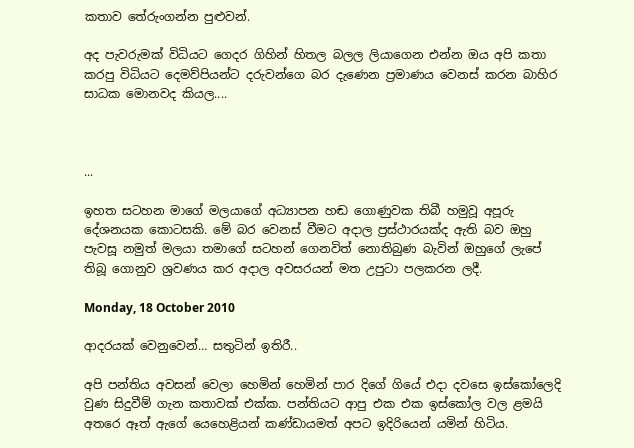කතාව තේරුංගන්න පුළුවන්.

අද පැවරුමක් විධියට ගෙදර ගිහින් හිතල බලල ලියාගෙන එන්න ඔය අපි කතා කරපු විධියට දෙමව්පියන්ට දරුවන්ගෙ බර දැණෙන ප්‍රමාණය වෙනස් කරන බාහිර සාධක මොනවද කියල....



...

ඉහත සටහන මාගේ මලයාගේ අධ්‍යාපන හඬ ගොණුවක තිබී හමුවූ අපූරු දේශනයක කොටසකි. මේ බර වෙනස් වීමට අදාල ප්‍රස්ථාරයක්ද ඇති බව ඔහු පැවසූ නමුත් මලයා තමාගේ සටහන් ගෙනවිත් නොතිබුණ බැවින් ඔහුගේ ලැපේ තිබූ ගොනුව ශ්‍රවණය කර අදාල අවසරයන් මත උපුටා පලකරන ලදී.

Monday, 18 October 2010

ආදරයක් වෙනුවෙන්… සතුටින් ඉතිරී..

අපි පන්තිය අවසන් වෙලා හෙමින් හෙමින් පාර දිගේ ගියේ එදා දවසෙ ඉස්කෝලෙදි වුණ සිදුවීම් ගැන කතාවක් එක්ක. පන්තියට ආපු එක එක ඉස්කෝල වල ළමයි අතරෙ ඈත් ඇගේ යෙහෙළියන් කණ්ඩායමත් අපට ඉදිරියෙන් යමින් හිටිය.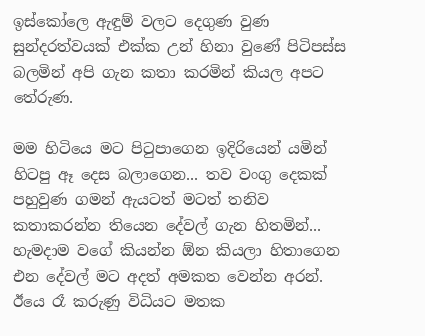ඉස්කෝලෙ ඇඳුම් වලට දෙගුණ වුණ සුන්දරත්වයක් එක්ක උන් හිනා වුණේ පිටිපස්ස බලමින් අපි ගැන කතා කරමින් කියල අපට තේරුණ.

මම හිටියෙ මට පිටුපාගෙන ඉදිරියෙන් යමින් හිටපු ඈ දෙස බලාගෙන... තව වංගු දෙකක් පහුවුණ ගමන් ඇයටත් මටත් තනිව කතාකරන්න තියෙන දේවල් ගැන හිතමින්... හැමදාම වගේ කියන්න ඕන කියලා හිතාගෙන එන දේවල් මට අදත් අමකත වෙන්න අරන්. ඊයෙ රෑ කරුණු විධියට මතක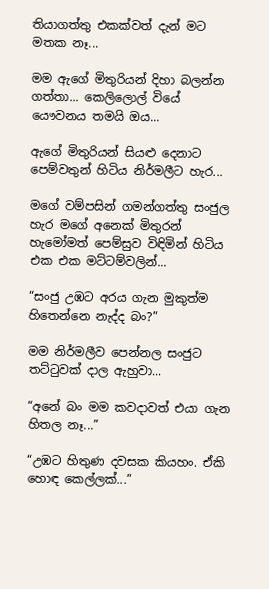තියාගත්තු එකක්වත් දැන් මට මතක නෑ...

මම ඇගේ මිතුරියන් දිහා බලන්න ගත්තා... කෙලිලොල් වියේ යෞවනය තමයි ඔය...

ඇගේ මිතුරියන් සියළු දෙනාට පෙම්වතුන් හිටිය නිර්මලීට හැර...

මගේ වම්පසින් ගමන්ගත්තු සංජුල හැර මගේ අනෙක් මිතුරන් හැමෝමත් පෙම්සුව විඳිමින් හිටිය එක එක මට්ටම්වලින්...

“සංජු උඹට අරය ගැන මුකුත්ම හිතෙන්නෙ නැද්ද බං?”

මම නිර්මලීව පෙන්නල සංජුට තට්ටුවක් දාල ඇහුවා...

“අනේ බං මම කවදාවත් එයා ගැන හිතල නෑ...”

“උඹට හිතුණ දවසක කියහං. ඒකි හොඳ කෙල්ලක්...”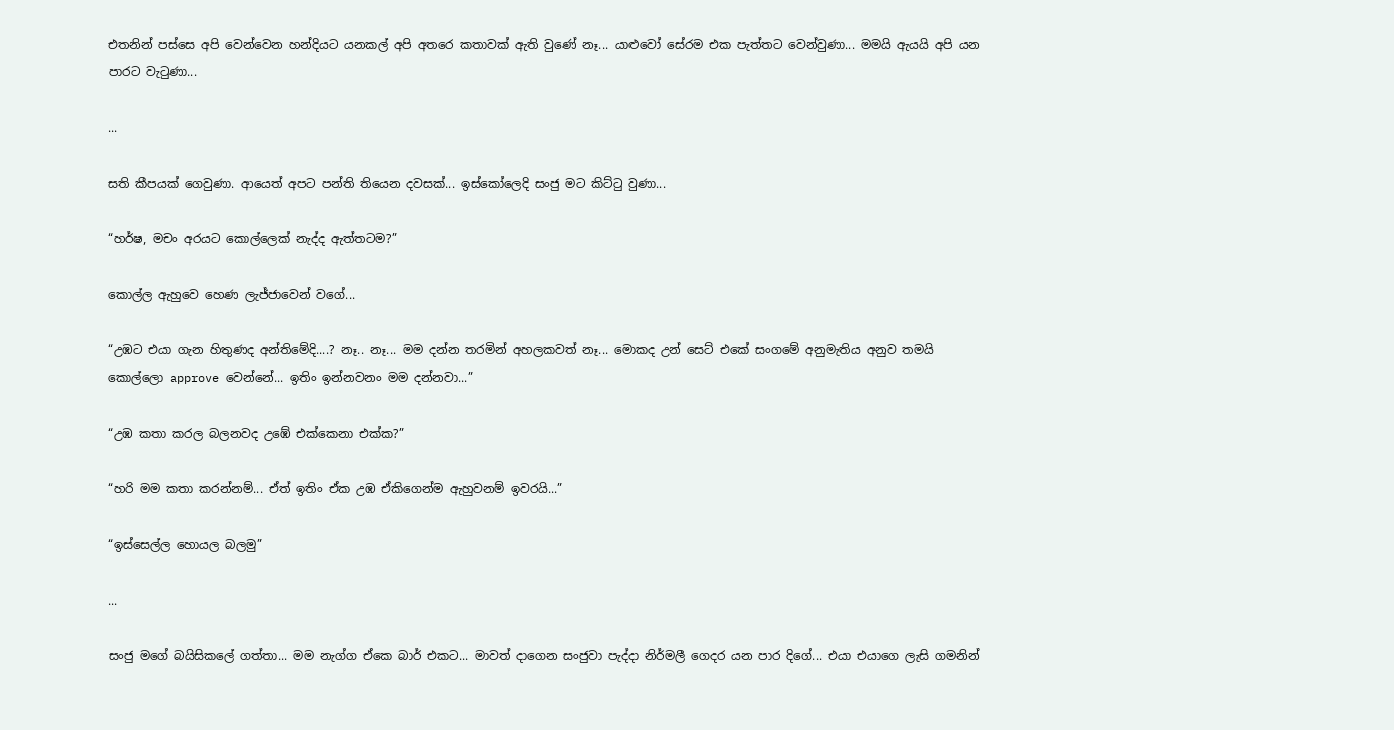එතනින් පස්සෙ අපි වෙන්වෙන හන්දියට යනකල් අපි අතරෙ කතාවක් ඇති වුණේ නෑ... යාළුවෝ සේරම එක පැත්තට වෙන්වුණා... මමයි ඇයයි අපි යන පාරට වැටුණා...

...

සති කීපයක් ගෙවුණා. ආයෙත් අපට පන්ති තියෙන දවසක්... ඉස්කෝලෙදි සංජු මට කිට්ටු වුණා...

“හර්ෂ, මචං අරයට කොල්ලෙක් නැද්ද ඇත්තටම?”

කොල්ල ඇහුවෙ හෙණ ලැජ්ජාවෙන් වගේ...

“උඹට එයා ගැන හිතුණද අන්තිමේදි....? නෑ.. නෑ... මම දන්න තරමින් අහලකවත් නෑ... මොකද උන් සෙට් එකේ සංගමේ අනුමැතිය අනුව තමයි කොල්ලො approve වෙන්නේ... ඉතිං ඉන්නවනං මම දන්නවා...”

“උඹ කතා කරල බලනවද උඹේ එක්කෙනා එක්ක?”

“හරි මම කතා කරන්නම්... ඒත් ඉතිං ඒක උඹ ඒකිගෙන්ම ඇහුවනම් ඉවරයි...”

“ඉස්සෙල්ල හොයල බලමු”

...

සංජු මගේ බයිසිකලේ ගත්තා... මම නැග්ග ඒකෙ බාර් එකට... මාවත් දාගෙන සංජුවා පැද්දා නිර්මලී ගෙදර යන පාර දිගේ... එයා එයාගෙ ලැසි ගමනින්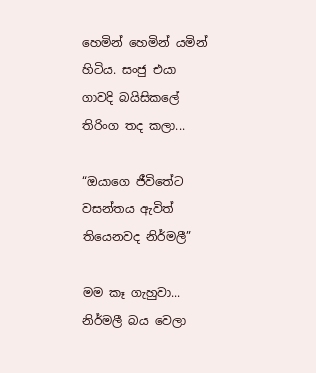හෙමින් හෙමින් යමින් හිටිය. සංජු එයා ගාවදි බයිසිකලේ තිරිංග තද කලා...

“ඔයාගෙ ජීවිතේට වසන්තය ඇවිත් තියෙනවද නිර්මලී”

මම කෑ ගැහුවා... නිර්මලී බය වෙලා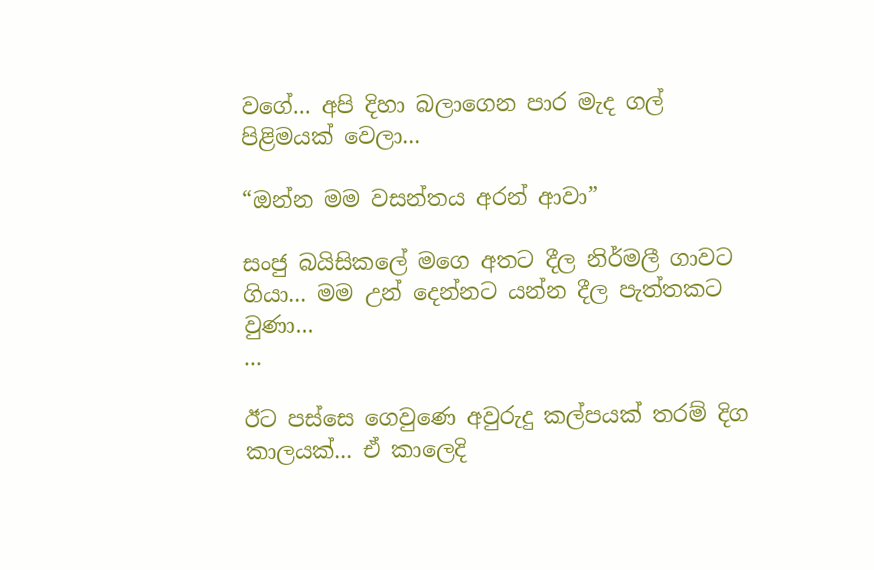වගේ... අපි දිහා බලාගෙන පාර මැද ගල් පිළිමයක් වෙලා...

“ඔන්න මම වසන්තය අරන් ආවා”

සංජු බයිසිකලේ මගෙ අතට දීල නිර්මලී ගාවට ගියා... මම උන් දෙන්නට යන්න දීල පැත්තකට වුණා...
...

ඊට පස්සෙ ගෙවුණෙ අවුරුදු කල්පයක් තරම් දිග කාලයක්... ඒ කාලෙදි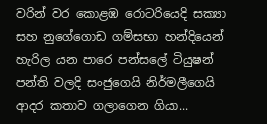වරින් වර කොළඹ රොටරියෙදි සක්‍යා සහ නුගේගොඩ ගම්සභා හන්දියෙන් හැරිල යන පාරෙ පන්ස‍ලේ ටියුෂන් පන්ති වලදි සංජුගෙයි නිර්මලීගෙයි ආදර කතාව ගලාගෙන ගියා...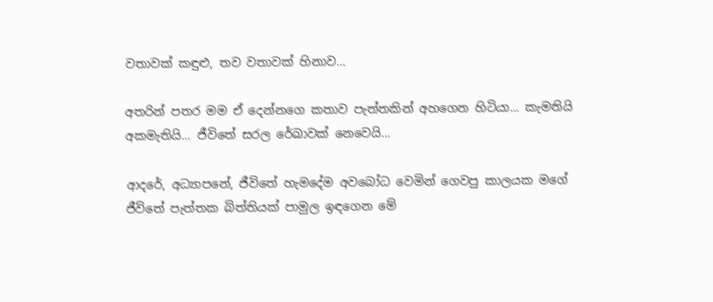වතාවක් කඳුළු, තව වතාවක් හිනාව...

අතරින් පතර මම ඒ දෙන්නගෙ කතාව පැත්තකින් අහගෙන හිටියා... කැමතියි අකමැතියි... ජීවිතේ සරල රේඛාවක් නෙවෙයි...

ආදරේ, අධ්‍යාපනේ, ජීවිතේ හැමදේම අවබෝධ වෙමින් ගෙවපු කාලයක ම‍ගේ ජීවිතේ පැත්තක බිත්තියක් පාමුල ඉඳගෙන මේ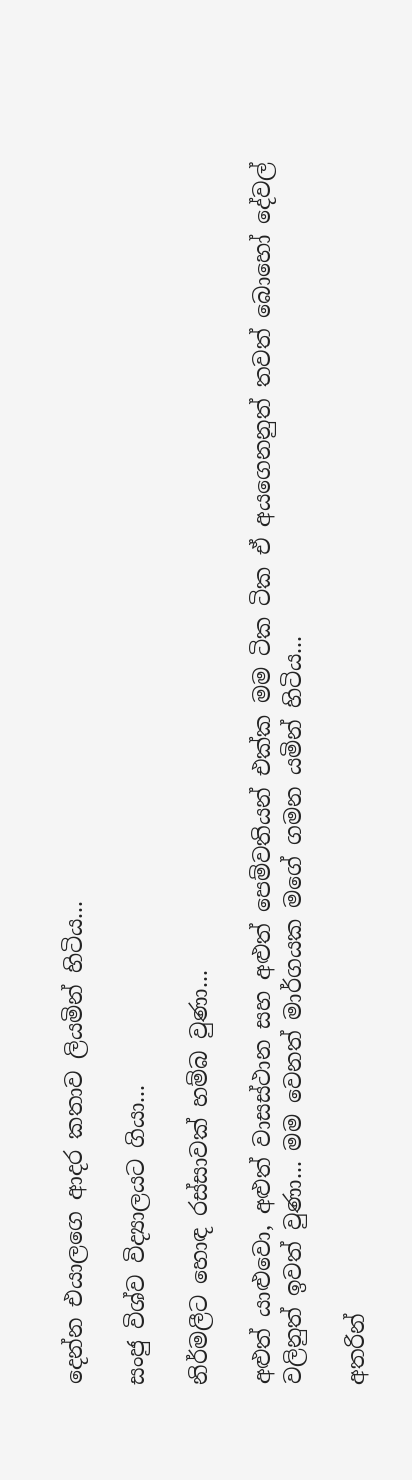දෙන්න එයාලගෙ ආදර කතාව ලියමින් හිටිය...

සංජු විශ්ව විද්‍යාලයට ගියා...

නිර්මලීට හොඳ රස්සාවක් හම්බ වුණා...

අළුත් යාළුවො, අළුත් වාසස්ථාන සහ අළුත් ‍පෙම්වතියන් එක්ක මම ටික ටික ඒ අයගෙනනුත් තවත් බොහෝ දේවල් වලිනුත් ඉවත් වුණා... මම වෙනත් මාර්ගයක මගේ ගමන යමින් හිටිය...

අතරින්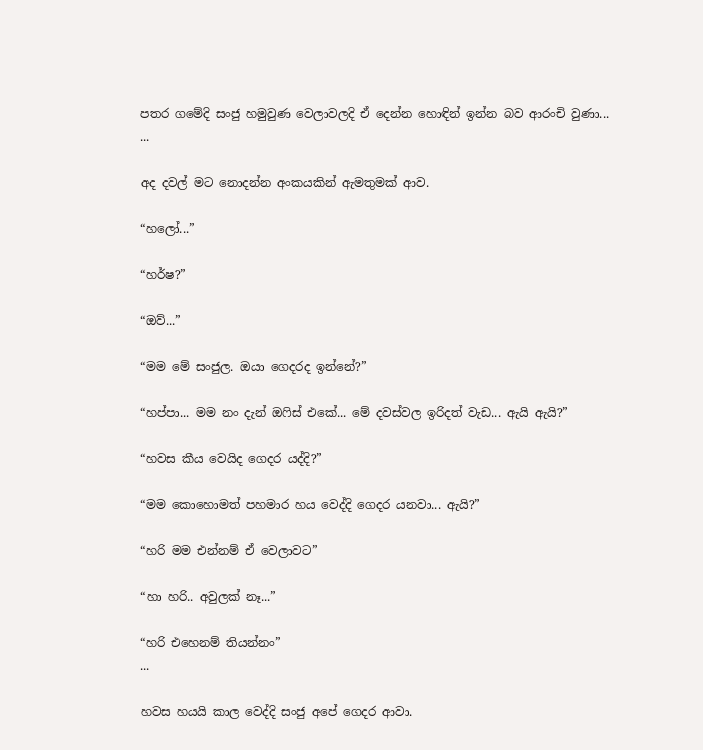පතර ගමේදි සංජු හමුවුණ වෙලාවලදි ඒ දෙන්න හොඳින් ඉන්න බව ආරංචි වුණා...
...

අද දවල් මට නොදන්න අංකයකින් ඇමතුමක් ආව.

“හලෝ...”

“හර්ෂ?”

“ඔව්...”

“මම මේ සංජුල. ඔයා ගෙදරද ඉන්නේ?”

“හප්පා... මම නං දැන් ඔෆිස් එකේ... මේ දවස්වල ඉරිදත් වැඩ... ඇයි ඇයි?”

“හවස කීය වෙයිද ගෙදර යද්දි?”

“මම කොහොමත් පහමාර හය වෙද්දි ගෙදර යනවා... ඇයි?”

“හරි මම එන්නම් ඒ වෙලාවට”

“හා හරි.. අවුලක් නෑ...”

“හරි එහෙනම් තියන්නං”
...

හවස හයයි කාල වෙද්දි සංජු අපේ ගෙදර ආවා.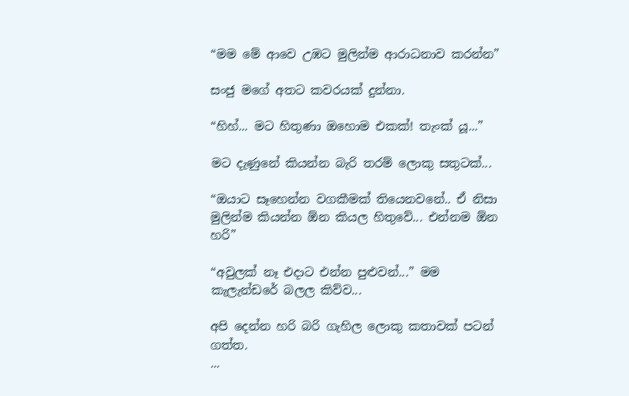“මම මේ ආවෙ උඹට මුලින්ම ආරාධනාව කරන්න”

සංජු මගේ අතට කවරයක් දුන්නා.

“හිහ්... මට හිතුණා ඔහොම එකක්! තැංක් යූ...”

මට දැණුනේ කියන්න බැරි තරම් ලොකු සතුටක්...

“ඔයාට සෑහෙන්න වගකීමක් තියෙනවනේ.. ඒ නිසා මුලින්ම කියන්න ඕන කියල හිතුවේ... එන්නම ඕන හරි”

“අවුලක් නෑ එදාට එන්න පුළුවන්...” මම කැලැන්ඩරේ බලල කිව්ව...

අපි දෙන්න හරි බරි ගැහිල ලොකු කතාවක් පටන් ගත්ත.
...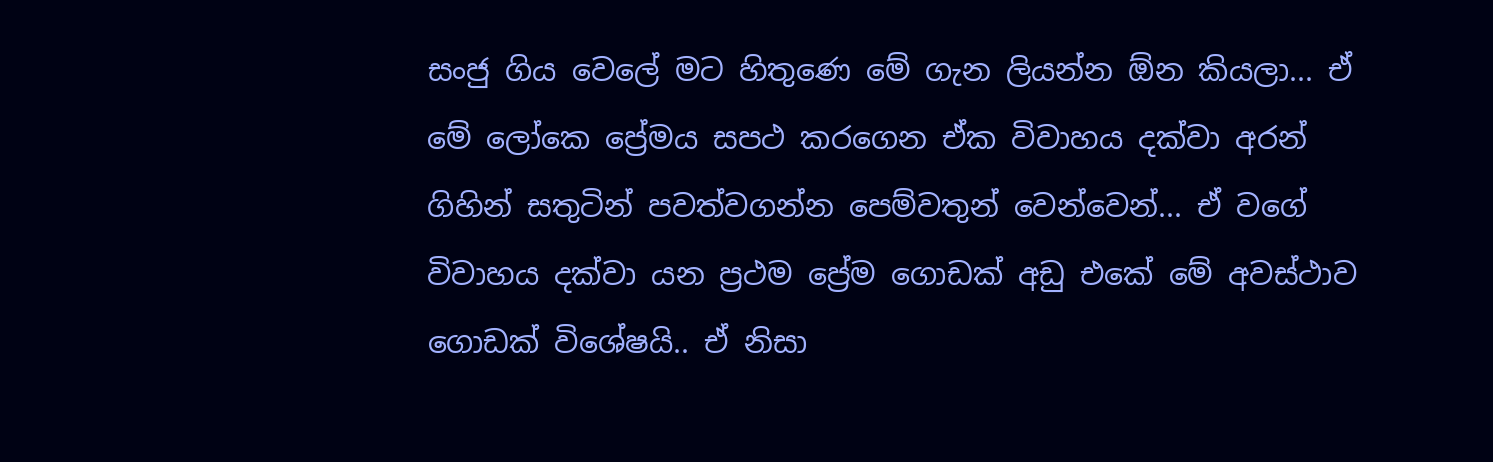සංජු ගිය වෙලේ මට හිතුණෙ මේ ගැන ලියන්න ඕන කියලා... ඒ මේ ලෝකෙ ප්‍රේමය සපථ කරගෙන ඒක විවාහය දක්වා අරන් ගිහින් සතුටින් පවත්වගන්න පෙම්වතුන් වෙන්වෙන්... ඒ වගේ විවාහය දක්වා යන ප්‍රථම ප්‍රේම ගොඩක් අඩු එකේ මේ අවස්ථාව ගොඩක් විශේෂයි.. ඒ නිසා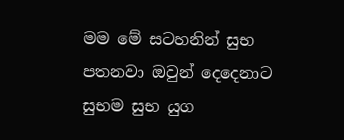මම මේ සටහනින් සුභ පතනවා ඔවුන් දෙදෙනාට සුභම සුභ යුග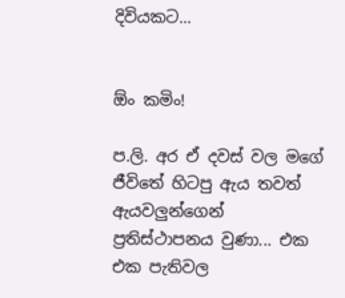දිවියකට...


ඕං කමිං!

ප.ලි. අර ඒ දවස් වල මගේ ජීවිතේ හිටපු ඇය තවත් ඇයවලුන්ගෙන් ප්‍රතිස්ථාපනය වුණා... එක එක පැතිවල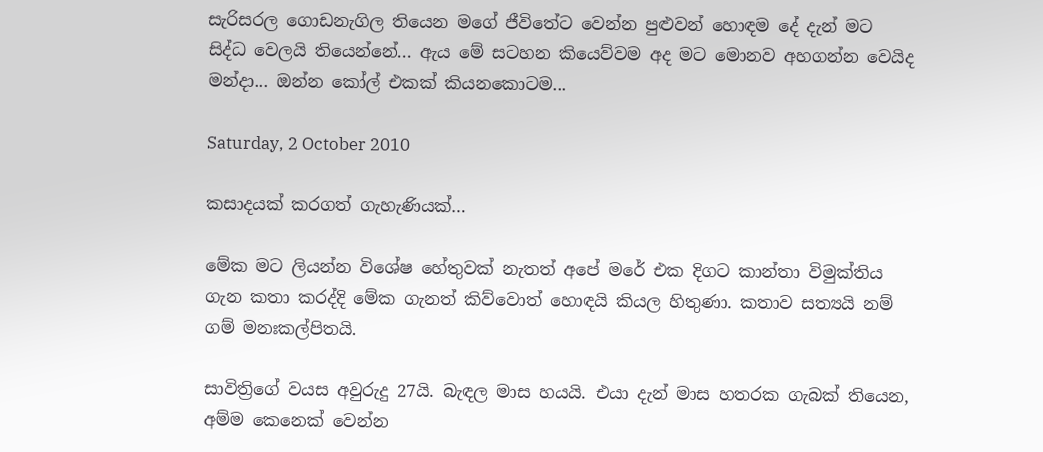සැරිසරල ගොඩනැගිල තියෙන මගේ ජීවිතේට වෙන්න පුළුවන් හොඳම දේ දැන් මට සිද්ධ වෙලයි තියෙන්නේ... ඇය මේ සටහන කියෙව්වම අද මට මොනව අහගන්න වෙයිද මන්දා... ඔන්න කෝල් එකක් කියනකොටම...

Saturday, 2 October 2010

කසාදයක් කරගත් ගැහැණියක්…

මේක මට ලියන්න විශේෂ හේතුවක් නැතත් අපේ මරේ එක දිගට කාන්තා විමුක්තිය ගැන කතා කරද්දි මේක ගැනත් කිව්වොත් හොඳයි කියල හිතුණා. කතාව සත්‍යයි නම් ගම් මනඃකල්පිතයි.

සාවිත්‍රිගේ වයස අවුරුදු 27යි. බැඳල මාස හයයි. එයා දැන් මාස හතරක ගැබක් තියෙන, අම්ම කෙනෙක් වෙන්න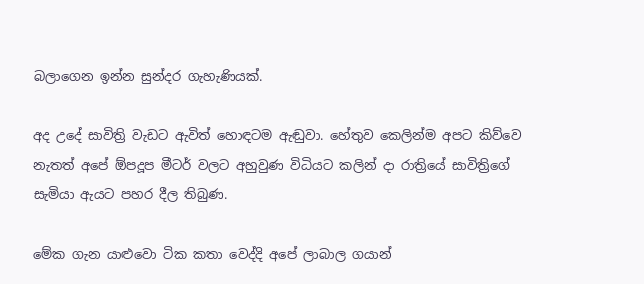බලාගෙන ඉන්න සුන්දර ගැහැණියක්.

අද උදේ සාවිත්‍රි වැඩට ඇවිත් හොඳටම ඇඬුවා. හේතුව කෙලින්ම අපට කිව්වෙ නැතත් අපේ ඕපදූප මීටර් වලට අහුවුණ විධියට කලින් දා රාත්‍රියේ සාවිත්‍රිගේ සැමියා ඇයට පහර දීල තිබුණ.

මේක ගැන යාළුවො ටික කතා වෙද්දි අපේ ලාබාල ගයාන්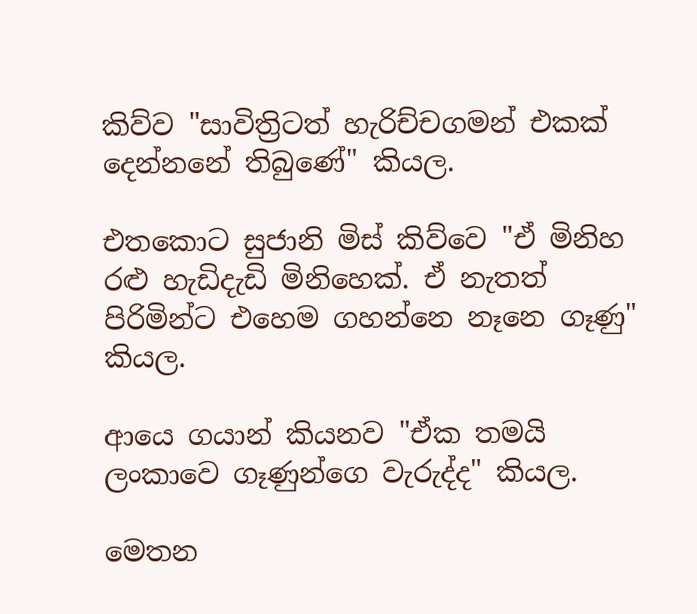කිව්ව "සාවිත්‍රිටත් හැරිච්චගමන් එකක් දෙන්නනේ තිබුණේ" කියල.

එතකොට සුජානි මිස් කිව්වෙ "ඒ මිනිහ රළු හැඩිදැඩි මිනිහෙක්. ඒ නැතත් පිරිමින්ට එහෙම ගහන්නෙ නෑනෙ ගෑණු" කියල.

ආයෙ ගයාන් කියනව "ඒක තමයි ලංකාවෙ ගෑණුන්ගෙ වැරුද්ද" කියල.

මෙතන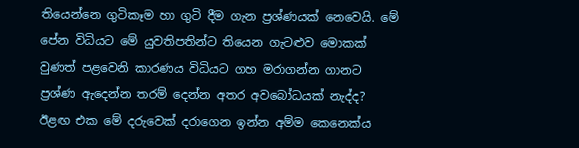තියෙන්නෙ ගුටිකෑම හා ගුටි දීම ගැන ප්‍රශ්ණයක් නෙවෙයි. මේ පේන විධියට මේ යුවතිපතින්ට තියෙන ගැටළුව මොකක් වුණත් පළවෙනි කාරණය විධියට ගහ මරාගන්න ගානට ප්‍රශ්ණ ඇදෙන්න තරම් දෙන්න අතර අවබෝධයක් නැද්ද? ඊළඟ එක මේ දරුවෙක් දරාගෙන ඉන්න අම්ම කෙනෙක්ය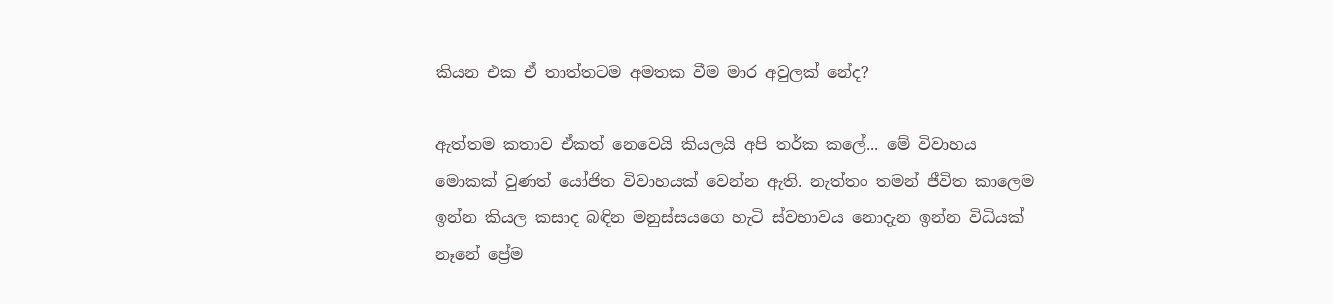කියන එක ඒ තාත්තටම අමතක වීම මාර අවුලක් නේද?

ඇත්තම කතාව ඒකත් නෙවෙයි කියලයි අපි තර්ක කලේ... මේ විවාහය මොකක් වුණත් යෝජිත විවාහයක් වෙන්න ඇති. නැත්තං තමන් ජීවිත කාලෙම ඉන්න කියල කසාද බඳින මනුස්සයගෙ හැටි ස්වභාවය නොදැන ඉන්න විධියක් නෑනේ ප්‍රේම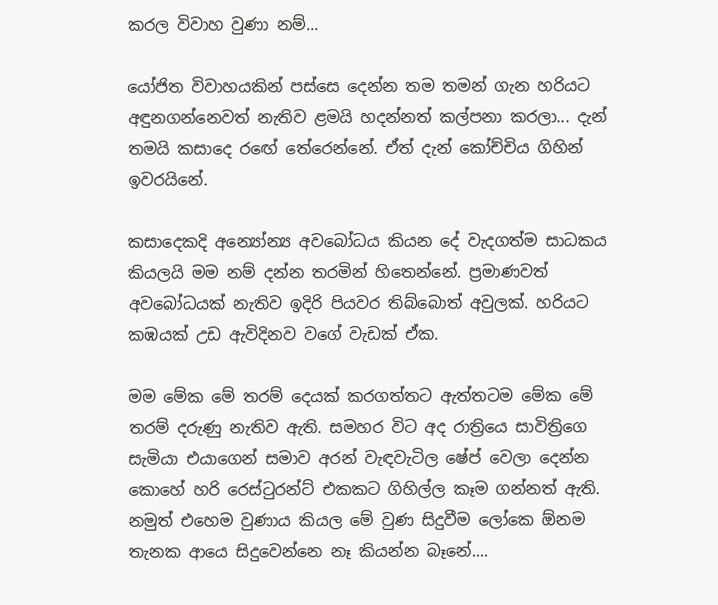කරල විවාහ වුණා නම්...

යෝජිත විවාහයකින් පස්සෙ දෙන්න තම තමන් ගැන හරියට අඳුනගන්නෙවත් නැතිව ළමයි හදන්නත් කල්පනා කරලා... දැන් තමයි කසාදෙ ර‍ඟේ තේරෙන්නේ. ඒත් දැන් කෝච්චිය ගිහින් ඉවරයිනේ.

කසාදෙකදි අන්‍යෝන්‍ය අවබෝධය කියන දේ වැදගත්ම සාධකය කියලයි මම නම් දන්න තරමින් හිතෙන්නේ. ප්‍රමාණවත් අවබෝධයක් නැතිව ඉදිරි පියවර තිබ්බොත් අවුලක්. හරියට කඹයක් උඩ ඇවිදිනව වගේ වැඩක් ඒක.

මම මේක මේ තරම් දෙයක් කරගත්තට ඇත්තටම මේක මේ තරම් දරුණු නැතිව ඇති. සමහර විට අද රාත්‍රියෙ සාවිත්‍රිගෙ සැමියා එයාගෙන් සමාව අරන් වැඳවැටිල ෂේප් වෙලා දෙන්න කොහේ හරි රෙස්ටුරන්ට් එකකට ගිහිල්ල කෑම ගන්නත් ඇති. නමුත් එහෙම වුණාය කියල මේ වුණ සිදුවීම ලෝකෙ ඕනම තැනක ආයෙ සිදුවෙන්‍නෙ නෑ කියන්න බෑනේ....